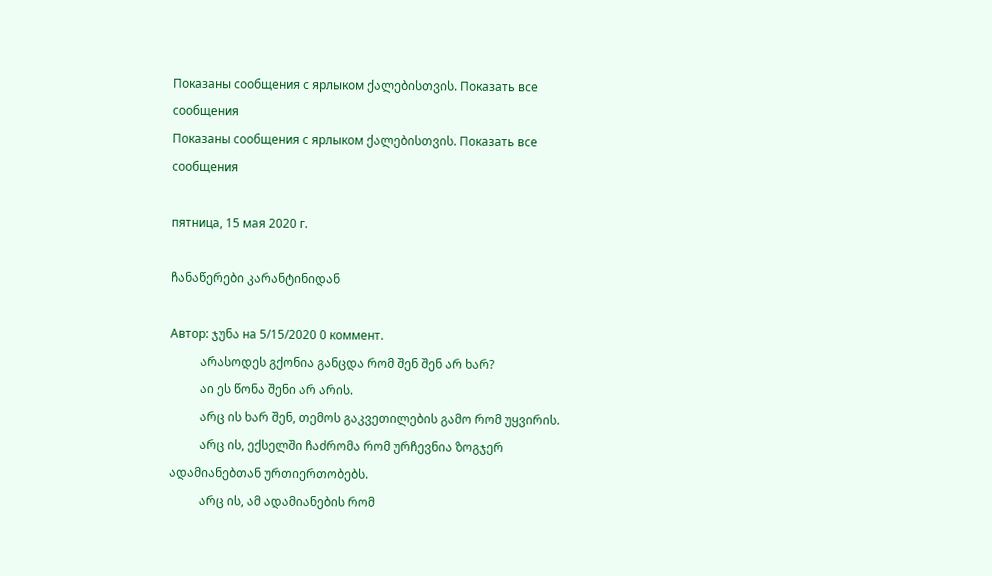Показаны сообщения с ярлыком ქალებისთვის. Показать все сообщения
Показаны сообщения с ярлыком ქალებისთვის. Показать все сообщения

пятница, 15 мая 2020 г.

ჩანაწერები კარანტინიდან

Автор: ჯუნა на 5/15/2020 0 коммент.
          არასოდეს გქონია განცდა რომ შენ შენ არ ხარ?
          აი ეს წონა შენი არ არის.
          არც ის ხარ შენ, თემოს გაკვეთილების გამო რომ უყვირის.
          არც ის, ექსელში ჩაძრომა რომ ურჩევნია ზოგჯერ ადამიანებთან ურთიერთობებს.
          არც ის, ამ ადამიანების რომ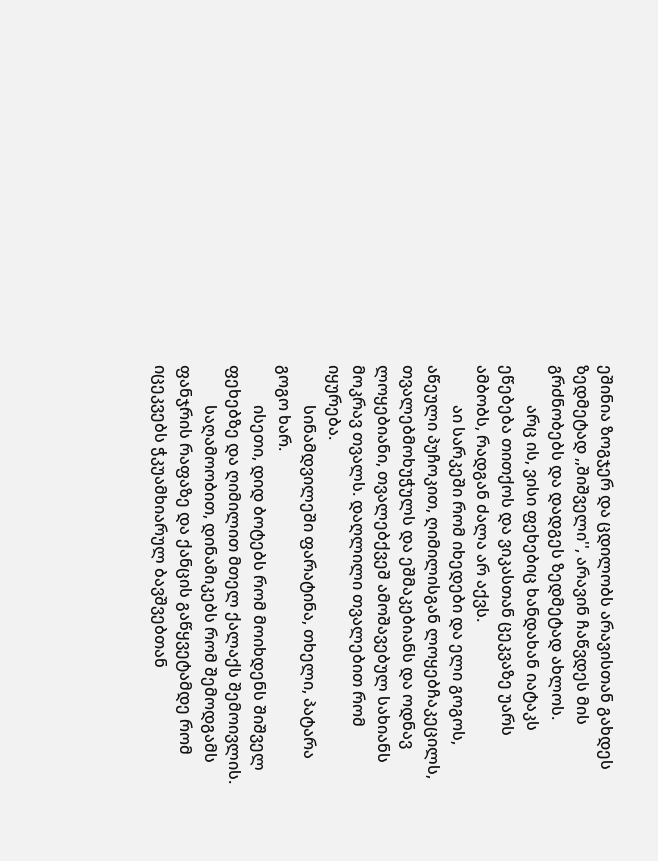ეშინია ზოგჯერ და ცდილობს არავისთან გახდეს ზედმეტად ,,შიშველი'', არავინ ჩაწვდეს მის გრძნობებს და დადგეს ზედმეტად ახლოს.
          არც ის, ვისი ფეხებიც ხანდახან იატაკს ეწებება თითქოს და ვიკასთან ცეკვაზე უარს ამბობს, რადგან ძალა არ აქვს.
          აი სარკეში რომ იხედები და ელი გოგოს, აწეული პუჩოკით, ღიმილისგან ლოყებჩაკეცილს, თვალებმოხუჭულს და ეშმაკებიანს და ოდნავ ლოყებიანი, თვალებქვეშ ამოშავებულ სახიანს მოკრავ თვალს. დაღლილი თვალებით რომ იყურება.
          სინამდვილეში ფარატინა, თხელი, პატარა გოგო ხარ.
          ისეთი, დიდ ბოტებს რომ მოიხდენს შიშველ ფეხებზე და ღიმილით მთელ ქალაქს შემოივლის.
          საღამოობით, დინამიკებს რომ შემოდგამს ფანჯრის რაფაზე და ქანცის გაწყვეტამდე რომ იცეკვებს ჭკუამხიარულ ბავშვებთან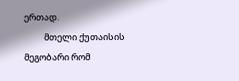ერთად.
          მთელი ქუთაისის მეგობარი რომ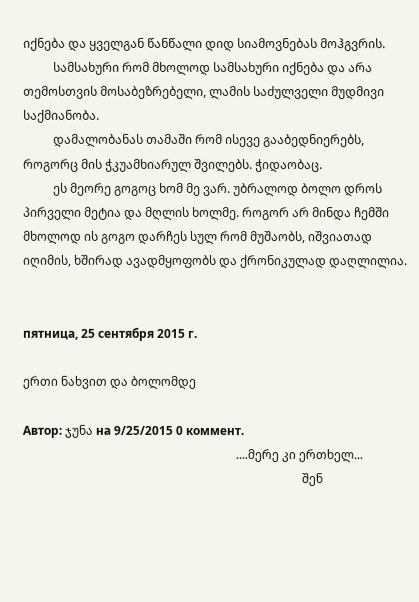იქნება და ყველგან წანწალი დიდ სიამოვნებას მოჰგვრის.
          სამსახური რომ მხოლოდ სამსახური იქნება და არა თემოსთვის მოსაბეზრებელი, ლამის საძულველი მუდმივი საქმიანობა.
          დამალობანას თამაში რომ ისევე გააბედნიერებს, როგორც მის ჭკუამხიარულ შვილებს. ჭიდაობაც.
          ეს მეორე გოგოც ხომ მე ვარ. უბრალოდ ბოლო დროს პირველი მეტია და მღლის ხოლმე. როგორ არ მინდა ჩემში მხოლოდ ის გოგო დარჩეს სულ რომ მუშაობს, იშვიათად იღიმის, ხშირად ავადმყოფობს და ქრონიკულად დაღლილია.


пятница, 25 сентября 2015 г.

ერთი ნახვით და ბოლომდე

Автор: ჯუნა на 9/25/2015 0 коммент.
                                                                       ....მერე კი ერთხელ...
                                                                                             შენ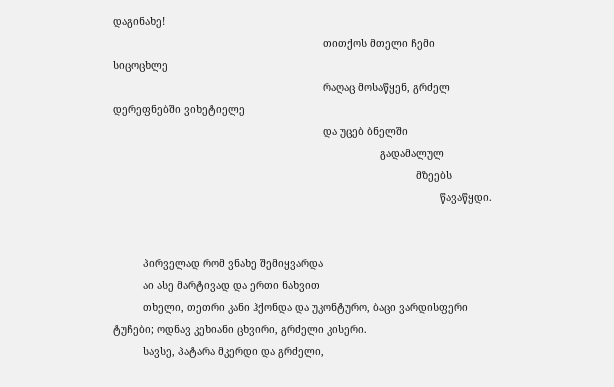დაგინახე!
                                                                      თითქოს მთელი ჩემი სიცოცხლე
                                                                      რაღაც მოსაწყენ, გრძელ დერეფნებში ვიხეტიელე
                                                                      და უცებ ბნელში
                                                                                         გადამალულ
                                                                                                     მზეებს
                                                                                                             წავაწყდი.


          პირველად რომ ვნახე შემიყვარდა
          აი ასე მარტივად და ერთი ნახვით
          თხელი, თეთრი კანი ჰქონდა და უკონტურო, ბაცი ვარდისფერი ტუჩები; ოდნავ კეხიანი ცხვირი, გრძელი კისერი.
          სავსე, პატარა მკერდი და გრძელი,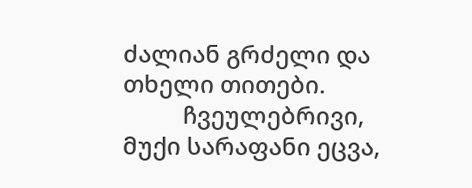ძალიან გრძელი და თხელი თითები.
          ჩვეულებრივი, მუქი სარაფანი ეცვა,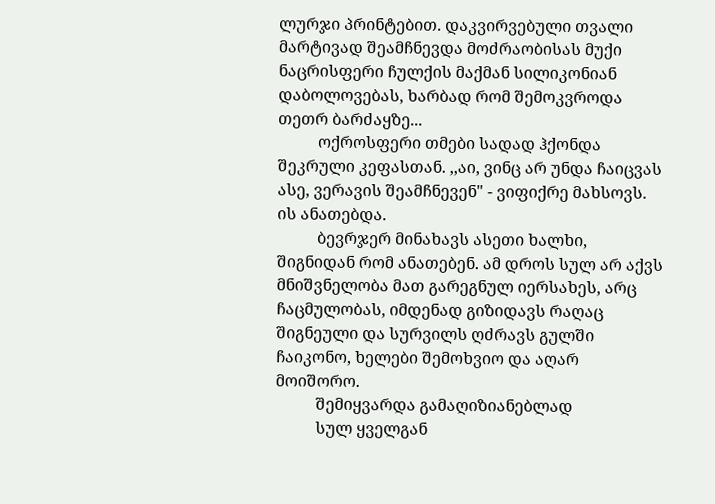ლურჯი პრინტებით. დაკვირვებული თვალი მარტივად შეამჩნევდა მოძრაობისას მუქი ნაცრისფერი ჩულქის მაქმან სილიკონიან დაბოლოვებას, ხარბად რომ შემოკვროდა თეთრ ბარძაყზე...
          ოქროსფერი თმები სადად ჰქონდა შეკრული კეფასთან. ,,აი, ვინც არ უნდა ჩაიცვას ასე, ვერავის შეამჩნევენ" - ვიფიქრე მახსოვს. ის ანათებდა.
          ბევრჯერ მინახავს ასეთი ხალხი, შიგნიდან რომ ანათებენ. ამ დროს სულ არ აქვს მნიშვნელობა მათ გარეგნულ იერსახეს, არც ჩაცმულობას, იმდენად გიზიდავს რაღაც შიგნეული და სურვილს ღძრავს გულში ჩაიკონო, ხელები შემოხვიო და აღარ მოიშორო.
          შემიყვარდა გამაღიზიანებლად
          სულ ყველგან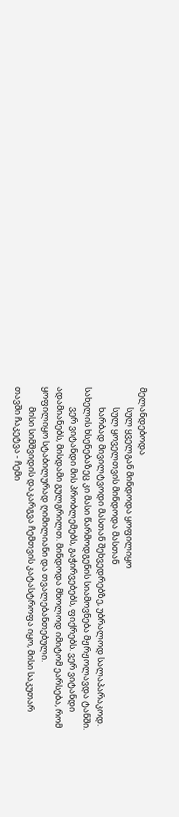მელანდებოდა
          სულ ყველგან მინდოდა ყოფილიყო
          სულ ყოველთვის მინდოდა მასთან
          ხარბად მივილტვოდი მასთან შეხვედრებზე, უბრალოდ სალაპარაკოდ. სახელის ხსენებაზეც კი მასი წარმოდგენის სიამოვნება მჟრჟოლავდა ტანში.
          ვერ ვიტანდი მის პრობლემებს, გაჭირვებებს, ფიქრებს. ვერ ვიტანდი ადამიანებს, მისდამი გულგრილთ. მინდოდა მხოლოდ იმიტომ ეარსება, რომ ყოფილიყო სტაბილურად ღიმილიანი და თვალებანთებული.
          მისი სიმშვიდის დაკარგვა ჩემთვის კატასტროფა იყო, მისი საკუთარ თავში ჩაკეტვა - ჩემი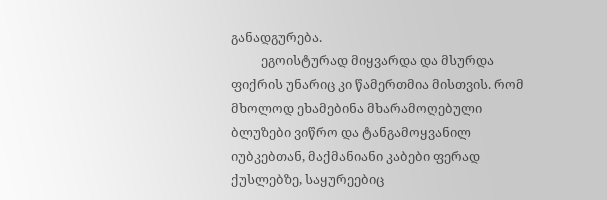განადგურება.
          ეგოისტურად მიყვარდა და მსურდა ფიქრის უნარიც კი წამერთმია მისთვის. რომ მხოლოდ ეხამებინა მხარამოღებული ბლუზები ვიწრო და ტანგამოყვანილ იუბკებთან, მაქმანიანი კაბები ფერად ქუსლებზე, საყურეებიც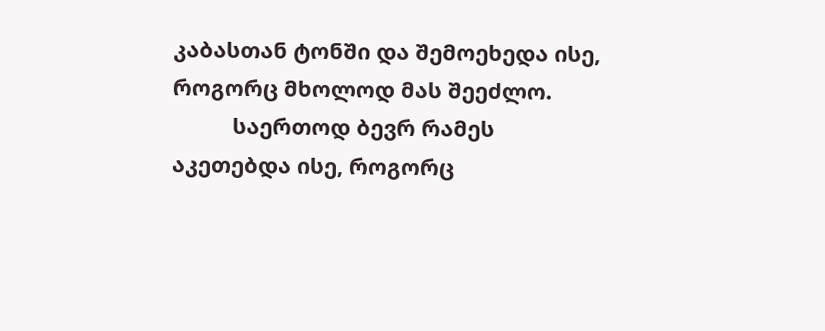კაბასთან ტონში და შემოეხედა ისე, როგორც მხოლოდ მას შეეძლო.
          საერთოდ ბევრ რამეს აკეთებდა ისე, როგორც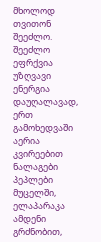მხოლოდ თვითონ შეეძლო. შეეძლო ეფრქვია უზღვავი ენერგია დაუღალავად, ერთ გამოხედვაში აერია კვირეებით ნალაგები პეპლები მუცელში, ელაპარაკა ამდენი გრძნობით,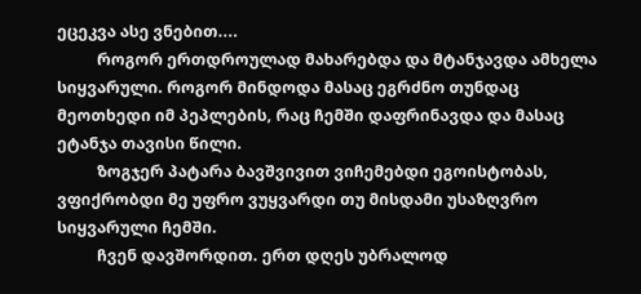ეცეკვა ასე ვნებით....
          როგორ ერთდროულად მახარებდა და მტანჯავდა ამხელა სიყვარული. როგორ მინდოდა მასაც ეგრძნო თუნდაც მეოთხედი იმ პეპლების, რაც ჩემში დაფრინავდა და მასაც ეტანჯა თავისი წილი.
          ზოგჯერ პატარა ბავშვივით ვიჩემებდი ეგოისტობას, ვფიქრობდი მე უფრო ვუყვარდი თუ მისდამი უსაზღვრო სიყვარული ჩემში.
          ჩვენ დავშორდით. ერთ დღეს უბრალოდ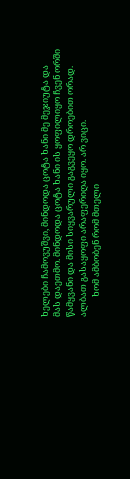ხელები ჩამოვუშვი, მინდოდა ცოტა ხანი მე მეჯიუტა და მას დაეთმო. მინდოდა ცოტა ხანი ის ყოფილიყო ჩვენ ორში წამყვანი და მისი სიყვარული გაგვეყო დროებით ორად. ალბათ გასაყოფი არაფერიღა იყო. არ ვიცი.
          ხომ ამბობენ რომ მთელი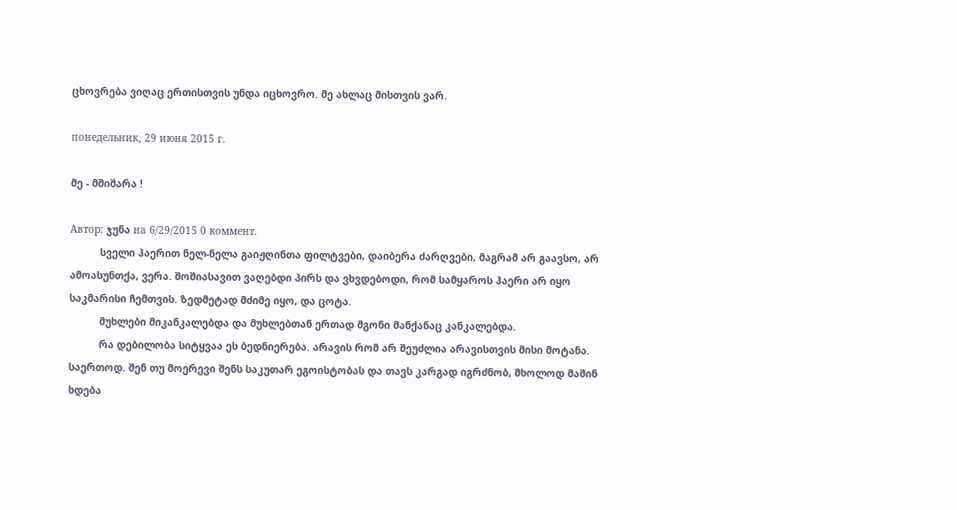ცხოვრება ვიღაც ერთისთვის უნდა იცხოვრო. მე ახლაც მისთვის ვარ.

понедельник, 29 июня 2015 г.

მე - მშიშარა !

Автор: ჯუნა на 6/29/2015 0 коммент.
          სველი ჰაერით ნელ-ნელა გაიჟღინთა ფილტვები, დაიბერა ძარღვები, მაგრამ არ გაავსო, არ ამოასუნთქა, ვერა. შოშიასავით ვაღებდი პირს და ვხვდებოდი, რომ სამყაროს ჰაერი არ იყო საკმარისი ჩემთვის. ზედმეტად მძიმე იყო, და ცოტა.
          მუხლები მიკანკალებდა და მუხლებთან ერთად მგონი მანქანაც კანკალებდა.
          რა დებილობა სიტყვაა ეს ბედნიერება. არავის რომ არ შეუძლია არავისთვის მისი მოტანა. საერთოდ. შენ თუ მოერევი შენს საკუთარ ეგოისტობას და თავს კარგად იგრძნობ, მხოლოდ მაშინ ხდება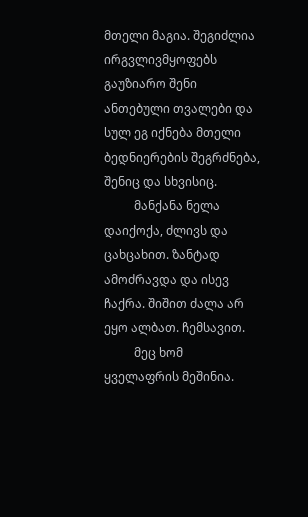მთელი მაგია. შეგიძლია ირგვლივმყოფებს გაუზიარო შენი ანთებული თვალები და სულ ეგ იქნება მთელი ბედნიერების შეგრძნება, შენიც და სხვისიც.
          მანქანა ნელა დაიქოქა, ძლივს და ცახცახით. ზანტად ამოძრავდა და ისევ ჩაქრა. შიშით ძალა არ ეყო ალბათ. ჩემსავით.
          მეც ხომ ყველაფრის მეშინია.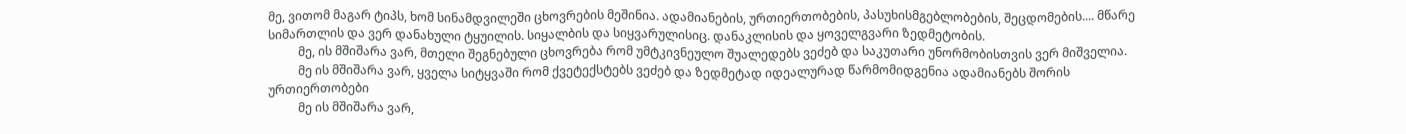მე, ვითომ მაგარ ტიპს, ხომ სინამდვილეში ცხოვრების მეშინია. ადამიანების, ურთიერთობების, პასუხისმგებლობების, შეცდომების.... მწარე სიმართლის და ვერ დანახული ტყუილის. სიყალბის და სიყვარულისიც. დანაკლისის და ყოველგვარი ზედმეტობის.
          მე, ის მშიშარა ვარ, მთელი შეგნებული ცხოვრება რომ უმტკივნეულო შუალედებს ვეძებ და საკუთარი უნორმობისთვის ვერ მიშველია.
          მე ის მშიშარა ვარ, ყველა სიტყვაში რომ ქვეტექსტებს ვეძებ და ზედმეტად იდეალურად წარმომიდგენია ადამიანებს შორის ურთიერთობები
          მე ის მშიშარა ვარ,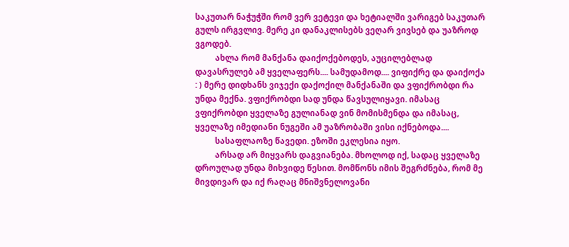საკუთარ ნაჭუჭში რომ ვერ ვეტევი და ხეტიალში ვარიგებ საკუთარ გულს ირგვლივ. მერე კი დანაკლისებს ვეღარ ვივსებ და უაზროდ ვგოდებ.
          ახლა რომ მანქანა დაიქოქებოდეს, აუცილებლად დავასრულებ ამ ყველაფერს.... სამუდამოდ.... ვიფიქრე და დაიქოქა : ) მერე დიდხანს ვიჯექი დაქოქილ მანქანაში და ვფიქრობდი რა უნდა მექნა. ვფიქრობდი სად უნდა წავსულიყავი. იმასაც ვფიქრობდი ყველაზე გულიანად ვინ მომისმენდა და იმასაც, ყველაზე იმედიანი ნუგეში ამ უაზრობაში ვისი იქნებოდა....
          სასაფლაოზე წავედი. ეზოში ეკლესია იყო.
          არსად არ მიყვარს დაგვიანება. მხოლოდ იქ, სადაც ყველაზე დროულად უნდა მიხვიდე წესით. მომწონს იმის შეგრძნება, რომ მე მივდივარ და იქ რაღაც მნიშვნელოვანი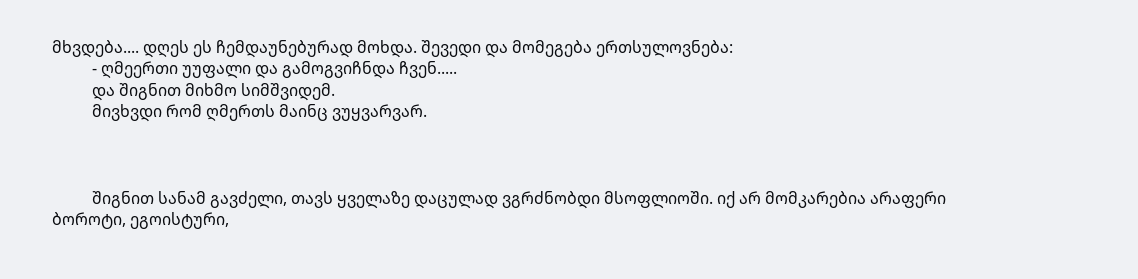მხვდება.... დღეს ეს ჩემდაუნებურად მოხდა. შევედი და მომეგება ერთსულოვნება:
          - ღმეერთი უუფალი და გამოგვიჩნდა ჩვენ.....
          და შიგნით მიხმო სიმშვიდემ.
          მივხვდი რომ ღმერთს მაინც ვუყვარვარ.



          შიგნით სანამ გავძელი, თავს ყველაზე დაცულად ვგრძნობდი მსოფლიოში. იქ არ მომკარებია არაფერი ბოროტი, ეგოისტური,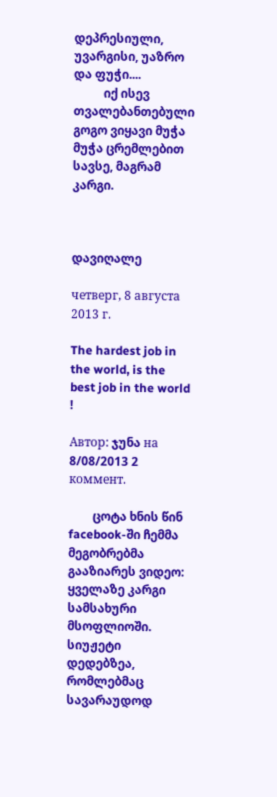დეპრესიული, უვარგისი, უაზრო და ფუჭი....
          იქ ისევ თვალებანთებული გოგო ვიყავი მუჭა მუჭა ცრემლებით სავსე, მაგრამ კარგი.



დავიღალე

четверг, 8 августа 2013 г.

The hardest job in the world, is the best job in the world !

Автор: ჯუნა на 8/08/2013 2 коммент.

        ცოტა ხნის წინ facebook-ში ჩემმა მეგობრებმა გააზიარეს ვიდეო: ყველაზე კარგი სამსახური მსოფლიოში. სიუჟეტი დედებზეა, რომლებმაც სავარაუდოდ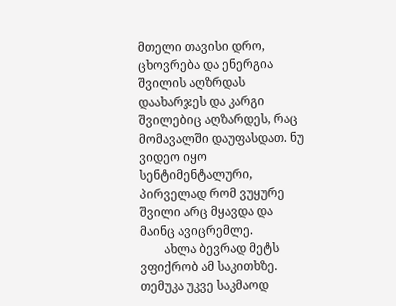მთელი თავისი დრო, ცხოვრება და ენერგია შვილის აღზრდას დაახარჯეს და კარგი შვილებიც აღზარდეს, რაც მომავალში დაუფასდათ. ნუ ვიდეო იყო სენტიმენტალური, პირველად რომ ვუყურე შვილი არც მყავდა და მაინც ავიცრემლე.
        ახლა ბევრად მეტს ვფიქრობ ამ საკითხზე. თემუკა უკვე საკმაოდ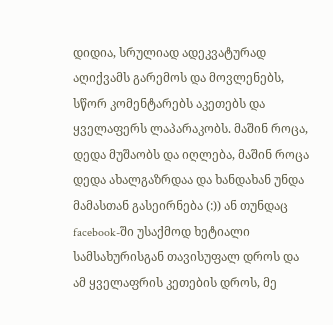დიდია, სრულიად ადეკვატურად აღიქვამს გარემოს და მოვლენებს, სწორ კომენტარებს აკეთებს და ყველაფერს ლაპარაკობს. მაშინ როცა, დედა მუშაობს და იღლება, მაშინ როცა დედა ახალგაზრდაა და ხანდახან უნდა მამასთან გასეირნება (:)) ან თუნდაც facebook-ში უსაქმოდ ხეტიალი სამსახურისგან თავისუფალ დროს და ამ ყველაფრის კეთების დროს, მე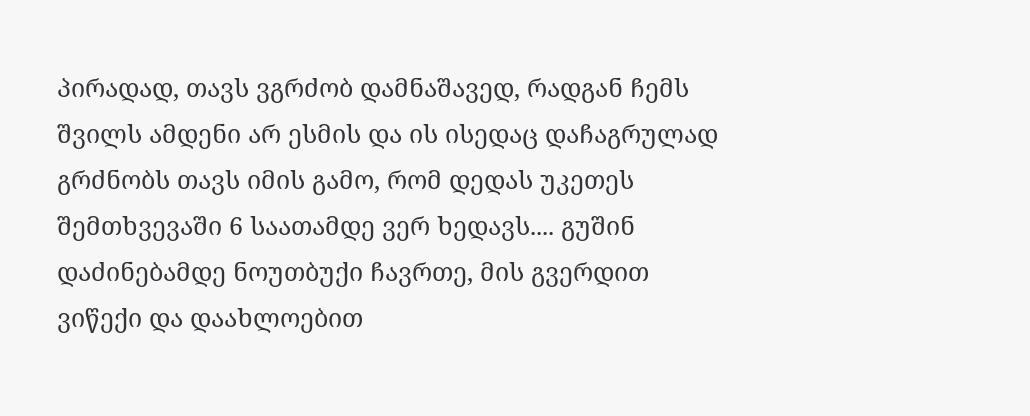პირადად, თავს ვგრძობ დამნაშავედ, რადგან ჩემს შვილს ამდენი არ ესმის და ის ისედაც დაჩაგრულად გრძნობს თავს იმის გამო, რომ დედას უკეთეს შემთხვევაში 6 საათამდე ვერ ხედავს.... გუშინ დაძინებამდე ნოუთბუქი ჩავრთე, მის გვერდით ვიწექი და დაახლოებით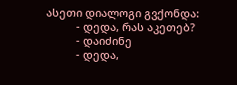ასეთი დიალოგი გვქონდა:
          - დედა, რას აკეთებ?
          - დაიძინე
          - დედა,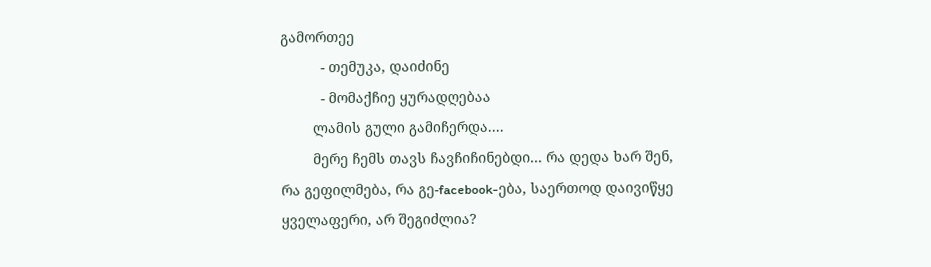გამორთეე
          - თემუკა, დაიძინე
          - მომაქჩიე ყურადღებაა
        ლამის გული გამიჩერდა....
        მერე ჩემს თავს ჩავჩიჩინებდი... რა დედა ხარ შენ, რა გეფილმება, რა გე-facebook-ება, საერთოდ დაივიწყე ყველაფერი, არ შეგიძლია?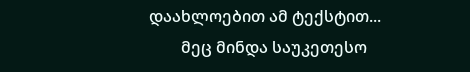დაახლოებით ამ ტექსტით...
        მეც მინდა საუკეთესო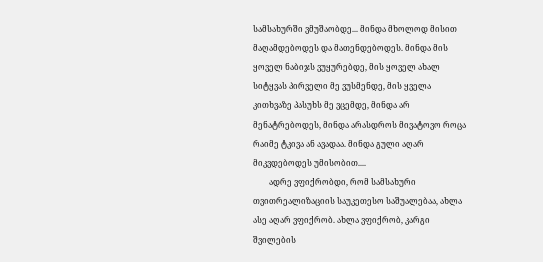სამსახურში ვმუშაობდე... მინდა მხოლოდ მისით მაღამდებოდეს და მათენდებოდეს. მინდა მის ყოველ ნაბიჯს ვუყურებდე, მის ყოველ ახალ სიტყვას პირველი მე ვუსმენდე, მის ყველა კითხვაზე პასუხს მე ვცემდე, მინდა არ მენატრებოდეს, მინდა არასდროს მივატოვო როცა რაიმე ტკივა ან ავადაა. მინდა გული აღარ მიკვდებოდეს უმისობით....
        ადრე ვფიქრობდი, რომ სამსახური თვითრეალიზაციის საუკეთესო საშუალებაა, ახლა ასე აღარ ვფიქრობ. ახლა ვფიქრობ, კარგი შვილების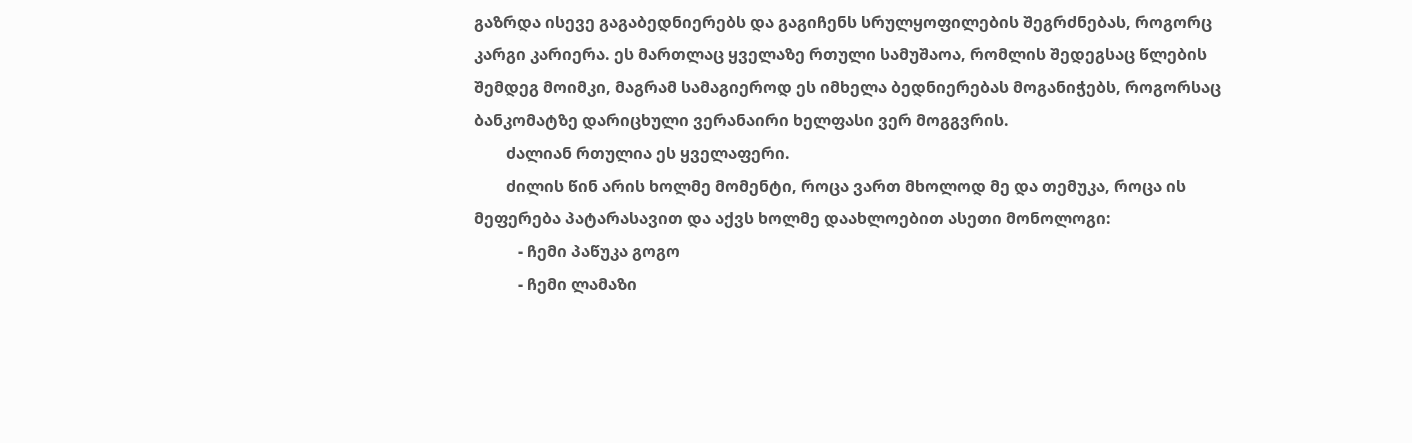გაზრდა ისევე გაგაბედნიერებს და გაგიჩენს სრულყოფილების შეგრძნებას, როგორც კარგი კარიერა. ეს მართლაც ყველაზე რთული სამუშაოა, რომლის შედეგსაც წლების შემდეგ მოიმკი, მაგრამ სამაგიეროდ ეს იმხელა ბედნიერებას მოგანიჭებს, როგორსაც ბანკომატზე დარიცხული ვერანაირი ხელფასი ვერ მოგგვრის.
        ძალიან რთულია ეს ყველაფერი.
        ძილის წინ არის ხოლმე მომენტი, როცა ვართ მხოლოდ მე და თემუკა, როცა ის მეფერება პატარასავით და აქვს ხოლმე დაახლოებით ასეთი მონოლოგი:
           - ჩემი პაწუკა გოგო
           - ჩემი ლამაზი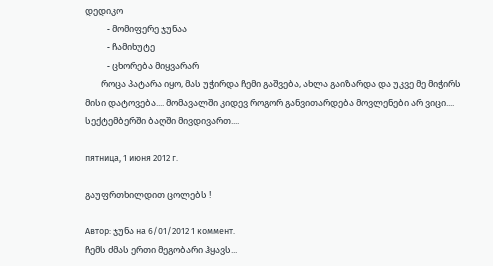დედიკო
           - მომიფერე ჯუნაა
           - ჩამიხუტე
           - ცხორება მიყვარარ
        როცა პატარა იყო, მას უჭირდა ჩემი გაშვება, ახლა გაიზარდა და უკვე მე მიჭირს მისი დატოვება.... მომავალში კიდევ როგორ განვითარდება მოვლენები არ ვიცი....
სექტემბერში ბაღში მივდივართ....

пятница, 1 июня 2012 г.

გაუფრთხილდით ცოლებს !

Автор: ჯუნა на 6/01/2012 1 коммент.
ჩემს ძმას ერთი მეგობარი ჰყავს...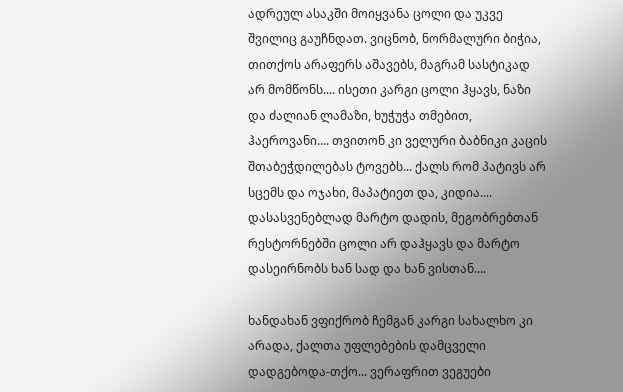ადრეულ ასაკში მოიყვანა ცოლი და უკვე შვილიც გაუჩნდათ. ვიცნობ, ნორმალური ბიჭია, თითქოს არაფერს აშავებს, მაგრამ სასტიკად არ მომწონს.... ისეთი კარგი ცოლი ჰყავს, ნაზი და ძალიან ლამაზი, ხუჭუჭა თმებით, ჰაეროვანი.... თვითონ კი ველური ბაბნიკი კაცის შთაბეჭდილებას ტოვებს... ქალს რომ პატივს არ სცემს და ოჯახი, მაპატიეთ და, კიდია.... დასასვენებლად მარტო დადის, მეგობრებთან რესტორნებში ცოლი არ დაჰყავს და მარტო დასეირნობს ხან სად და ხან ვისთან....

ხანდახან ვფიქრობ ჩემგან კარგი სახალხო კი არადა, ქალთა უფლებების დამცველი დადგებოდა-თქო... ვერაფრით ვეგუები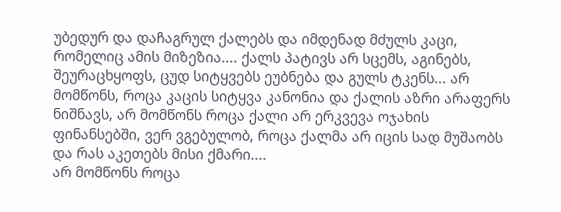უბედურ და დაჩაგრულ ქალებს და იმდენად მძულს კაცი, რომელიც ამის მიზეზია.... ქალს პატივს არ სცემს, აგინებს, შეურაცხყოფს, ცუდ სიტყვებს ეუბნება და გულს ტკენს... არ მომწონს, როცა კაცის სიტყვა კანონია და ქალის აზრი არაფერს ნიშნავს, არ მომწონს როცა ქალი არ ერკვევა ოჯახის ფინანსებში, ვერ ვგებულობ, როცა ქალმა არ იცის სად მუშაობს და რას აკეთებს მისი ქმარი....
არ მომწონს როცა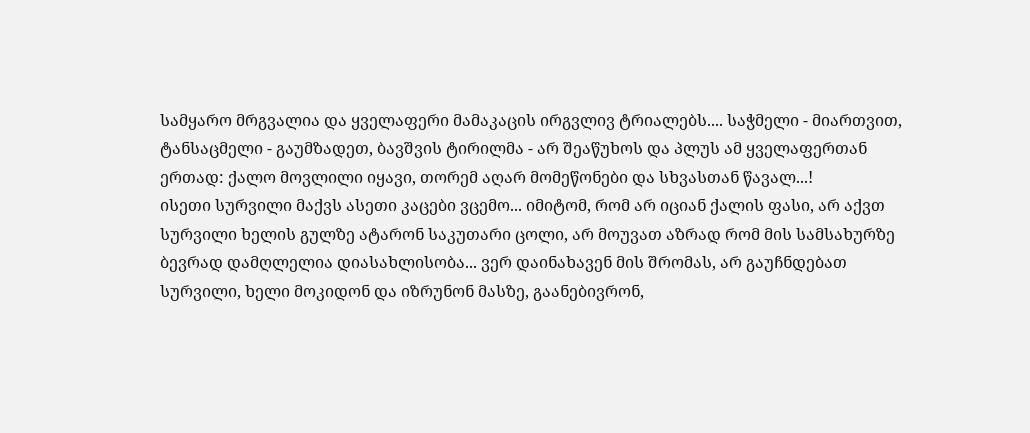სამყარო მრგვალია და ყველაფერი მამაკაცის ირგვლივ ტრიალებს.... საჭმელი - მიართვით, ტანსაცმელი - გაუმზადეთ, ბავშვის ტირილმა - არ შეაწუხოს და პლუს ამ ყველაფერთან ერთად: ქალო მოვლილი იყავი, თორემ აღარ მომეწონები და სხვასთან წავალ...!
ისეთი სურვილი მაქვს ასეთი კაცები ვცემო... იმიტომ, რომ არ იციან ქალის ფასი, არ აქვთ სურვილი ხელის გულზე ატარონ საკუთარი ცოლი, არ მოუვათ აზრად რომ მის სამსახურზე ბევრად დამღლელია დიასახლისობა... ვერ დაინახავენ მის შრომას, არ გაუჩნდებათ სურვილი, ხელი მოკიდონ და იზრუნონ მასზე, გაანებივრონ,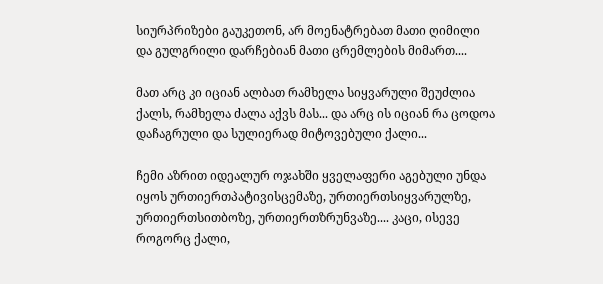სიურპრიზები გაუკეთონ, არ მოენატრებათ მათი ღიმილი და გულგრილი დარჩებიან მათი ცრემლების მიმართ....

მათ არც კი იციან ალბათ რამხელა სიყვარული შეუძლია ქალს, რამხელა ძალა აქვს მას... და არც ის იციან რა ცოდოა დაჩაგრული და სულიერად მიტოვებული ქალი...

ჩემი აზრით იდეალურ ოჯახში ყველაფერი აგებული უნდა იყოს ურთიერთპატივისცემაზე, ურთიერთსიყვარულზე, ურთიერთსითბოზე, ურთიერთზრუნვაზე.... კაცი, ისევე როგორც ქალი,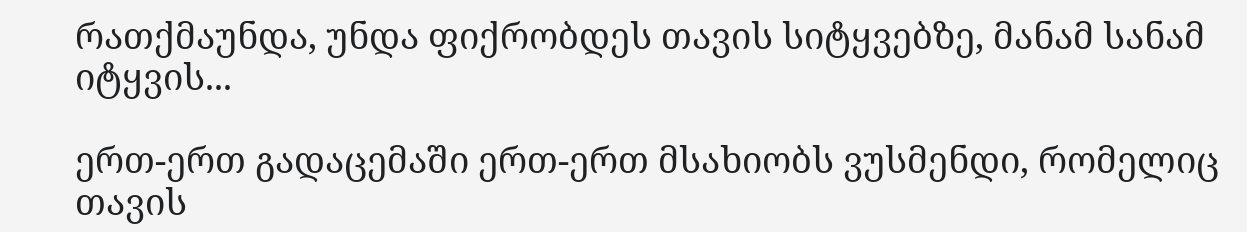რათქმაუნდა, უნდა ფიქრობდეს თავის სიტყვებზე, მანამ სანამ იტყვის...

ერთ-ერთ გადაცემაში ერთ-ერთ მსახიობს ვუსმენდი, რომელიც თავის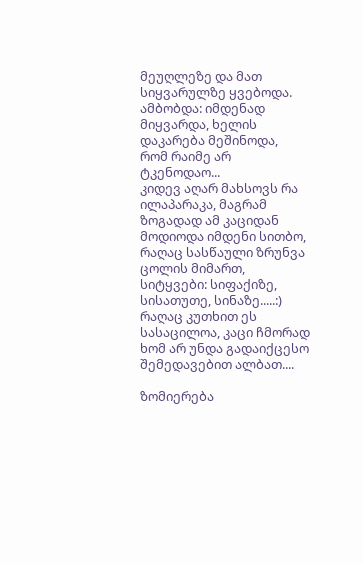მეუღლეზე და მათ სიყვარულზე ყვებოდა. ამბობდა: იმდენად მიყვარდა, ხელის დაკარება მეშინოდა,  რომ რაიმე არ ტკენოდაო...
კიდევ აღარ მახსოვს რა ილაპარაკა, მაგრამ ზოგადად ამ კაციდან მოდიოდა იმდენი სითბო, რაღაც სასწაული ზრუნვა ცოლის მიმართ, სიტყვები: სიფაქიზე, სისათუთე, სინაზე.....:) რაღაც კუთხით ეს სასაცილოა, კაცი ჩმორად ხომ არ უნდა გადაიქცესო შემედავებით ალბათ....

ზომიერება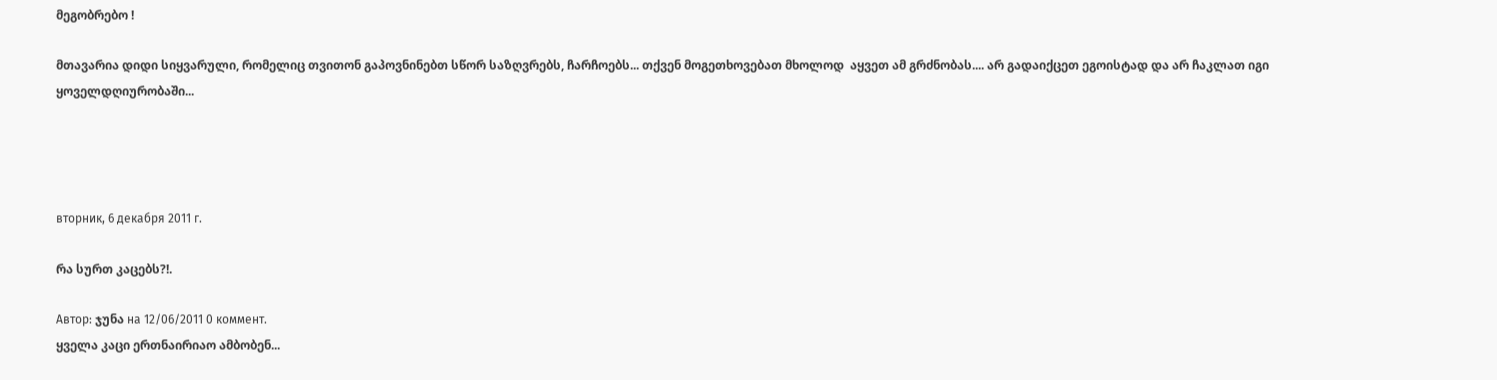მეგობრებო !

მთავარია დიდი სიყვარული, რომელიც თვითონ გაპოვნინებთ სწორ საზღვრებს, ჩარჩოებს... თქვენ მოგეთხოვებათ მხოლოდ  აყვეთ ამ გრძნობას.... არ გადაიქცეთ ეგოისტად და არ ჩაკლათ იგი ყოველდღიურობაში...




вторник, 6 декабря 2011 г.

რა სურთ კაცებს?!.

Автор: ჯუნა на 12/06/2011 0 коммент.
ყველა კაცი ერთნაირიაო ამბობენ...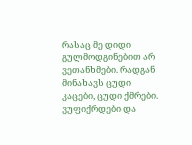რასაც მე დიდი გულმოდგინებით არ ვეთანხმები. რადგან მინახავს ცუდი კაცები, ცუდი ქმრები. ვუფიქრდები და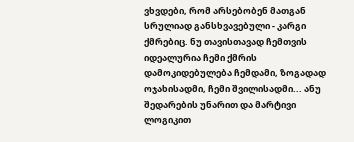ვხვდები, რომ არსებობენ მათგან სრულიად განსხვავებული - კარგი ქმრებიც. ნუ თავისთავად ჩემთვის იდეალურია ჩემი ქმრის დამოკიდებულება ჩემდამი, ზოგადად ოჯახისადმი, ჩემი შვილისადმი... ანუ შედარების უნარით და მარტივი ლოგიკით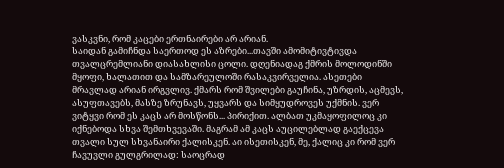ვასკვნი, რომ კაცები ერთნაირები არ არიან.
საიდან გამიჩნდა საერთოდ ეს აზრები...თავში ამომიტივტივდა თვალცრემლიანი დიასახლისი ცოლი. დღენიადაგ ქმრის მოლოდინში მყოფი, ხალათით და სამზარეულოში რასაკვირველია. ასეთები მრავლად არიან ირგვლივ. ქმარს რომ შვილები გაუჩინა, უზრდის, აცმევს, ასუფთავებს, მასზე ზრუნავს, უყვარს და სიმყუდროვეს უქმნის. ვერ ვიტყვი რომ ეს კაცს არ მოსწონს... პირიქით. ალბათ უკმაყოფილოც კი იქნებოდა სხვა შემთხვევაში. მაგრამ ამ კაცს აუცილებლად გაექცევა თვალი სულ სხვანაირი ქალისკენ. აი ისეთისკენ, მე, ქალიც კი რომ ვერ ჩავუვლი გულგრილად: საოცრად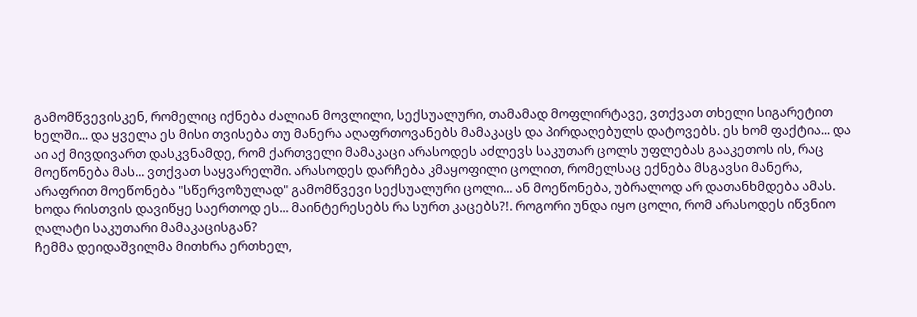გამომწვევისკენ, რომელიც იქნება ძალიან მოვლილი, სექსუალური, თამამად მოფლირტავე, ვთქვათ თხელი სიგარეტით ხელში... და ყველა ეს მისი თვისება თუ მანერა აღაფრთოვანებს მამაკაცს და პირდაღებულს დატოვებს. ეს ხომ ფაქტია... და აი აქ მივდივართ დასკვნამდე, რომ ქართველი მამაკაცი არასოდეს აძლევს საკუთარ ცოლს უფლებას გააკეთოს ის, რაც მოეწონება მას... ვთქვათ საყვარელში. არასოდეს დარჩება კმაყოფილი ცოლით, რომელსაც ექნება მსგავსი მანერა, არაფრით მოეწონება "სწერვოზულად" გამომწვევი სექსუალური ცოლი... ან მოეწონება, უბრალოდ არ დათანხმდება ამას.
ხოდა რისთვის დავიწყე საერთოდ ეს... მაინტერესებს რა სურთ კაცებს?!. როგორი უნდა იყო ცოლი, რომ არასოდეს იწვნიო ღალატი საკუთარი მამაკაცისგან?
ჩემმა დეიდაშვილმა მითხრა ერთხელ,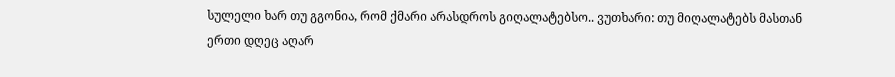სულელი ხარ თუ გგონია, რომ ქმარი არასდროს გიღალატებსო.. ვუთხარი: თუ მიღალატებს მასთან ერთი დღეც აღარ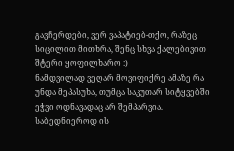გავჩერდები, ვერ ვაპატიებ-თქო, რაზეც სიცილით მითხრა, შენც სხვა ქალებივით შტერი ყოფილხარო :)
ნამდვილად ვეღარ მოვიფიქრე ამაზე რა უნდა მეპასუხა, თუმცა საკუთარ სიტყვებში ეჭვი ოდნავადაც არ შემპარვია.
საბედნიეროდ ის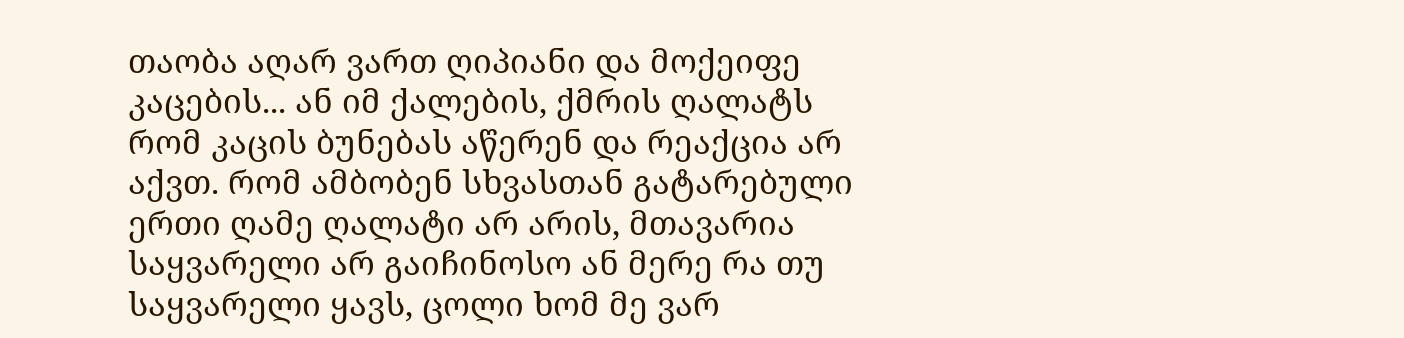თაობა აღარ ვართ ღიპიანი და მოქეიფე კაცების... ან იმ ქალების, ქმრის ღალატს რომ კაცის ბუნებას აწერენ და რეაქცია არ აქვთ. რომ ამბობენ სხვასთან გატარებული ერთი ღამე ღალატი არ არის, მთავარია საყვარელი არ გაიჩინოსო ან მერე რა თუ საყვარელი ყავს, ცოლი ხომ მე ვარ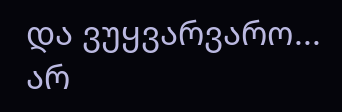და ვუყვარვარო...
არ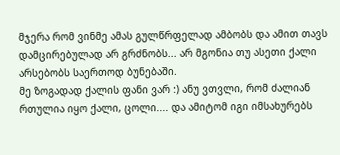მჯერა რომ ვინმე ამას გულწრფელად ამბობს და ამით თავს დამცირებულად არ გრძნობს... არ მგონია თუ ასეთი ქალი არსებობს საერთოდ ბუნებაში.
მე ზოგადად ქალის ფანი ვარ :) ანუ ვთვლი, რომ ძალიან რთულია იყო ქალი, ცოლი.... და ამიტომ იგი იმსახურებს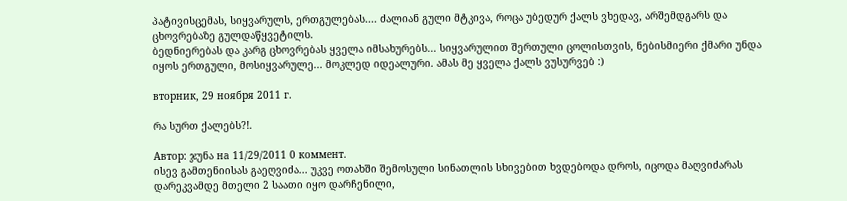პატივისცემას, სიყვარულს, ერთგულებას.... ძალიან გული მტკივა, როცა უბედურ ქალს ვხედავ, არშემდგარს და ცხოვრებაზე გულდაწყვეტილს.
ბედნიერებას და კარგ ცხოვრებას ყველა იმსახურებს... სიყვარულით შერთული ცოლისთვის, ნებისმიერი ქმარი უნდა იყოს ერთგული, მოსიყვარულე... მოკლედ იდეალური. ამას მე ყველა ქალს ვუსურვებ :)

вторник, 29 ноября 2011 г.

რა სურთ ქალებს?!.

Автор: ჯუნა на 11/29/2011 0 коммент.
ისევ გამთენიისას გაეღვიძა... უკვე ოთახში შემოსული სინათლის სხივებით ხვდებოდა დროს, იცოდა მაღვიძარას დარეკვამდე მთელი 2 საათი იყო დარჩენილი,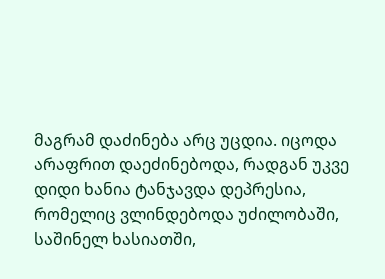მაგრამ დაძინება არც უცდია. იცოდა არაფრით დაეძინებოდა, რადგან უკვე დიდი ხანია ტანჯავდა დეპრესია, რომელიც ვლინდებოდა უძილობაში, საშინელ ხასიათში,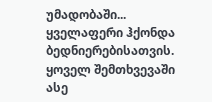უმადობაში...
ყველაფერი ჰქონდა ბედნიერებისათვის. ყოველ შემთხვევაში ასე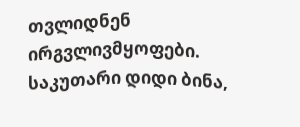თვლიდნენ ირგვლივმყოფები. საკუთარი დიდი ბინა,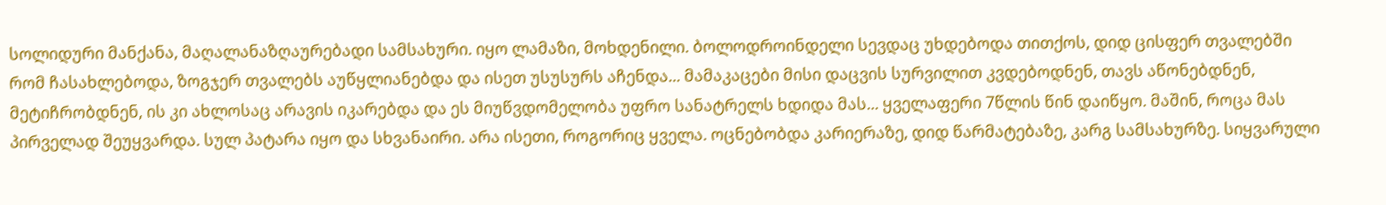სოლიდური მანქანა, მაღალანაზღაურებადი სამსახური. იყო ლამაზი, მოხდენილი. ბოლოდროინდელი სევდაც უხდებოდა თითქოს, დიდ ცისფერ თვალებში რომ ჩასახლებოდა, ზოგჯერ თვალებს აუწყლიანებდა და ისეთ უსუსურს აჩენდა... მამაკაცები მისი დაცვის სურვილით კვდებოდნენ, თავს აწონებდნენ, მეტიჩრობდნენ, ის კი ახლოსაც არავის იკარებდა და ეს მიუწვდომელობა უფრო სანატრელს ხდიდა მას... ყველაფერი 7წლის წინ დაიწყო. მაშინ, როცა მას პირველად შეუყვარდა. სულ პატარა იყო და სხვანაირი. არა ისეთი, როგორიც ყველა. ოცნებობდა კარიერაზე, დიდ წარმატებაზე, კარგ სამსახურზე. სიყვარული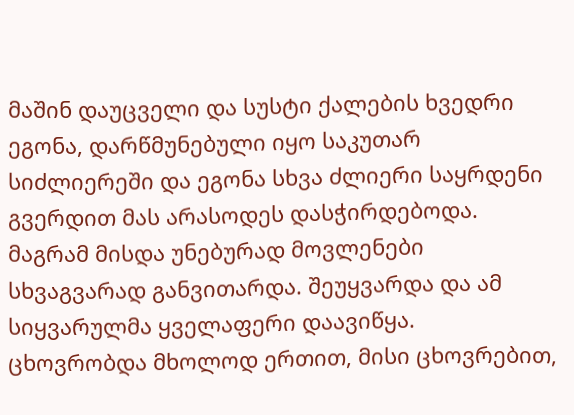მაშინ დაუცველი და სუსტი ქალების ხვედრი ეგონა, დარწმუნებული იყო საკუთარ სიძლიერეში და ეგონა სხვა ძლიერი საყრდენი გვერდით მას არასოდეს დასჭირდებოდა. მაგრამ მისდა უნებურად მოვლენები სხვაგვარად განვითარდა. შეუყვარდა და ამ სიყვარულმა ყველაფერი დაავიწყა. ცხოვრობდა მხოლოდ ერთით, მისი ცხოვრებით,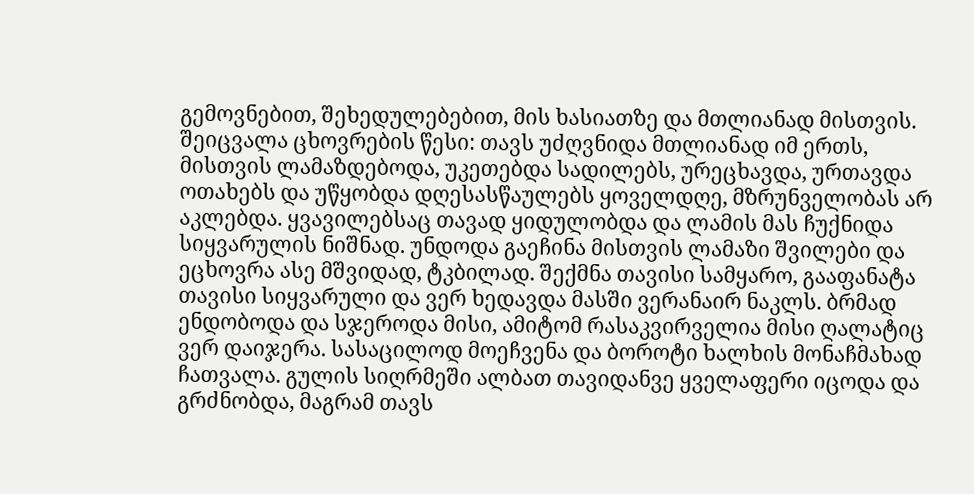გემოვნებით, შეხედულებებით, მის ხასიათზე და მთლიანად მისთვის.
შეიცვალა ცხოვრების წესი: თავს უძღვნიდა მთლიანად იმ ერთს, მისთვის ლამაზდებოდა, უკეთებდა სადილებს, ურეცხავდა, ურთავდა ოთახებს და უწყობდა დღესასწაულებს ყოველდღე, მზრუნველობას არ აკლებდა. ყვავილებსაც თავად ყიდულობდა და ლამის მას ჩუქნიდა სიყვარულის ნიშნად. უნდოდა გაეჩინა მისთვის ლამაზი შვილები და ეცხოვრა ასე მშვიდად, ტკბილად. შექმნა თავისი სამყარო, გააფანატა თავისი სიყვარული და ვერ ხედავდა მასში ვერანაირ ნაკლს. ბრმად ენდობოდა და სჯეროდა მისი, ამიტომ რასაკვირველია მისი ღალატიც ვერ დაიჯერა. სასაცილოდ მოეჩვენა და ბოროტი ხალხის მონაჩმახად ჩათვალა. გულის სიღრმეში ალბათ თავიდანვე ყველაფერი იცოდა და გრძნობდა, მაგრამ თავს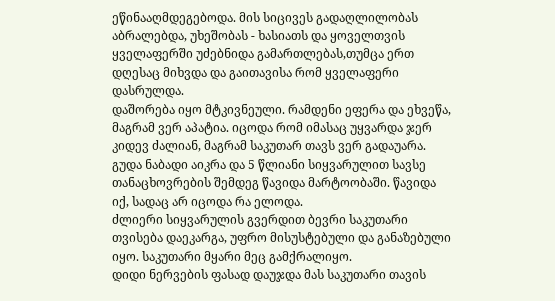ეწინააღმდეგებოდა. მის სიცივეს გადაღლილობას აბრალებდა, უხეშობას - ხასიათს და ყოველთვის ყველაფერში უძებნიდა გამართლებას,თუმცა ერთ დღესაც მიხვდა და გაითავისა რომ ყველაფერი დასრულდა.
დაშორება იყო მტკივნეული. რამდენი ეფერა და ეხვეწა, მაგრამ ვერ აპატია. იცოდა რომ იმასაც უყვარდა ჯერ კიდევ ძალიან, მაგრამ საკუთარ თავს ვერ გადაუარა. გუდა ნაბადი აიკრა და 5 წლიანი სიყვარულით სავსე თანაცხოვრების შემდეგ წავიდა მარტოობაში. წავიდა იქ, სადაც არ იცოდა რა ელოდა.
ძლიერი სიყვარულის გვერდით ბევრი საკუთარი თვისება დაეკარგა, უფრო მისუსტებული და განაზებული იყო. საკუთარი მყარი მეც გამქრალიყო.
დიდი ნერვების ფასად დაუჯდა მას საკუთარი თავის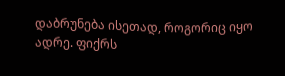დაბრუნება ისეთად, როგორიც იყო ადრე. ფიქრს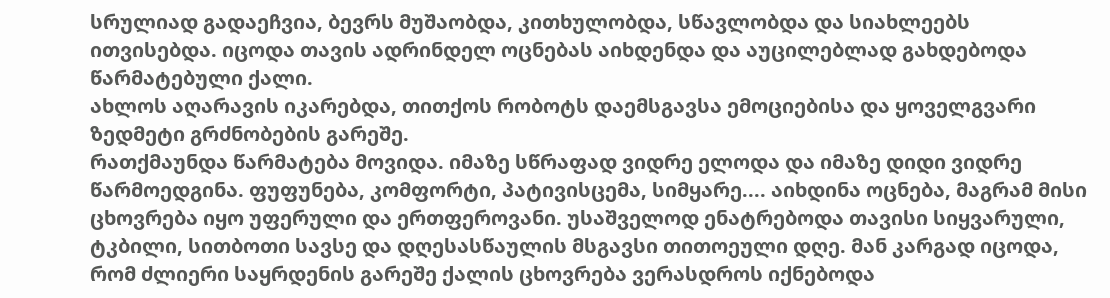სრულიად გადაეჩვია, ბევრს მუშაობდა, კითხულობდა, სწავლობდა და სიახლეებს ითვისებდა. იცოდა თავის ადრინდელ ოცნებას აიხდენდა და აუცილებლად გახდებოდა წარმატებული ქალი.
ახლოს აღარავის იკარებდა, თითქოს რობოტს დაემსგავსა ემოციებისა და ყოველგვარი ზედმეტი გრძნობების გარეშე.
რათქმაუნდა წარმატება მოვიდა. იმაზე სწრაფად ვიდრე ელოდა და იმაზე დიდი ვიდრე წარმოედგინა. ფუფუნება, კომფორტი, პატივისცემა, სიმყარე.... აიხდინა ოცნება, მაგრამ მისი ცხოვრება იყო უფერული და ერთფეროვანი. უსაშველოდ ენატრებოდა თავისი სიყვარული, ტკბილი, სითბოთი სავსე და დღესასწაულის მსგავსი თითოეული დღე. მან კარგად იცოდა, რომ ძლიერი საყრდენის გარეშე ქალის ცხოვრება ვერასდროს იქნებოდა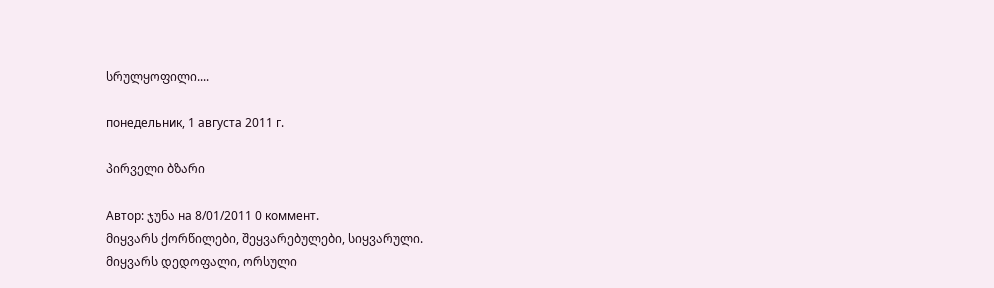სრულყოფილი....

понедельник, 1 августа 2011 г.

პირველი ბზარი

Автор: ჯუნა на 8/01/2011 0 коммент.
მიყვარს ქორწილები, შეყვარებულები, სიყვარული.
მიყვარს დედოფალი, ორსული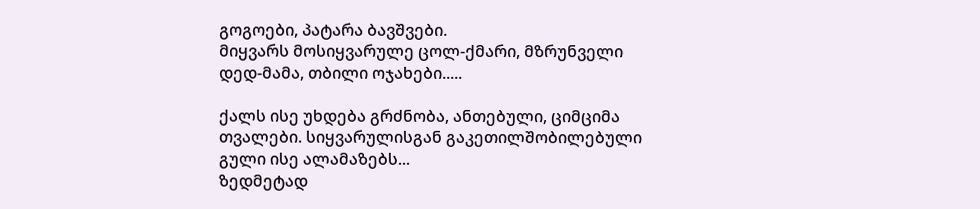გოგოები, პატარა ბავშვები.
მიყვარს მოსიყვარულე ცოლ-ქმარი, მზრუნველი დედ-მამა, თბილი ოჯახები.....

ქალს ისე უხდება გრძნობა, ანთებული, ციმციმა თვალები. სიყვარულისგან გაკეთილშობილებული გული ისე ალამაზებს...
ზედმეტად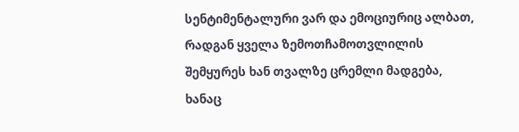სენტიმენტალური ვარ და ემოციურიც ალბათ, რადგან ყველა ზემოთჩამოთვლილის შემყურეს ხან თვალზე ცრემლი მადგება, ხანაც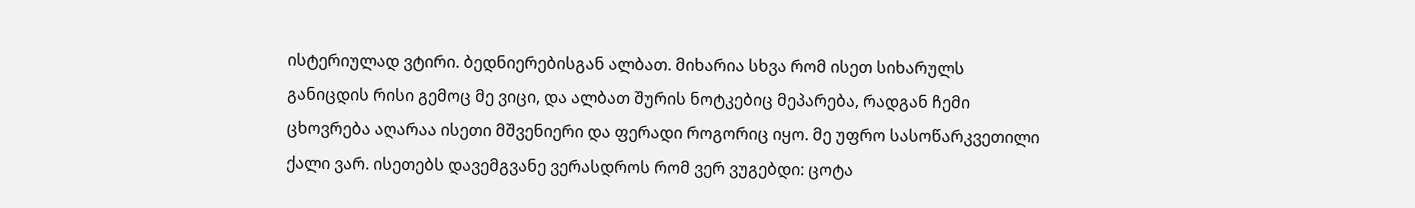ისტერიულად ვტირი. ბედნიერებისგან ალბათ. მიხარია სხვა რომ ისეთ სიხარულს განიცდის რისი გემოც მე ვიცი, და ალბათ შურის ნოტკებიც მეპარება, რადგან ჩემი ცხოვრება აღარაა ისეთი მშვენიერი და ფერადი როგორიც იყო. მე უფრო სასოწარკვეთილი ქალი ვარ. ისეთებს დავემგვანე ვერასდროს რომ ვერ ვუგებდი: ცოტა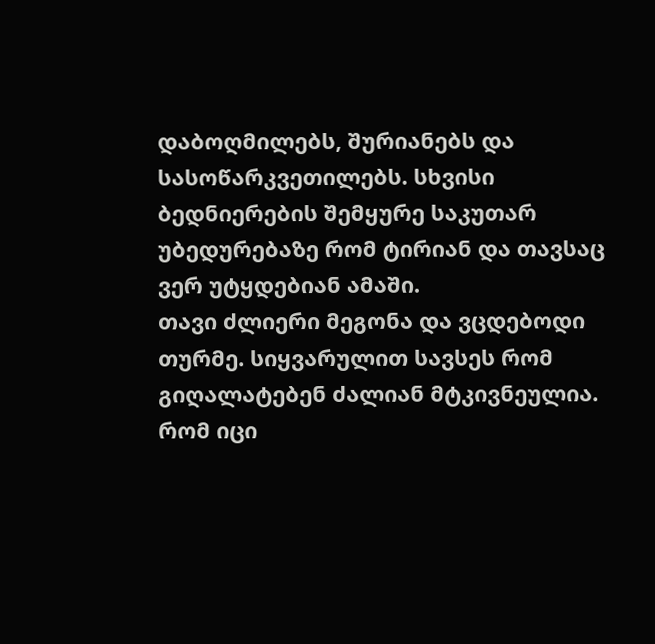დაბოღმილებს, შურიანებს და სასოწარკვეთილებს. სხვისი ბედნიერების შემყურე საკუთარ უბედურებაზე რომ ტირიან და თავსაც ვერ უტყდებიან ამაში.
თავი ძლიერი მეგონა და ვცდებოდი თურმე. სიყვარულით სავსეს რომ გიღალატებენ ძალიან მტკივნეულია. რომ იცი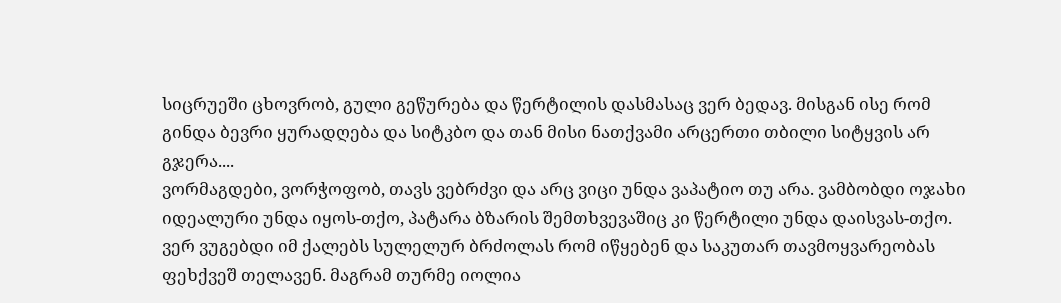სიცრუეში ცხოვრობ, გული გეწურება და წერტილის დასმასაც ვერ ბედავ. მისგან ისე რომ გინდა ბევრი ყურადღება და სიტკბო და თან მისი ნათქვამი არცერთი თბილი სიტყვის არ გჯერა....
ვორმაგდები, ვორჭოფობ, თავს ვებრძვი და არც ვიცი უნდა ვაპატიო თუ არა. ვამბობდი ოჯახი იდეალური უნდა იყოს-თქო, პატარა ბზარის შემთხვევაშიც კი წერტილი უნდა დაისვას-თქო. ვერ ვუგებდი იმ ქალებს სულელურ ბრძოლას რომ იწყებენ და საკუთარ თავმოყვარეობას ფეხქვეშ თელავენ. მაგრამ თურმე იოლია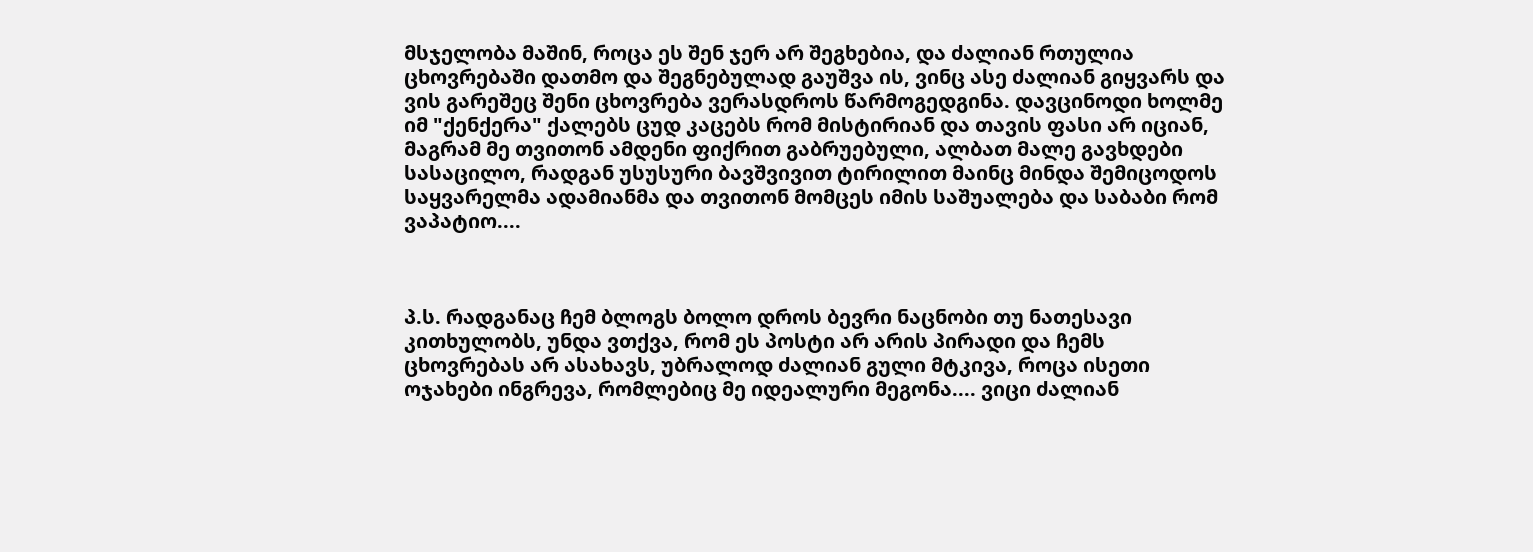მსჯელობა მაშინ, როცა ეს შენ ჯერ არ შეგხებია, და ძალიან რთულია ცხოვრებაში დათმო და შეგნებულად გაუშვა ის, ვინც ასე ძალიან გიყვარს და ვის გარეშეც შენი ცხოვრება ვერასდროს წარმოგედგინა. დავცინოდი ხოლმე იმ "ქენქერა" ქალებს ცუდ კაცებს რომ მისტირიან და თავის ფასი არ იციან, მაგრამ მე თვითონ ამდენი ფიქრით გაბრუებული, ალბათ მალე გავხდები სასაცილო, რადგან უსუსური ბავშვივით ტირილით მაინც მინდა შემიცოდოს საყვარელმა ადამიანმა და თვითონ მომცეს იმის საშუალება და საბაბი რომ ვაპატიო....



პ.ს. რადგანაც ჩემ ბლოგს ბოლო დროს ბევრი ნაცნობი თუ ნათესავი კითხულობს, უნდა ვთქვა, რომ ეს პოსტი არ არის პირადი და ჩემს ცხოვრებას არ ასახავს, უბრალოდ ძალიან გული მტკივა, როცა ისეთი ოჯახები ინგრევა, რომლებიც მე იდეალური მეგონა.... ვიცი ძალიან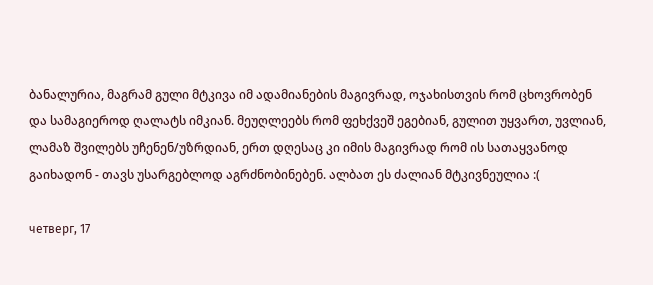ბანალურია, მაგრამ გული მტკივა იმ ადამიანების მაგივრად, ოჯახისთვის რომ ცხოვრობენ და სამაგიეროდ ღალატს იმკიან. მეუღლეებს რომ ფეხქვეშ ეგებიან, გულით უყვართ, უვლიან, ლამაზ შვილებს უჩენენ/უზრდიან, ერთ დღესაც კი იმის მაგივრად რომ ის სათაყვანოდ გაიხადონ - თავს უსარგებლოდ აგრძნობინებენ. ალბათ ეს ძალიან მტკივნეულია :(

четверг, 17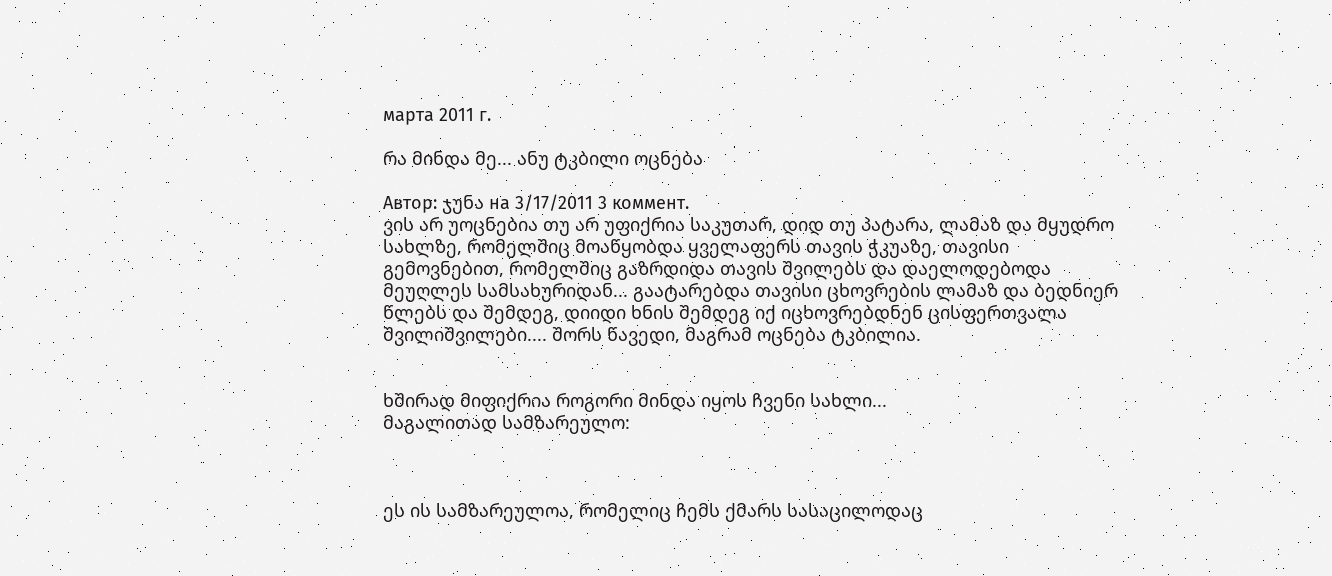марта 2011 г.

რა მინდა მე... ანუ ტკბილი ოცნება

Автор: ჯუნა на 3/17/2011 3 коммент.
ვის არ უოცნებია თუ არ უფიქრია საკუთარ, დიდ თუ პატარა, ლამაზ და მყუდრო სახლზე, რომელშიც მოაწყობდა ყველაფერს თავის ჭკუაზე, თავისი გემოვნებით, რომელშიც გაზრდიდა თავის შვილებს და დაელოდებოდა მეუღლეს სამსახურიდან... გაატარებდა თავისი ცხოვრების ლამაზ და ბედნიერ წლებს და შემდეგ, დიიდი ხნის შემდეგ იქ იცხოვრებდნენ ცისფერთვალა შვილიშვილები.... შორს წავედი, მაგრამ ოცნება ტკბილია.


ხშირად მიფიქრია როგორი მინდა იყოს ჩვენი სახლი...
მაგალითად სამზარეულო:



ეს ის სამზარეულოა, რომელიც ჩემს ქმარს სასაცილოდაც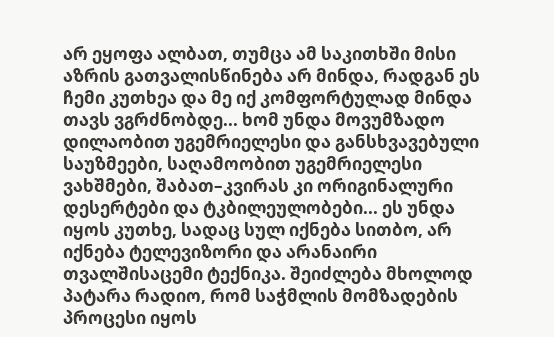არ ეყოფა ალბათ, თუმცა ამ საკითხში მისი აზრის გათვალისწინება არ მინდა, რადგან ეს ჩემი კუთხეა და მე იქ კომფორტულად მინდა თავს ვგრძნობდე... ხომ უნდა მოვუმზადო დილაობით უგემრიელესი და განსხვავებული საუზმეები, საღამოობით უგემრიელესი ვახშმები, შაბათ–კვირას კი ორიგინალური დესერტები და ტკბილეულობები... ეს უნდა იყოს კუთხე, სადაც სულ იქნება სითბო, არ იქნება ტელევიზორი და არანაირი თვალშისაცემი ტექნიკა. შეიძლება მხოლოდ პატარა რადიო, რომ საჭმლის მომზადების პროცესი იყოს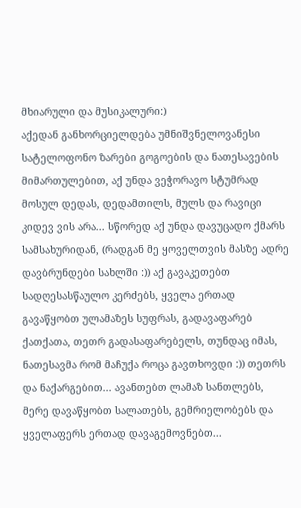მხიარული და მუსიკალური:)
აქედან განხორციელდება უმნიშვნელოვანესი სატელოფონო ზარები გოგოების და ნათესავების მიმართულებით, აქ უნდა ვეჭორავო სტუმრად მოსულ დედას, დედამთილს, მულს და რავიცი კიდევ ვის არა... სწორედ აქ უნდა დავუცადო ქმარს სამსახურიდან, (რადგან მე ყოველთვის მასზე ადრე დავბრუნდები სახლში :)) აქ გავაკეთებთ სადღესასწაულო კერძებს, ყველა ერთად გავაწყობთ ულამაზეს სუფრას, გადავაფარებ ქათქათა, თეთრ გადასაფარებელს, თუნდაც იმას, ნათესავმა რომ მაჩუქა როცა გავთხოვდი :)) თეთრს და ნაქარგებით... ავანთებთ ლამაზ სანთლებს, მერე დავაწყობთ სალათებს, გემრიელობებს და ყველაფერს ერთად დავაგემოვნებთ...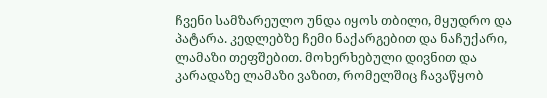ჩვენი სამზარეულო უნდა იყოს თბილი, მყუდრო და პატარა. კედლებზე ჩემი ნაქარგებით და ნაჩუქარი, ლამაზი თეფშებით. მოხერხებული დივნით და კარადაზე ლამაზი ვაზით, რომელშიც ჩავაწყობ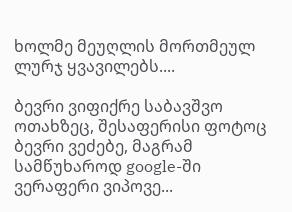ხოლმე მეუღლის მორთმეულ ლურჯ ყვავილებს....

ბევრი ვიფიქრე საბავშვო ოთახზეც, შესაფერისი ფოტოც ბევრი ვეძებე, მაგრამ სამწუხაროდ google-ში ვერაფერი ვიპოვე...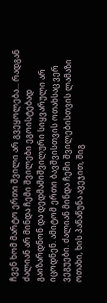ჩვენ ხომ მარტო ერთი შვილი არ გვეყოლება... რადგან ძალიან არ მინდა ჩემი შვილები ეგოისტებად გაიზარდნონ და დედმამიშვილური სიყვარული არ იცოდნენ. ამიტომ ერთი ბავშვისთვის ოთახსაც ვერ ვეგუები. ძალიან მინდა ჩემი შვილებისთვის ლამაზი ოთახი, ხის პაწაწუნა ავეჯით, შიგ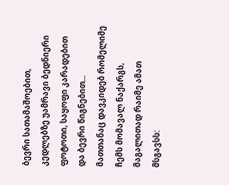ბევრი სათამაშოებით, კედლებზე უამრავი ბედნიერი ფოტოთი, საყოფი კარადებით და ბევრი წიგნებით...
მათთანაც დავკიდებ რომელიმე ჩემს მომავალ ნაქარგს, მაგალითად რაიმე ამათ მსგავსს: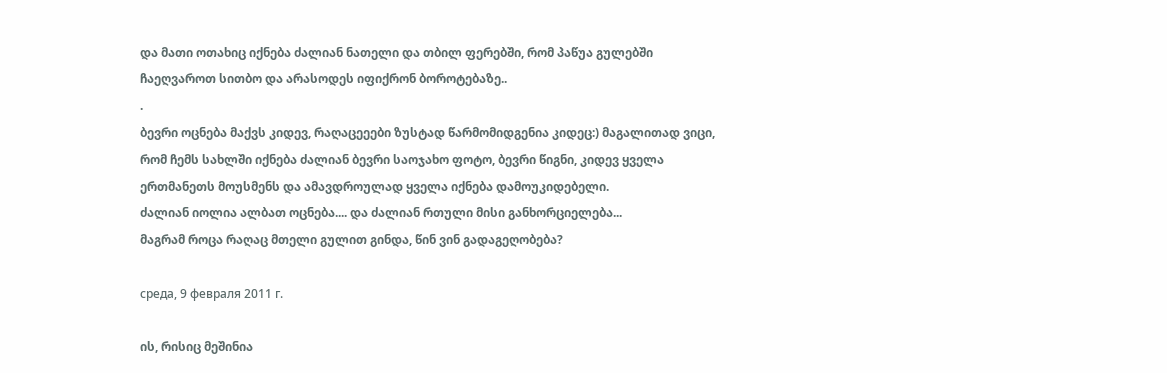და მათი ოთახიც იქნება ძალიან ნათელი და თბილ ფერებში, რომ პაწუა გულებში ჩაეღვაროთ სითბო და არასოდეს იფიქრონ ბოროტებაზე..
.
ბევრი ოცნება მაქვს კიდევ, რაღაცეეები ზუსტად წარმომიდგენია კიდეც:) მაგალითად ვიცი, რომ ჩემს სახლში იქნება ძალიან ბევრი საოჯახო ფოტო, ბევრი წიგნი, კიდევ ყველა ერთმანეთს მოუსმენს და ამავდროულად ყველა იქნება დამოუკიდებელი.
ძალიან იოლია ალბათ ოცნება.... და ძალიან რთული მისი განხორციელება...
მაგრამ როცა რაღაც მთელი გულით გინდა, წინ ვინ გადაგეღობება?

среда, 9 февраля 2011 г.

ის, რისიც მეშინია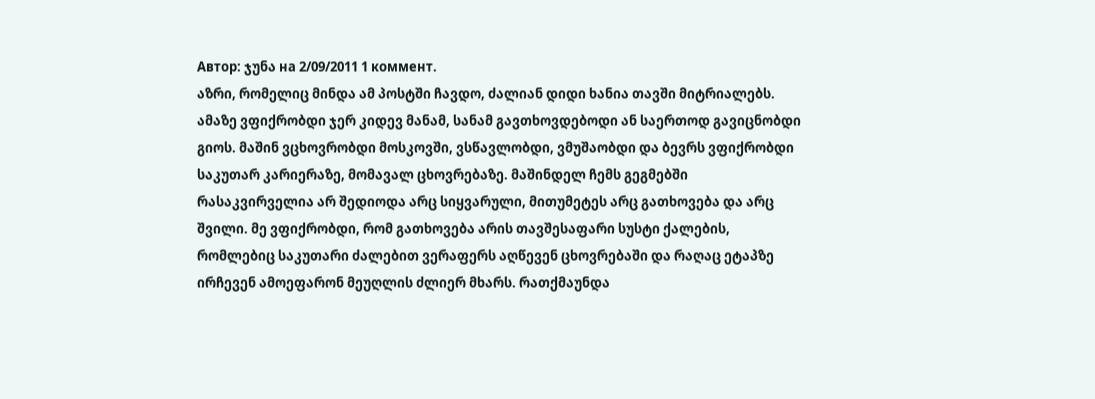Автор: ჯუნა на 2/09/2011 1 коммент.
აზრი, რომელიც მინდა ამ პოსტში ჩავდო, ძალიან დიდი ხანია თავში მიტრიალებს. ამაზე ვფიქრობდი ჯერ კიდევ მანამ, სანამ გავთხოვდებოდი ან საერთოდ გავიცნობდი გიოს. მაშინ ვცხოვრობდი მოსკოვში, ვსწავლობდი, ვმუშაობდი და ბევრს ვფიქრობდი საკუთარ კარიერაზე, მომავალ ცხოვრებაზე. მაშინდელ ჩემს გეგმებში რასაკვირველია არ შედიოდა არც სიყვარული, მითუმეტეს არც გათხოვება და არც შვილი. მე ვფიქრობდი, რომ გათხოვება არის თავშესაფარი სუსტი ქალების, რომლებიც საკუთარი ძალებით ვერაფერს აღწევენ ცხოვრებაში და რაღაც ეტაპზე ირჩევენ ამოეფარონ მეუღლის ძლიერ მხარს. რათქმაუნდა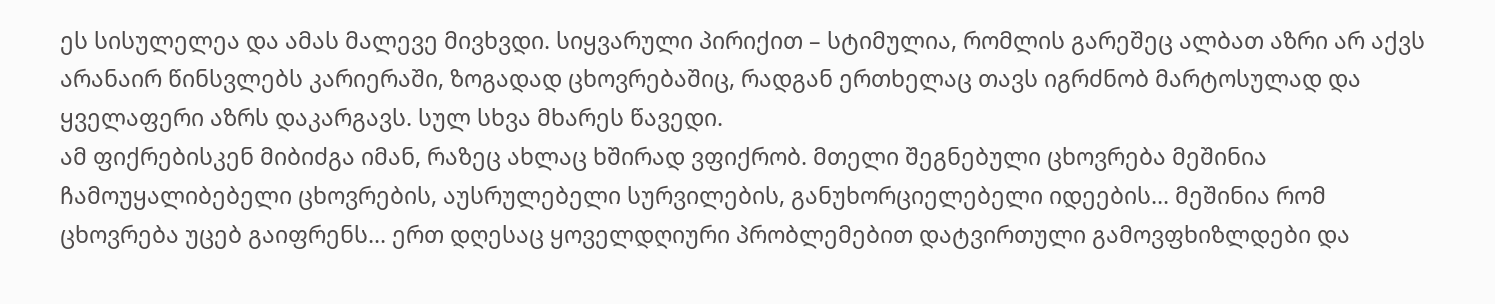ეს სისულელეა და ამას მალევე მივხვდი. სიყვარული პირიქით – სტიმულია, რომლის გარეშეც ალბათ აზრი არ აქვს არანაირ წინსვლებს კარიერაში, ზოგადად ცხოვრებაშიც, რადგან ერთხელაც თავს იგრძნობ მარტოსულად და ყველაფერი აზრს დაკარგავს. სულ სხვა მხარეს წავედი.
ამ ფიქრებისკენ მიბიძგა იმან, რაზეც ახლაც ხშირად ვფიქრობ. მთელი შეგნებული ცხოვრება მეშინია ჩამოუყალიბებელი ცხოვრების, აუსრულებელი სურვილების, განუხორციელებელი იდეების... მეშინია რომ ცხოვრება უცებ გაიფრენს... ერთ დღესაც ყოველდღიური პრობლემებით დატვირთული გამოვფხიზლდები და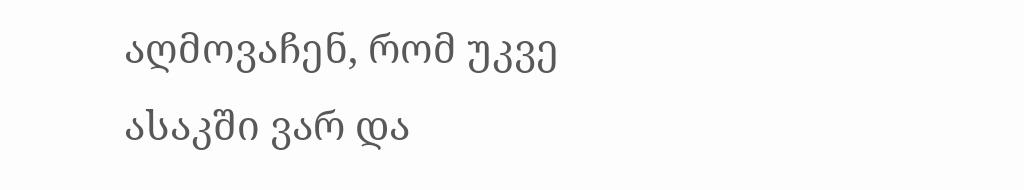აღმოვაჩენ, რომ უკვე ასაკში ვარ და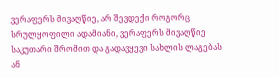ვერაფერს მივაღწიე, არ შევდექი როგორც სრულყოფილი ადამიანი, ვერაფერს მივაღწიე საკუთარი შრომით და გადავყევი სახლის ლაგებას ან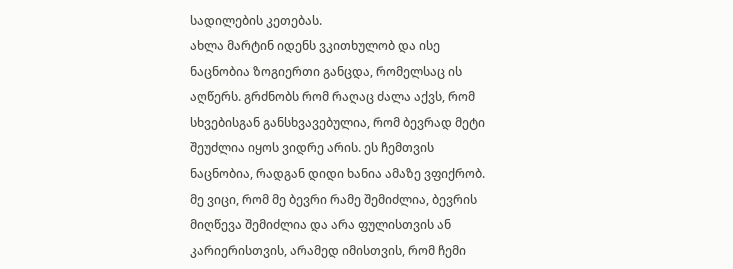სადილების კეთებას.
ახლა მარტინ იდენს ვკითხულობ და ისე ნაცნობია ზოგიერთი განცდა, რომელსაც ის აღწერს. გრძნობს რომ რაღაც ძალა აქვს, რომ სხვებისგან განსხვავებულია, რომ ბევრად მეტი შეუძლია იყოს ვიდრე არის. ეს ჩემთვის ნაცნობია, რადგან დიდი ხანია ამაზე ვფიქრობ. მე ვიცი, რომ მე ბევრი რამე შემიძლია, ბევრის მიღწევა შემიძლია და არა ფულისთვის ან კარიერისთვის, არამედ იმისთვის, რომ ჩემი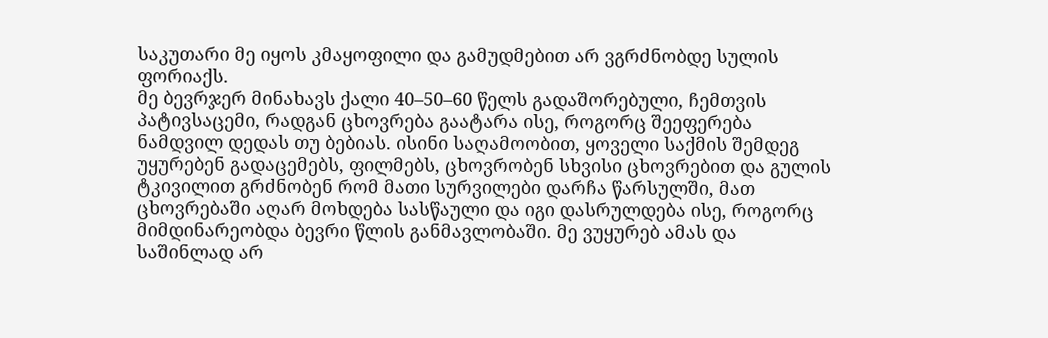საკუთარი მე იყოს კმაყოფილი და გამუდმებით არ ვგრძნობდე სულის ფორიაქს.
მე ბევრჯერ მინახავს ქალი 40–50–60 წელს გადაშორებული, ჩემთვის პატივსაცემი, რადგან ცხოვრება გაატარა ისე, როგორც შეეფერება ნამდვილ დედას თუ ბებიას. ისინი საღამოობით, ყოველი საქმის შემდეგ უყურებენ გადაცემებს, ფილმებს, ცხოვრობენ სხვისი ცხოვრებით და გულის ტკივილით გრძნობენ რომ მათი სურვილები დარჩა წარსულში, მათ ცხოვრებაში აღარ მოხდება სასწაული და იგი დასრულდება ისე, როგორც მიმდინარეობდა ბევრი წლის განმავლობაში. მე ვუყურებ ამას და საშინლად არ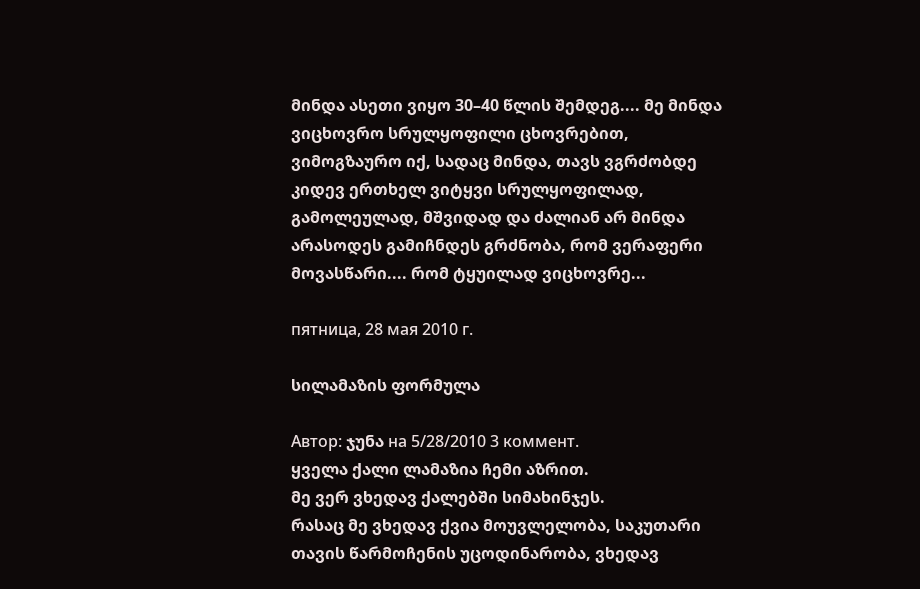მინდა ასეთი ვიყო 30–40 წლის შემდეგ.... მე მინდა ვიცხოვრო სრულყოფილი ცხოვრებით, ვიმოგზაურო იქ, სადაც მინდა, თავს ვგრძობდე კიდევ ერთხელ ვიტყვი სრულყოფილად, გამოლეულად, მშვიდად და ძალიან არ მინდა არასოდეს გამიჩნდეს გრძნობა, რომ ვერაფერი მოვასწარი.... რომ ტყუილად ვიცხოვრე...

пятница, 28 мая 2010 г.

სილამაზის ფორმულა

Автор: ჯუნა на 5/28/2010 3 коммент.
ყველა ქალი ლამაზია ჩემი აზრით.
მე ვერ ვხედავ ქალებში სიმახინჯეს.
რასაც მე ვხედავ ქვია მოუვლელობა, საკუთარი თავის წარმოჩენის უცოდინარობა, ვხედავ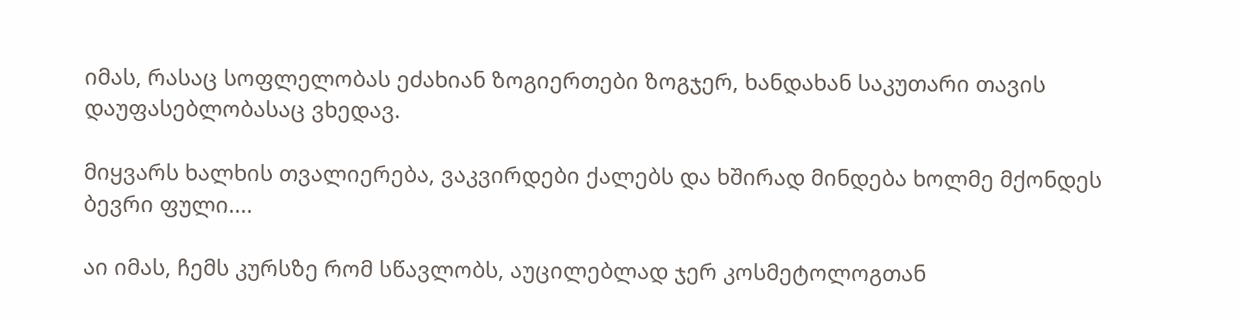იმას, რასაც სოფლელობას ეძახიან ზოგიერთები ზოგჯერ, ხანდახან საკუთარი თავის დაუფასებლობასაც ვხედავ.

მიყვარს ხალხის თვალიერება, ვაკვირდები ქალებს და ხშირად მინდება ხოლმე მქონდეს ბევრი ფული....

აი იმას, ჩემს კურსზე რომ სწავლობს, აუცილებლად ჯერ კოსმეტოლოგთან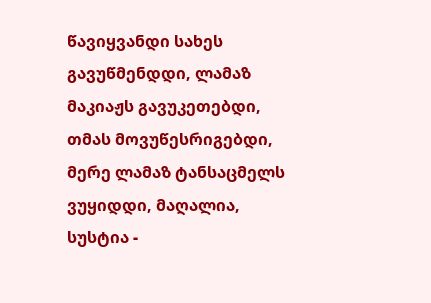წავიყვანდი სახეს გავუწმენდდი, ლამაზ მაკიაჟს გავუკეთებდი, თმას მოვუწესრიგებდი, მერე ლამაზ ტანსაცმელს ვუყიდდი, მაღალია, სუსტია -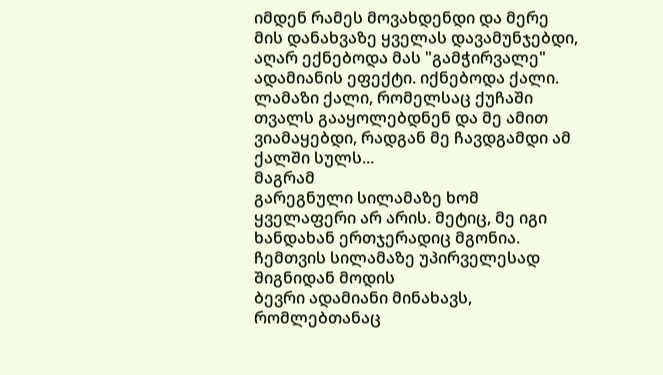იმდენ რამეს მოვახდენდი და მერე მის დანახვაზე ყველას დავამუნჯებდი, აღარ ექნებოდა მას "გამჭირვალე" ადამიანის ეფექტი. იქნებოდა ქალი. ლამაზი ქალი, რომელსაც ქუჩაში თვალს გააყოლებდნენ და მე ამით ვიამაყებდი, რადგან მე ჩავდგამდი ამ ქალში სულს...
მაგრამ
გარეგნული სილამაზე ხომ ყველაფერი არ არის. მეტიც, მე იგი ხანდახან ერთჯერადიც მგონია.
ჩემთვის სილამაზე უპირველესად შიგნიდან მოდის
ბევრი ადამიანი მინახავს, რომლებთანაც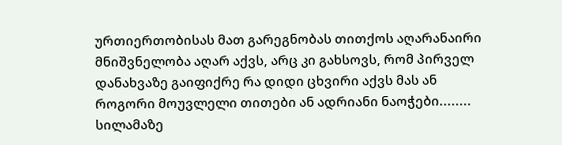ურთიერთობისას მათ გარეგნობას თითქოს აღარანაირი მნიშვნელობა აღარ აქვს, არც კი გახსოვს, რომ პირველ დანახვაზე გაიფიქრე რა დიდი ცხვირი აქვს მას ან როგორი მოუვლელი თითები ან ადრიანი ნაოჭები........
სილამაზე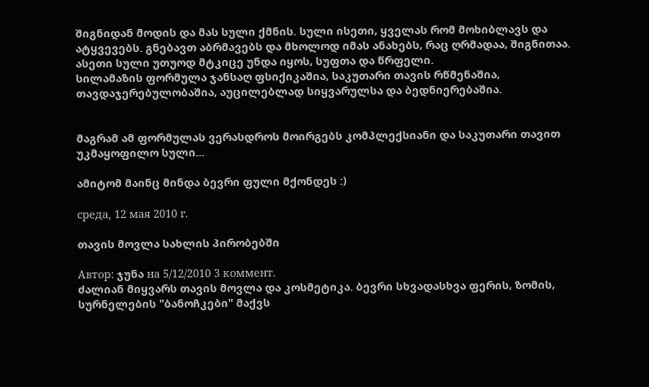შიგნიდან მოდის და მას სული ქმნის. სული ისეთი, ყველას რომ მოხიბლავს და ატყვევებს. გნებავთ აბრმავებს და მხოლოდ იმას ანახებს, რაც ღრმადაა, შიგნითაა.
ასეთი სული უთუოდ მტკიცე უნდა იყოს, სუფთა და წრფელი.
სილამაზის ფორმულა ჯანსაღ ფსიქიკაშია, საკუთარი თავის რწმენაშია, თავდაჯერებულობაშია, აუცილებლად სიყვარულსა და ბედნიერებაშია.


მაგრამ ამ ფორმულას ვერასდროს მოირგებს კომპლექსიანი და საკუთარი თავით უკმაყოფილო სული...

ამიტომ მაინც მინდა ბევრი ფული მქონდეს :)

среда, 12 мая 2010 г.

თავის მოვლა სახლის პირობებში

Автор: ჯუნა на 5/12/2010 3 коммент.
ძალიან მიყვარს თავის მოვლა და კოსმეტიკა. ბევრი სხვადასხვა ფერის, ზომის, სურნელების "ბანოჩკები" მაქვს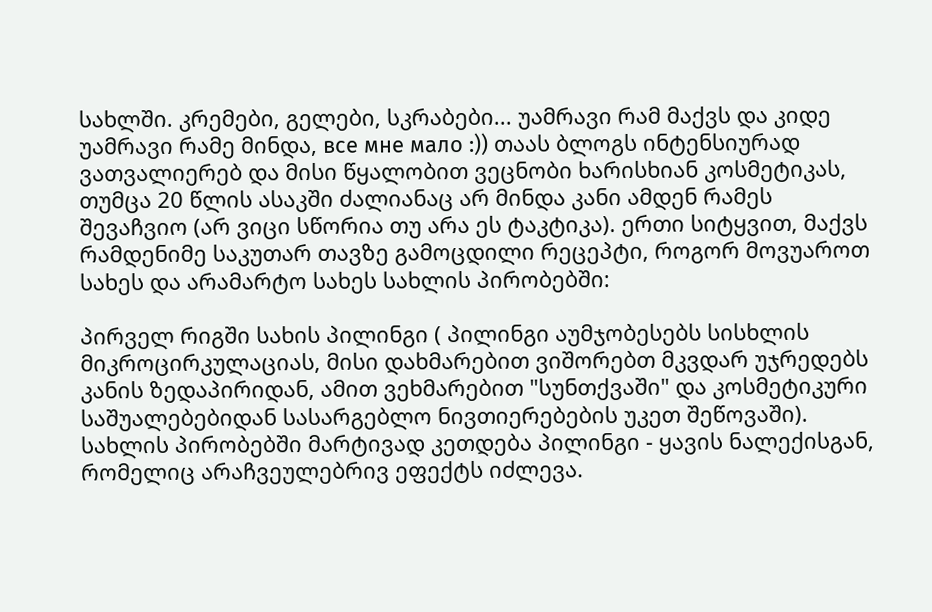სახლში. კრემები, გელები, სკრაბები... უამრავი რამ მაქვს და კიდე უამრავი რამე მინდა, все мне мало :)) თაას ბლოგს ინტენსიურად ვათვალიერებ და მისი წყალობით ვეცნობი ხარისხიან კოსმეტიკას, თუმცა 20 წლის ასაკში ძალიანაც არ მინდა კანი ამდენ რამეს შევაჩვიო (არ ვიცი სწორია თუ არა ეს ტაკტიკა). ერთი სიტყვით, მაქვს რამდენიმე საკუთარ თავზე გამოცდილი რეცეპტი, როგორ მოვუაროთ სახეს და არამარტო სახეს სახლის პირობებში:

პირველ რიგში სახის პილინგი ( პილინგი აუმჯობესებს სისხლის მიკროცირკულაციას, მისი დახმარებით ვიშორებთ მკვდარ უჯრედებს კანის ზედაპირიდან, ამით ვეხმარებით "სუნთქვაში" და კოსმეტიკური საშუალებებიდან სასარგებლო ნივთიერებების უკეთ შეწოვაში). სახლის პირობებში მარტივად კეთდება პილინგი - ყავის ნალექისგან, რომელიც არაჩვეულებრივ ეფექტს იძლევა.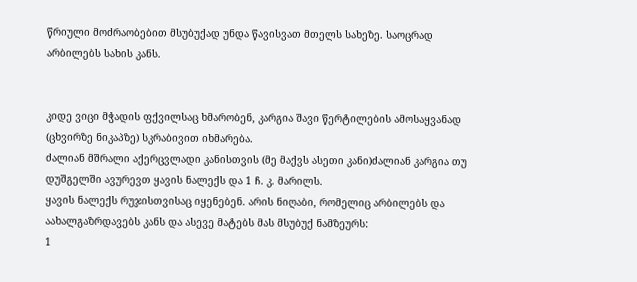წრიული მოძრაობებით მსუბუქად უნდა წავისვათ მთელს სახეზე. საოცრად არბილებს სახის კანს.


კიდე ვიცი მჭადის ფქვილსაც ხმარობენ, კარგია შავი წერტილების ამოსაყვანად (ცხვირზე ნიკაპზე) სკრაბივით იხმარება.
ძალიან მშრალი აქერცვლადი კანისთვის (მე მაქვს ასეთი კანი)ძალიან კარგია თუ დუშგელში ავურევთ ყავის ნალექს და 1 ჩ. კ. მარილს.
ყავის ნალექს რუჯისთვისაც იყენებენ. არის ნიღაბი, რომელიც არბილებს და აახალგაზრდავებს კანს და ასევე მატებს მას მსუბუქ ნამზეურს:
1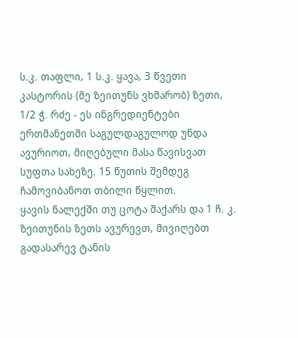ს.კ. თაფლი, 1 ს.კ. ყავა, 3 წვეთი კასტორის (მე ზეითუნს ვხმარობ) ზეთი, 1/2 ჭ. რძე - ეს ინგრედიენტები ერთმანეთში საგულდაგულოდ უნდა ავურიოთ, მიღებული მასა წავისვათ სუფთა სახეზე. 15 წუთის შემდეგ ჩამოვიბანოთ თბილი წყლით.
ყავის ნალექში თუ ცოტა შაქარს და 1 ჩ. კ. ზეითუნის ზეთს ავურევთ, მივიღებთ გადასარევ ტანის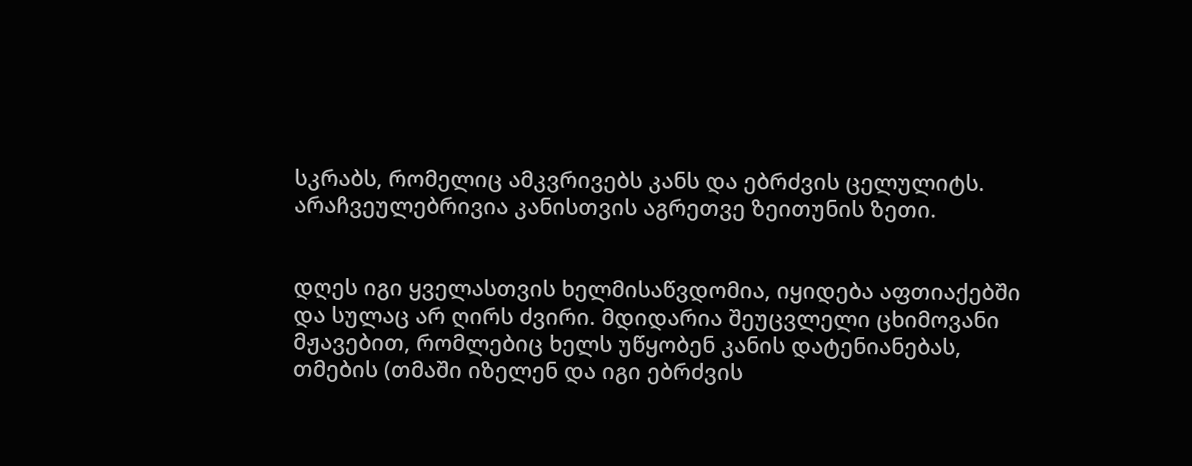სკრაბს, რომელიც ამკვრივებს კანს და ებრძვის ცელულიტს.
არაჩვეულებრივია კანისთვის აგრეთვე ზეითუნის ზეთი.


დღეს იგი ყველასთვის ხელმისაწვდომია, იყიდება აფთიაქებში და სულაც არ ღირს ძვირი. მდიდარია შეუცვლელი ცხიმოვანი მჟავებით, რომლებიც ხელს უწყობენ კანის დატენიანებას, თმების (თმაში იზელენ და იგი ებრძვის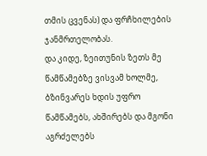თმის ცვენას) და ფრჩხილების ჯანმრთელობას.
და კიდე, ზეითუნის ზეთს მე წამწამებზე ვისვამ ხოლმე, ბზინვარეს ხდის უფრო წამწამებს, ახშირებს და მგონი აგრძელებს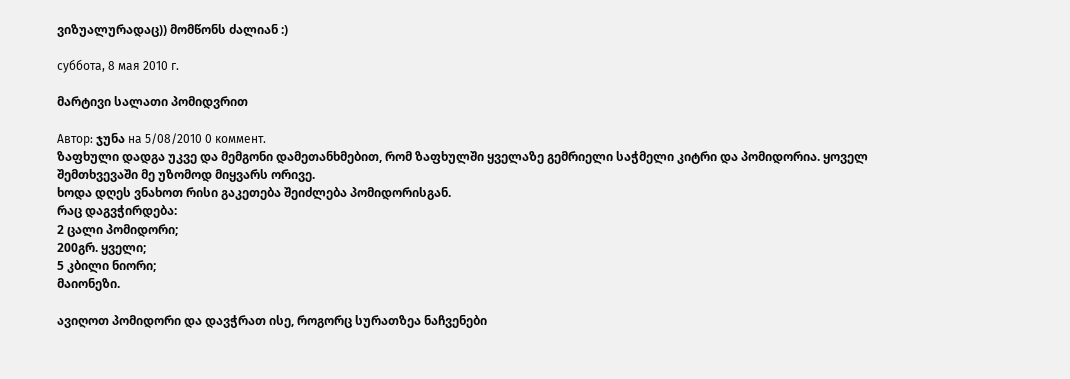ვიზუალურადაც)) მომწონს ძალიან :)

суббота, 8 мая 2010 г.

მარტივი სალათი პომიდვრით

Автор: ჯუნა на 5/08/2010 0 коммент.
ზაფხული დადგა უკვე და მემგონი დამეთანხმებით, რომ ზაფხულში ყველაზე გემრიელი საჭმელი კიტრი და პომიდორია. ყოველ შემთხვევაში მე უზომოდ მიყვარს ორივე.
ხოდა დღეს ვნახოთ რისი გაკეთება შეიძლება პომიდორისგან.
რაც დაგვჭირდება:
2 ცალი პომიდორი;
200გრ. ყველი;
5 კბილი ნიორი;
მაიონეზი.

ავიღოთ პომიდორი და დავჭრათ ისე, როგორც სურათზეა ნაჩვენები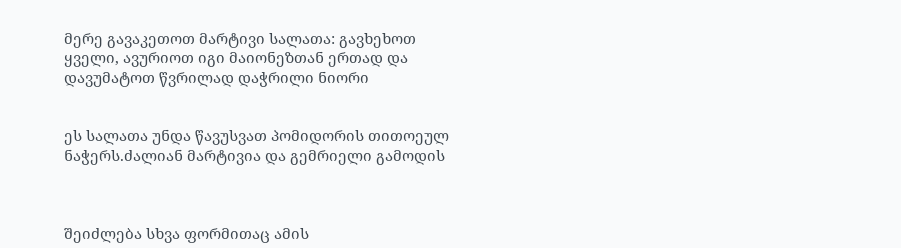მერე გავაკეთოთ მარტივი სალათა: გავხეხოთ ყველი, ავურიოთ იგი მაიონეზთან ერთად და დავუმატოთ წვრილად დაჭრილი ნიორი


ეს სალათა უნდა წავუსვათ პომიდორის თითოეულ ნაჭერს.ძალიან მარტივია და გემრიელი გამოდის



შეიძლება სხვა ფორმითაც ამის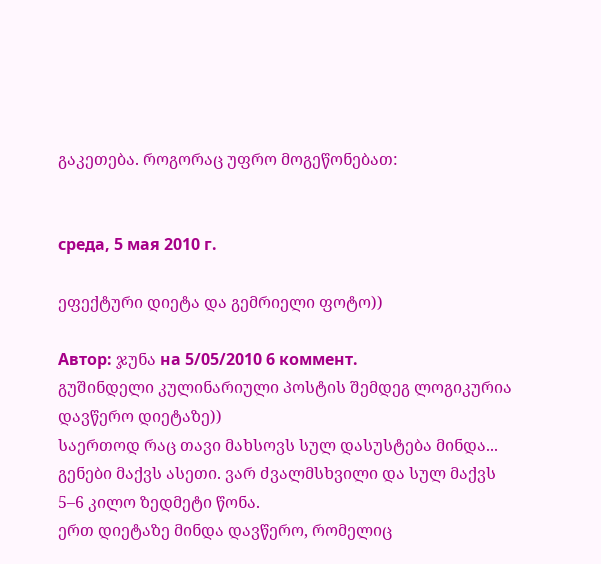გაკეთება. როგორაც უფრო მოგეწონებათ:


среда, 5 мая 2010 г.

ეფექტური დიეტა და გემრიელი ფოტო))

Автор: ჯუნა на 5/05/2010 6 коммент.
გუშინდელი კულინარიული პოსტის შემდეგ ლოგიკურია დავწერო დიეტაზე))
საერთოდ რაც თავი მახსოვს სულ დასუსტება მინდა... გენები მაქვს ასეთი. ვარ ძვალმსხვილი და სულ მაქვს 5–6 კილო ზედმეტი წონა.
ერთ დიეტაზე მინდა დავწერო, რომელიც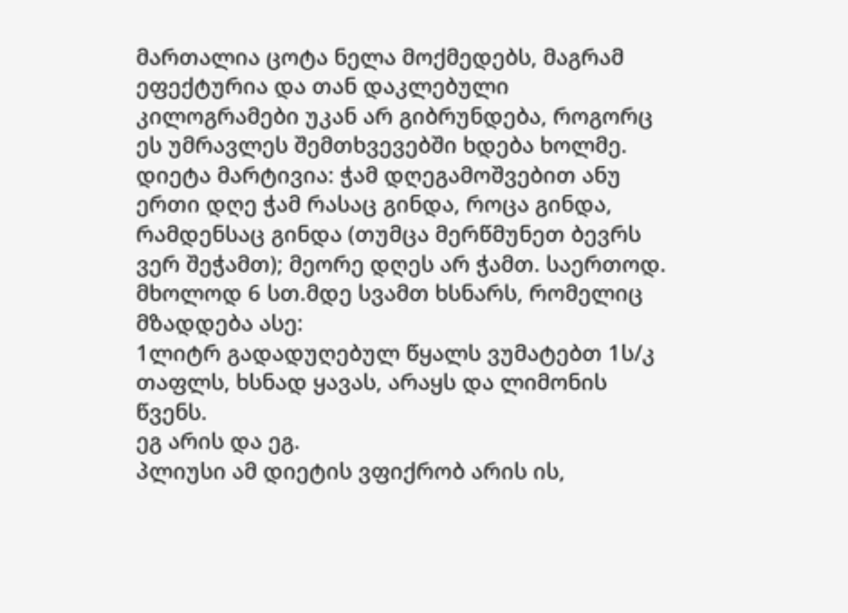მართალია ცოტა ნელა მოქმედებს, მაგრამ ეფექტურია და თან დაკლებული კილოგრამები უკან არ გიბრუნდება, როგორც ეს უმრავლეს შემთხვევებში ხდება ხოლმე.
დიეტა მარტივია: ჭამ დღეგამოშვებით ანუ ერთი დღე ჭამ რასაც გინდა, როცა გინდა, რამდენსაც გინდა (თუმცა მერწმუნეთ ბევრს ვერ შეჭამთ); მეორე დღეს არ ჭამთ. საერთოდ. მხოლოდ 6 სთ.მდე სვამთ ხსნარს, რომელიც მზადდება ასე:
1ლიტრ გადადუღებულ წყალს ვუმატებთ 1ს/კ თაფლს, ხსნად ყავას, არაყს და ლიმონის წვენს.
ეგ არის და ეგ.
პლიუსი ამ დიეტის ვფიქრობ არის ის,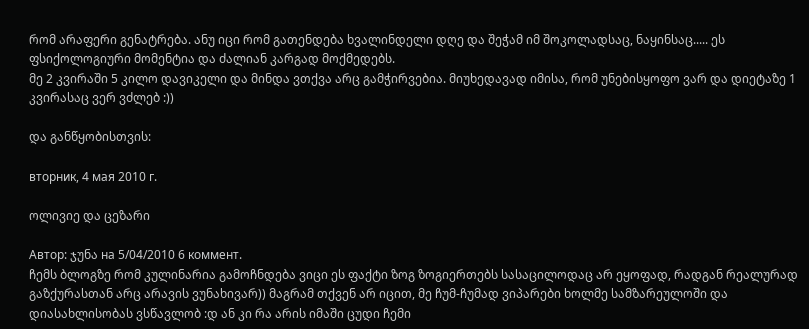რომ არაფერი გენატრება. ანუ იცი რომ გათენდება ხვალინდელი დღე და შეჭამ იმ შოკოლადსაც, ნაყინსაც..... ეს ფსიქოლოგიური მომენტია და ძალიან კარგად მოქმედებს.
მე 2 კვირაში 5 კილო დავიკელი და მინდა ვთქვა არც გამჭირვებია. მიუხედავად იმისა, რომ უნებისყოფო ვარ და დიეტაზე 1 კვირასაც ვერ ვძლებ :))

და განწყობისთვის:

вторник, 4 мая 2010 г.

ოლივიე და ცეზარი

Автор: ჯუნა на 5/04/2010 6 коммент.
ჩემს ბლოგზე რომ კულინარია გამოჩნდება ვიცი ეს ფაქტი ზოგ ზოგიერთებს სასაცილოდაც არ ეყოფად, რადგან რეალურად გაზქურასთან არც არავის ვუნახივარ)) მაგრამ თქვენ არ იცით, მე ჩუმ-ჩუმად ვიპარები ხოლმე სამზარეულოში და დიასახლისობას ვსწავლობ :დ ან კი რა არის იმაში ცუდი ჩემი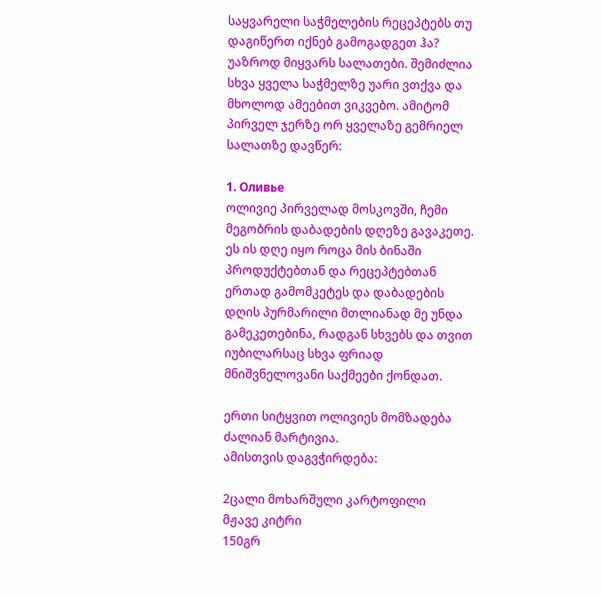საყვარელი საჭმელების რეცეპტებს თუ დაგიწერთ იქნებ გამოგადგეთ ჰა?
უაზროდ მიყვარს სალათები. შემიძლია სხვა ყველა საჭმელზე უარი ვთქვა და მხოლოდ ამეებით ვიკვებო. ამიტომ პირველ ჯერზე ორ ყველაზე გემრიელ სალათზე დავწერ:

1. Оливье
ოლივიე პირველად მოსკოვში, ჩემი მეგობრის დაბადების დღეზე გავაკეთე. ეს ის დღე იყო როცა მის ბინაში პროდუქტებთან და რეცეპტებთან ერთად გამომკეტეს და დაბადების დღის პურმარილი მთლიანად მე უნდა გამეკეთებინა, რადგან სხვებს და თვით იუბილარსაც სხვა ფრიად მნიშვნელოვანი საქმეები ქონდათ.

ერთი სიტყვით ოლივიეს მომზადება ძალიან მარტივია.
ამისთვის დაგვჭირდება:

2ცალი მოხარშული კარტოფილი
მჟავე კიტრი
150გრ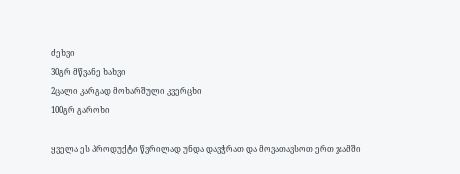ძეხვი
30გრ მწვანე ხახვი
2ცალი კარგად მოხარშული კვერცხი
100გრ გაროხი

ყველა ეს პროდუქტი წვრილად უნდა დავჭრათ და მოვათავსოთ ერთ ჯამში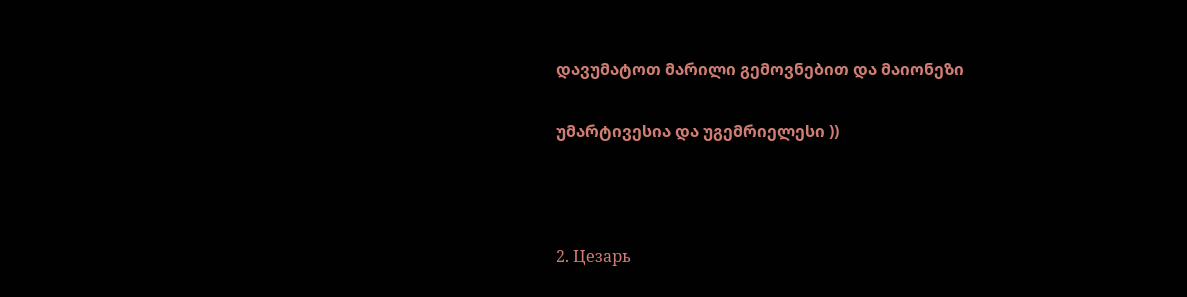დავუმატოთ მარილი გემოვნებით და მაიონეზი

უმარტივესია და უგემრიელესი ))



2. Цезарь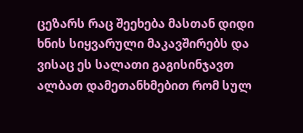ცეზარს რაც შეეხება მასთან დიდი ხნის სიყვარული მაკავშირებს და ვისაც ეს სალათი გაგისინჯავთ ალბათ დამეთანხმებით რომ სულ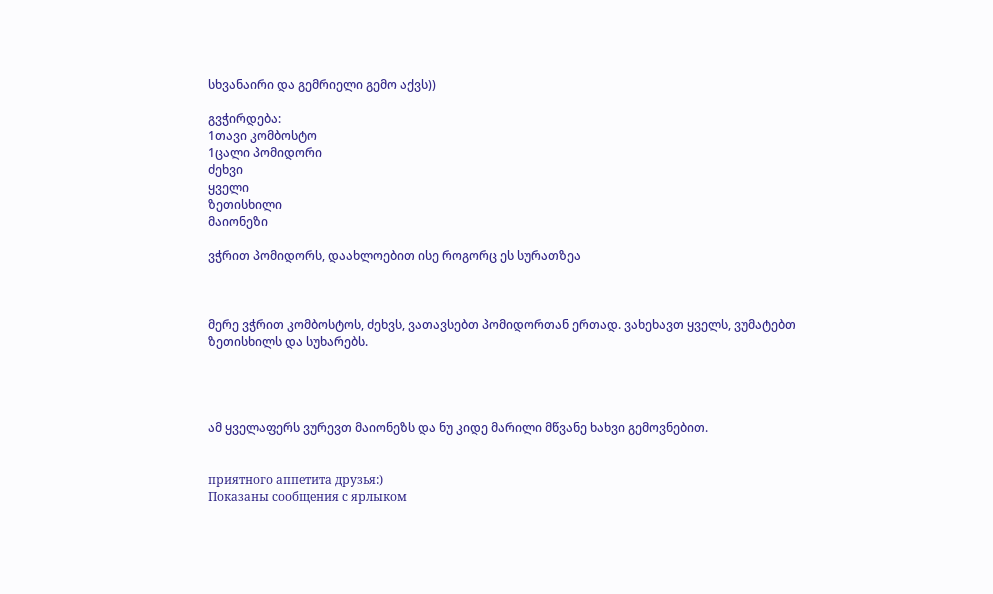სხვანაირი და გემრიელი გემო აქვს))

გვჭირდება:
1თავი კომბოსტო
1ცალი პომიდორი
ძეხვი
ყველი
ზეთისხილი
მაიონეზი

ვჭრით პომიდორს, დაახლოებით ისე როგორც ეს სურათზეა



მერე ვჭრით კომბოსტოს, ძეხვს, ვათავსებთ პომიდორთან ერთად. ვახეხავთ ყველს, ვუმატებთ ზეთისხილს და სუხარებს.




ამ ყველაფერს ვურევთ მაიონეზს და ნუ კიდე მარილი მწვანე ხახვი გემოვნებით.


приятного аппетита друзья:)
Показаны сообщения с ярлыком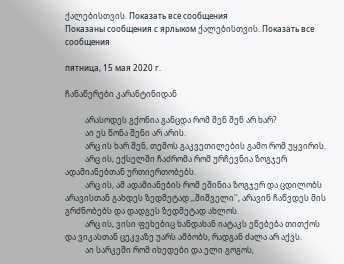ქალებისთვის. Показать все сообщения
Показаны сообщения с ярлыком ქალებისთვის. Показать все сообщения

пятница, 15 мая 2020 г.

ჩანაწერები კარანტინიდან

          არასოდეს გქონია განცდა რომ შენ შენ არ ხარ?
          აი ეს წონა შენი არ არის.
          არც ის ხარ შენ, თემოს გაკვეთილების გამო რომ უყვირის.
          არც ის, ექსელში ჩაძრომა რომ ურჩევნია ზოგჯერ ადამიანებთან ურთიერთობებს.
          არც ის, ამ ადამიანების რომ ეშინია ზოგჯერ და ცდილობს არავისთან გახდეს ზედმეტად ,,შიშველი'', არავინ ჩაწვდეს მის გრძნობებს და დადგეს ზედმეტად ახლოს.
          არც ის, ვისი ფეხებიც ხანდახან იატაკს ეწებება თითქოს და ვიკასთან ცეკვაზე უარს ამბობს, რადგან ძალა არ აქვს.
          აი სარკეში რომ იხედები და ელი გოგოს,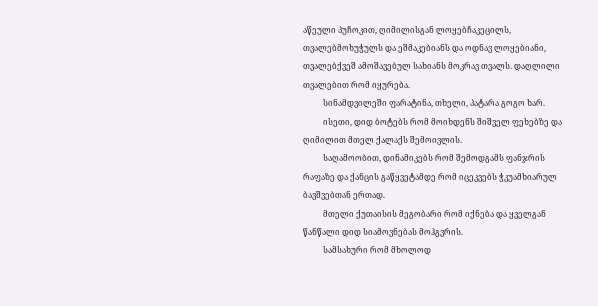აწეული პუჩოკით, ღიმილისგან ლოყებჩაკეცილს, თვალებმოხუჭულს და ეშმაკებიანს და ოდნავ ლოყებიანი, თვალებქვეშ ამოშავებულ სახიანს მოკრავ თვალს. დაღლილი თვალებით რომ იყურება.
          სინამდვილეში ფარატინა, თხელი, პატარა გოგო ხარ.
          ისეთი, დიდ ბოტებს რომ მოიხდენს შიშველ ფეხებზე და ღიმილით მთელ ქალაქს შემოივლის.
          საღამოობით, დინამიკებს რომ შემოდგამს ფანჯრის რაფაზე და ქანცის გაწყვეტამდე რომ იცეკვებს ჭკუამხიარულ ბავშვებთან ერთად.
          მთელი ქუთაისის მეგობარი რომ იქნება და ყველგან წანწალი დიდ სიამოვნებას მოჰგვრის.
          სამსახური რომ მხოლოდ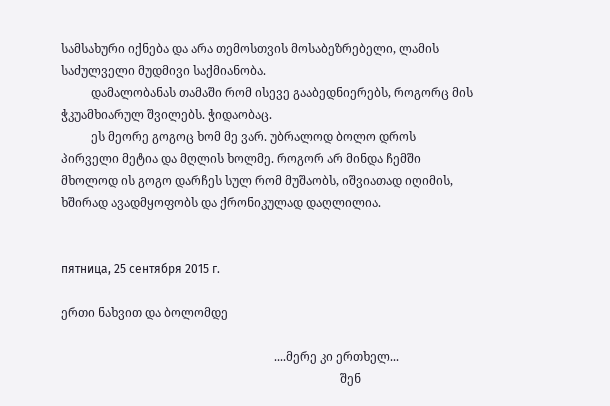სამსახური იქნება და არა თემოსთვის მოსაბეზრებელი, ლამის საძულველი მუდმივი საქმიანობა.
          დამალობანას თამაში რომ ისევე გააბედნიერებს, როგორც მის ჭკუამხიარულ შვილებს. ჭიდაობაც.
          ეს მეორე გოგოც ხომ მე ვარ. უბრალოდ ბოლო დროს პირველი მეტია და მღლის ხოლმე. როგორ არ მინდა ჩემში მხოლოდ ის გოგო დარჩეს სულ რომ მუშაობს, იშვიათად იღიმის, ხშირად ავადმყოფობს და ქრონიკულად დაღლილია.


пятница, 25 сентября 2015 г.

ერთი ნახვით და ბოლომდე

                                                                       ....მერე კი ერთხელ...
                                                                                             შენ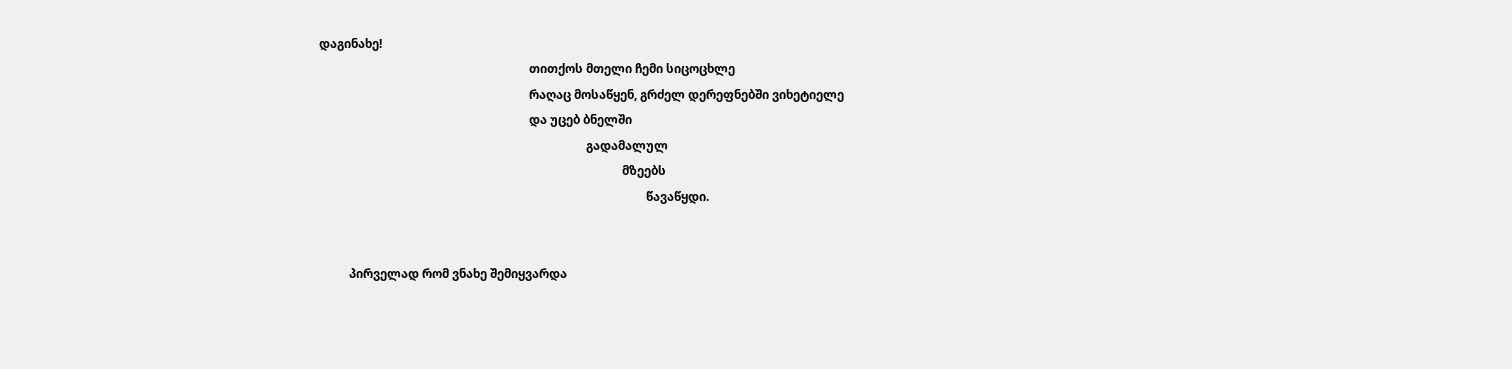დაგინახე!
                                                                      თითქოს მთელი ჩემი სიცოცხლე
                                                                      რაღაც მოსაწყენ, გრძელ დერეფნებში ვიხეტიელე
                                                                      და უცებ ბნელში
                                                                                         გადამალულ
                                                                                                     მზეებს
                                                                                                             წავაწყდი.


          პირველად რომ ვნახე შემიყვარდა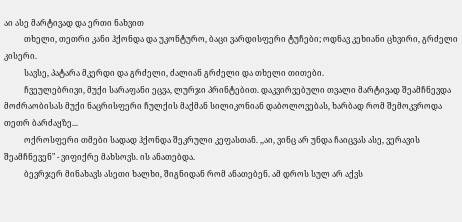აი ასე მარტივად და ერთი ნახვით
          თხელი, თეთრი კანი ჰქონდა და უკონტურო, ბაცი ვარდისფერი ტუჩები; ოდნავ კეხიანი ცხვირი, გრძელი კისერი.
          სავსე, პატარა მკერდი და გრძელი, ძალიან გრძელი და თხელი თითები.
          ჩვეულებრივი, მუქი სარაფანი ეცვა, ლურჯი პრინტებით. დაკვირვებული თვალი მარტივად შეამჩნევდა მოძრაობისას მუქი ნაცრისფერი ჩულქის მაქმან სილიკონიან დაბოლოვებას, ხარბად რომ შემოკვროდა თეთრ ბარძაყზე...
          ოქროსფერი თმები სადად ჰქონდა შეკრული კეფასთან. ,,აი, ვინც არ უნდა ჩაიცვას ასე, ვერავის შეამჩნევენ" - ვიფიქრე მახსოვს. ის ანათებდა.
          ბევრჯერ მინახავს ასეთი ხალხი, შიგნიდან რომ ანათებენ. ამ დროს სულ არ აქვს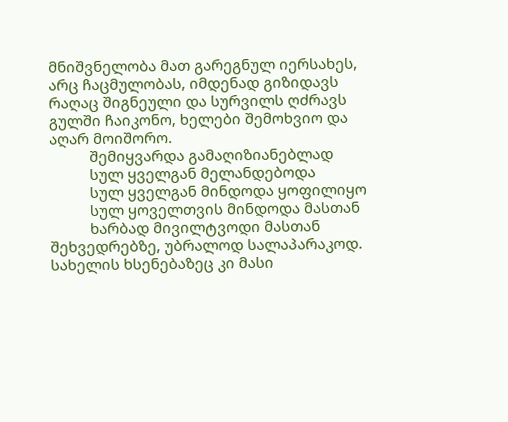მნიშვნელობა მათ გარეგნულ იერსახეს, არც ჩაცმულობას, იმდენად გიზიდავს რაღაც შიგნეული და სურვილს ღძრავს გულში ჩაიკონო, ხელები შემოხვიო და აღარ მოიშორო.
          შემიყვარდა გამაღიზიანებლად
          სულ ყველგან მელანდებოდა
          სულ ყველგან მინდოდა ყოფილიყო
          სულ ყოველთვის მინდოდა მასთან
          ხარბად მივილტვოდი მასთან შეხვედრებზე, უბრალოდ სალაპარაკოდ. სახელის ხსენებაზეც კი მასი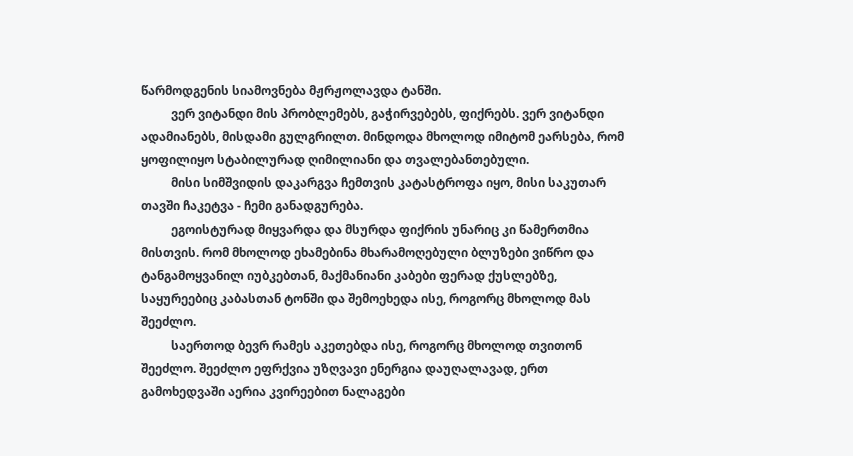წარმოდგენის სიამოვნება მჟრჟოლავდა ტანში.
          ვერ ვიტანდი მის პრობლემებს, გაჭირვებებს, ფიქრებს. ვერ ვიტანდი ადამიანებს, მისდამი გულგრილთ. მინდოდა მხოლოდ იმიტომ ეარსება, რომ ყოფილიყო სტაბილურად ღიმილიანი და თვალებანთებული.
          მისი სიმშვიდის დაკარგვა ჩემთვის კატასტროფა იყო, მისი საკუთარ თავში ჩაკეტვა - ჩემი განადგურება.
          ეგოისტურად მიყვარდა და მსურდა ფიქრის უნარიც კი წამერთმია მისთვის. რომ მხოლოდ ეხამებინა მხარამოღებული ბლუზები ვიწრო და ტანგამოყვანილ იუბკებთან, მაქმანიანი კაბები ფერად ქუსლებზე, საყურეებიც კაბასთან ტონში და შემოეხედა ისე, როგორც მხოლოდ მას შეეძლო.
          საერთოდ ბევრ რამეს აკეთებდა ისე, როგორც მხოლოდ თვითონ შეეძლო. შეეძლო ეფრქვია უზღვავი ენერგია დაუღალავად, ერთ გამოხედვაში აერია კვირეებით ნალაგები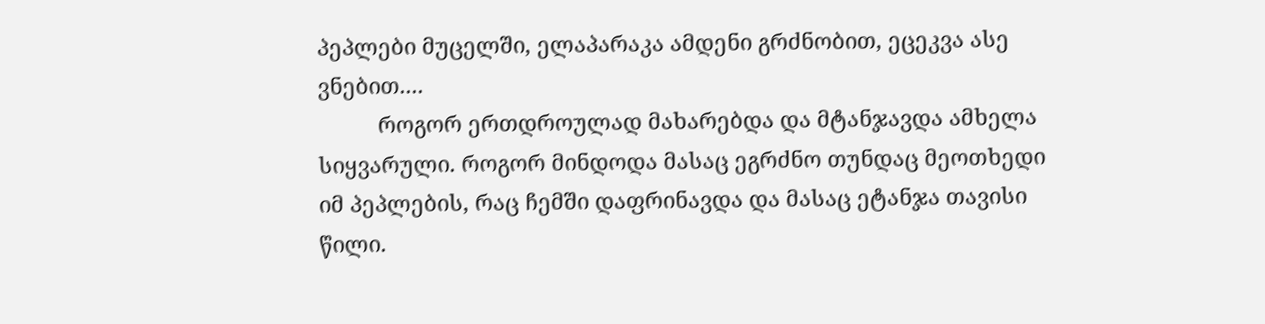პეპლები მუცელში, ელაპარაკა ამდენი გრძნობით, ეცეკვა ასე ვნებით....
          როგორ ერთდროულად მახარებდა და მტანჯავდა ამხელა სიყვარული. როგორ მინდოდა მასაც ეგრძნო თუნდაც მეოთხედი იმ პეპლების, რაც ჩემში დაფრინავდა და მასაც ეტანჯა თავისი წილი.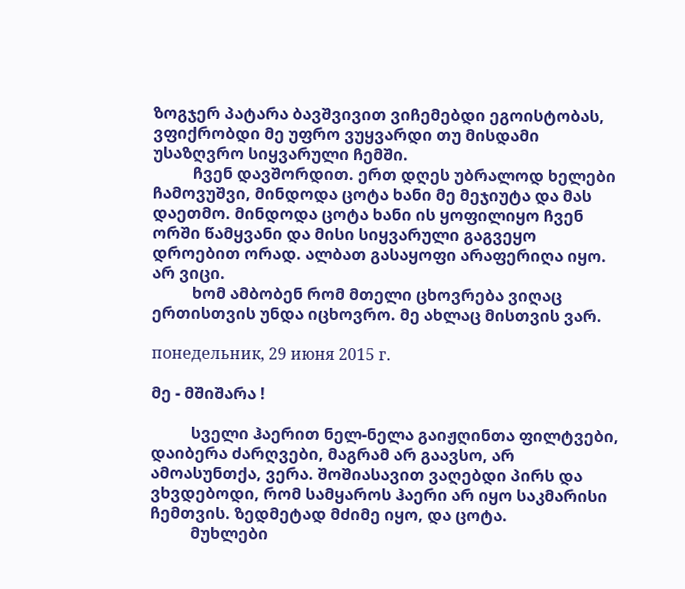ზოგჯერ პატარა ბავშვივით ვიჩემებდი ეგოისტობას, ვფიქრობდი მე უფრო ვუყვარდი თუ მისდამი უსაზღვრო სიყვარული ჩემში.
          ჩვენ დავშორდით. ერთ დღეს უბრალოდ ხელები ჩამოვუშვი, მინდოდა ცოტა ხანი მე მეჯიუტა და მას დაეთმო. მინდოდა ცოტა ხანი ის ყოფილიყო ჩვენ ორში წამყვანი და მისი სიყვარული გაგვეყო დროებით ორად. ალბათ გასაყოფი არაფერიღა იყო. არ ვიცი.
          ხომ ამბობენ რომ მთელი ცხოვრება ვიღაც ერთისთვის უნდა იცხოვრო. მე ახლაც მისთვის ვარ.

понедельник, 29 июня 2015 г.

მე - მშიშარა !

          სველი ჰაერით ნელ-ნელა გაიჟღინთა ფილტვები, დაიბერა ძარღვები, მაგრამ არ გაავსო, არ ამოასუნთქა, ვერა. შოშიასავით ვაღებდი პირს და ვხვდებოდი, რომ სამყაროს ჰაერი არ იყო საკმარისი ჩემთვის. ზედმეტად მძიმე იყო, და ცოტა.
          მუხლები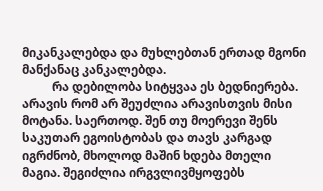მიკანკალებდა და მუხლებთან ერთად მგონი მანქანაც კანკალებდა.
          რა დებილობა სიტყვაა ეს ბედნიერება. არავის რომ არ შეუძლია არავისთვის მისი მოტანა. საერთოდ. შენ თუ მოერევი შენს საკუთარ ეგოისტობას და თავს კარგად იგრძნობ, მხოლოდ მაშინ ხდება მთელი მაგია. შეგიძლია ირგვლივმყოფებს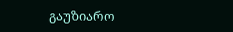გაუზიარო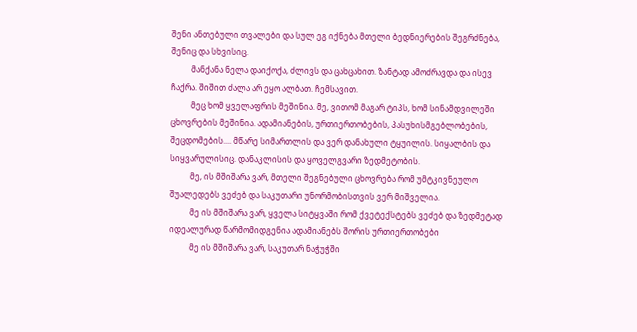შენი ანთებული თვალები და სულ ეგ იქნება მთელი ბედნიერების შეგრძნება, შენიც და სხვისიც.
          მანქანა ნელა დაიქოქა, ძლივს და ცახცახით. ზანტად ამოძრავდა და ისევ ჩაქრა. შიშით ძალა არ ეყო ალბათ. ჩემსავით.
          მეც ხომ ყველაფრის მეშინია. მე, ვითომ მაგარ ტიპს, ხომ სინამდვილეში ცხოვრების მეშინია. ადამიანების, ურთიერთობების, პასუხისმგებლობების, შეცდომების.... მწარე სიმართლის და ვერ დანახული ტყუილის. სიყალბის და სიყვარულისიც. დანაკლისის და ყოველგვარი ზედმეტობის.
          მე, ის მშიშარა ვარ, მთელი შეგნებული ცხოვრება რომ უმტკივნეულო შუალედებს ვეძებ და საკუთარი უნორმობისთვის ვერ მიშველია.
          მე ის მშიშარა ვარ, ყველა სიტყვაში რომ ქვეტექსტებს ვეძებ და ზედმეტად იდეალურად წარმომიდგენია ადამიანებს შორის ურთიერთობები
          მე ის მშიშარა ვარ, საკუთარ ნაჭუჭში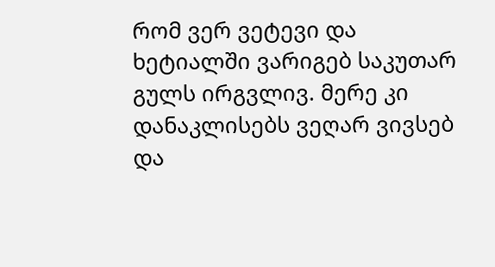რომ ვერ ვეტევი და ხეტიალში ვარიგებ საკუთარ გულს ირგვლივ. მერე კი დანაკლისებს ვეღარ ვივსებ და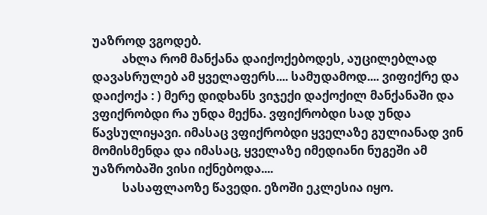უაზროდ ვგოდებ.
          ახლა რომ მანქანა დაიქოქებოდეს, აუცილებლად დავასრულებ ამ ყველაფერს.... სამუდამოდ.... ვიფიქრე და დაიქოქა : ) მერე დიდხანს ვიჯექი დაქოქილ მანქანაში და ვფიქრობდი რა უნდა მექნა. ვფიქრობდი სად უნდა წავსულიყავი. იმასაც ვფიქრობდი ყველაზე გულიანად ვინ მომისმენდა და იმასაც, ყველაზე იმედიანი ნუგეში ამ უაზრობაში ვისი იქნებოდა....
          სასაფლაოზე წავედი. ეზოში ეკლესია იყო.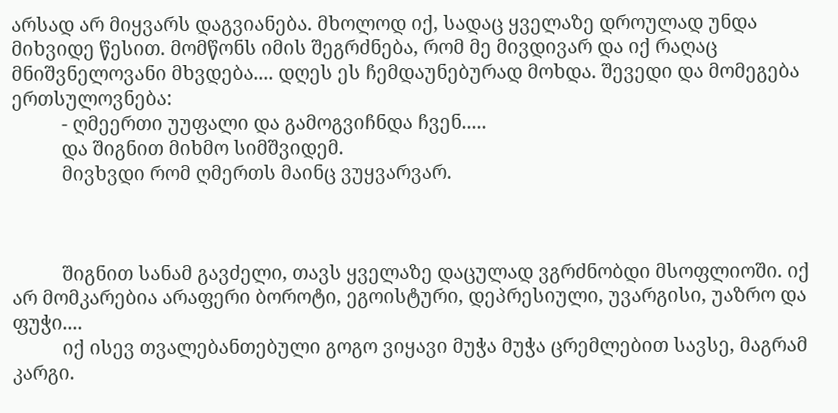არსად არ მიყვარს დაგვიანება. მხოლოდ იქ, სადაც ყველაზე დროულად უნდა მიხვიდე წესით. მომწონს იმის შეგრძნება, რომ მე მივდივარ და იქ რაღაც მნიშვნელოვანი მხვდება.... დღეს ეს ჩემდაუნებურად მოხდა. შევედი და მომეგება ერთსულოვნება:
          - ღმეერთი უუფალი და გამოგვიჩნდა ჩვენ.....
          და შიგნით მიხმო სიმშვიდემ.
          მივხვდი რომ ღმერთს მაინც ვუყვარვარ.



          შიგნით სანამ გავძელი, თავს ყველაზე დაცულად ვგრძნობდი მსოფლიოში. იქ არ მომკარებია არაფერი ბოროტი, ეგოისტური, დეპრესიული, უვარგისი, უაზრო და ფუჭი....
          იქ ისევ თვალებანთებული გოგო ვიყავი მუჭა მუჭა ცრემლებით სავსე, მაგრამ კარგი.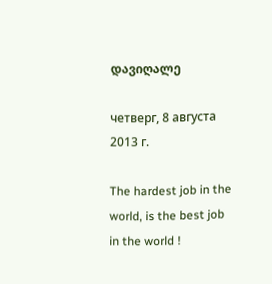დავიღალე

четверг, 8 августа 2013 г.

The hardest job in the world, is the best job in the world !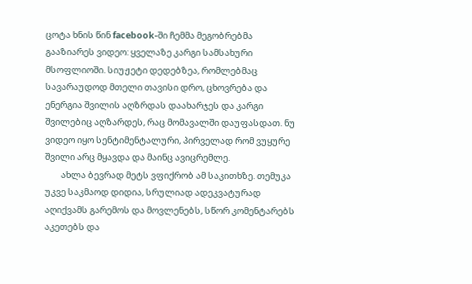ცოტა ხნის წინ facebook-ში ჩემმა მეგობრებმა გააზიარეს ვიდეო: ყველაზე კარგი სამსახური მსოფლიოში. სიუჟეტი დედებზეა, რომლებმაც სავარაუდოდ მთელი თავისი დრო, ცხოვრება და ენერგია შვილის აღზრდას დაახარჯეს და კარგი შვილებიც აღზარდეს, რაც მომავალში დაუფასდათ. ნუ ვიდეო იყო სენტიმენტალური, პირველად რომ ვუყურე შვილი არც მყავდა და მაინც ავიცრემლე.
        ახლა ბევრად მეტს ვფიქრობ ამ საკითხზე. თემუკა უკვე საკმაოდ დიდია, სრულიად ადეკვატურად აღიქვამს გარემოს და მოვლენებს, სწორ კომენტარებს აკეთებს და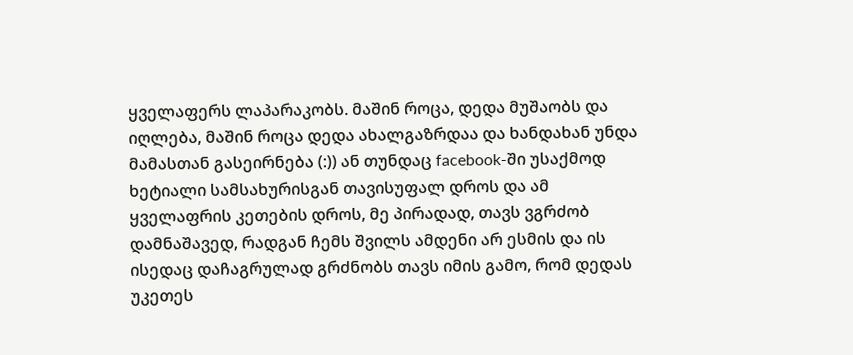ყველაფერს ლაპარაკობს. მაშინ როცა, დედა მუშაობს და იღლება, მაშინ როცა დედა ახალგაზრდაა და ხანდახან უნდა მამასთან გასეირნება (:)) ან თუნდაც facebook-ში უსაქმოდ ხეტიალი სამსახურისგან თავისუფალ დროს და ამ ყველაფრის კეთების დროს, მე პირადად, თავს ვგრძობ დამნაშავედ, რადგან ჩემს შვილს ამდენი არ ესმის და ის ისედაც დაჩაგრულად გრძნობს თავს იმის გამო, რომ დედას უკეთეს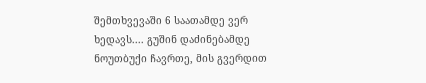შემთხვევაში 6 საათამდე ვერ ხედავს.... გუშინ დაძინებამდე ნოუთბუქი ჩავრთე, მის გვერდით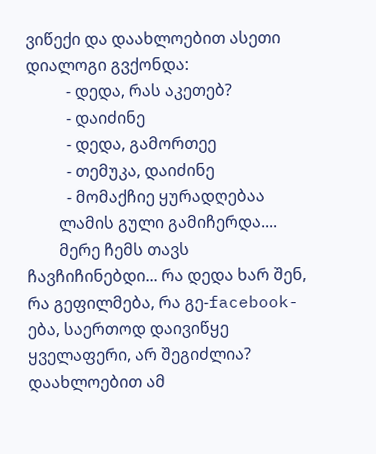ვიწექი და დაახლოებით ასეთი დიალოგი გვქონდა:
          - დედა, რას აკეთებ?
          - დაიძინე
          - დედა, გამორთეე
          - თემუკა, დაიძინე
          - მომაქჩიე ყურადღებაა
        ლამის გული გამიჩერდა....
        მერე ჩემს თავს ჩავჩიჩინებდი... რა დედა ხარ შენ, რა გეფილმება, რა გე-facebook-ება, საერთოდ დაივიწყე ყველაფერი, არ შეგიძლია? დაახლოებით ამ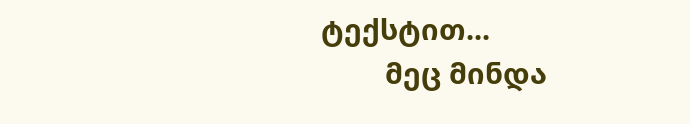ტექსტით...
        მეც მინდა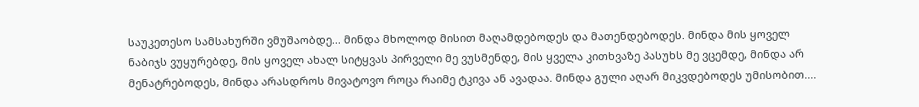საუკეთესო სამსახურში ვმუშაობდე... მინდა მხოლოდ მისით მაღამდებოდეს და მათენდებოდეს. მინდა მის ყოველ ნაბიჯს ვუყურებდე, მის ყოველ ახალ სიტყვას პირველი მე ვუსმენდე, მის ყველა კითხვაზე პასუხს მე ვცემდე, მინდა არ მენატრებოდეს, მინდა არასდროს მივატოვო როცა რაიმე ტკივა ან ავადაა. მინდა გული აღარ მიკვდებოდეს უმისობით....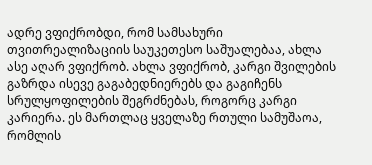ადრე ვფიქრობდი, რომ სამსახური თვითრეალიზაციის საუკეთესო საშუალებაა, ახლა ასე აღარ ვფიქრობ. ახლა ვფიქრობ, კარგი შვილების გაზრდა ისევე გაგაბედნიერებს და გაგიჩენს სრულყოფილების შეგრძნებას, როგორც კარგი კარიერა. ეს მართლაც ყველაზე რთული სამუშაოა, რომლის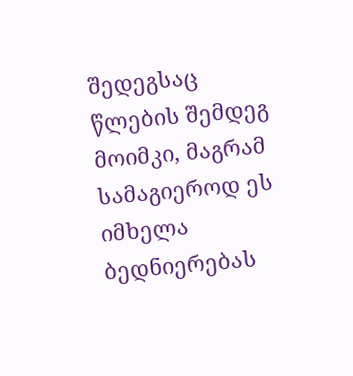შედეგსაც წლების შემდეგ მოიმკი, მაგრამ სამაგიეროდ ეს იმხელა ბედნიერებას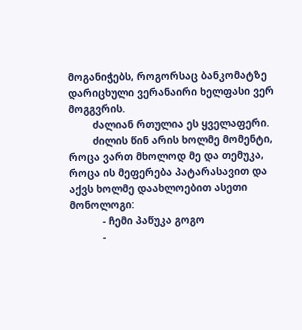მოგანიჭებს, როგორსაც ბანკომატზე დარიცხული ვერანაირი ხელფასი ვერ მოგგვრის.
        ძალიან რთულია ეს ყველაფერი.
        ძილის წინ არის ხოლმე მომენტი, როცა ვართ მხოლოდ მე და თემუკა, როცა ის მეფერება პატარასავით და აქვს ხოლმე დაახლოებით ასეთი მონოლოგი:
           - ჩემი პაწუკა გოგო
           -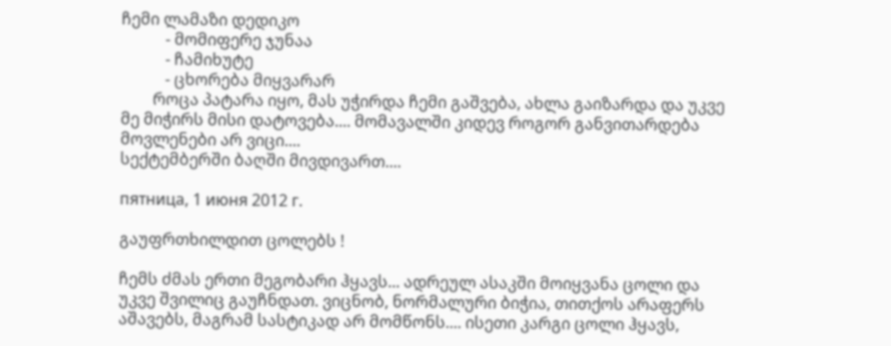ჩემი ლამაზი დედიკო
           - მომიფერე ჯუნაა
           - ჩამიხუტე
           - ცხორება მიყვარარ
        როცა პატარა იყო, მას უჭირდა ჩემი გაშვება, ახლა გაიზარდა და უკვე მე მიჭირს მისი დატოვება.... მომავალში კიდევ როგორ განვითარდება მოვლენები არ ვიცი....
სექტემბერში ბაღში მივდივართ....

пятница, 1 июня 2012 г.

გაუფრთხილდით ცოლებს !

ჩემს ძმას ერთი მეგობარი ჰყავს... ადრეულ ასაკში მოიყვანა ცოლი და უკვე შვილიც გაუჩნდათ. ვიცნობ, ნორმალური ბიჭია, თითქოს არაფერს აშავებს, მაგრამ სასტიკად არ მომწონს.... ისეთი კარგი ცოლი ჰყავს,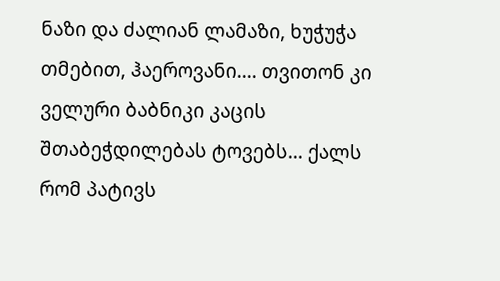ნაზი და ძალიან ლამაზი, ხუჭუჭა თმებით, ჰაეროვანი.... თვითონ კი ველური ბაბნიკი კაცის შთაბეჭდილებას ტოვებს... ქალს რომ პატივს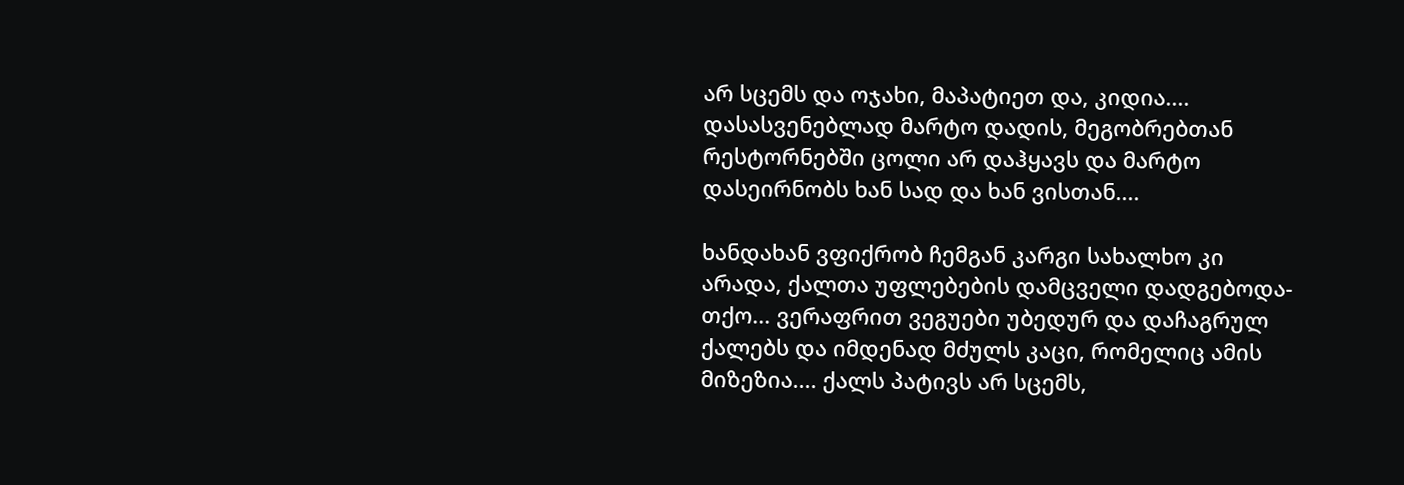არ სცემს და ოჯახი, მაპატიეთ და, კიდია.... დასასვენებლად მარტო დადის, მეგობრებთან რესტორნებში ცოლი არ დაჰყავს და მარტო დასეირნობს ხან სად და ხან ვისთან....

ხანდახან ვფიქრობ ჩემგან კარგი სახალხო კი არადა, ქალთა უფლებების დამცველი დადგებოდა-თქო... ვერაფრით ვეგუები უბედურ და დაჩაგრულ ქალებს და იმდენად მძულს კაცი, რომელიც ამის მიზეზია.... ქალს პატივს არ სცემს,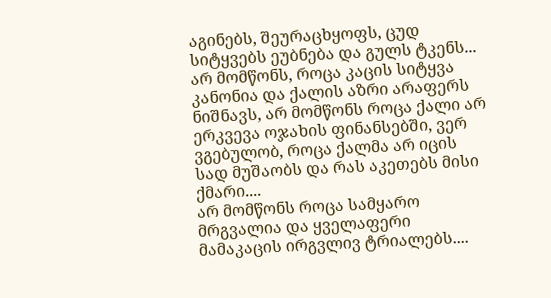აგინებს, შეურაცხყოფს, ცუდ სიტყვებს ეუბნება და გულს ტკენს... არ მომწონს, როცა კაცის სიტყვა კანონია და ქალის აზრი არაფერს ნიშნავს, არ მომწონს როცა ქალი არ ერკვევა ოჯახის ფინანსებში, ვერ ვგებულობ, როცა ქალმა არ იცის სად მუშაობს და რას აკეთებს მისი ქმარი....
არ მომწონს როცა სამყარო მრგვალია და ყველაფერი მამაკაცის ირგვლივ ტრიალებს....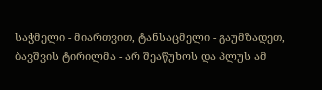საჭმელი - მიართვით, ტანსაცმელი - გაუმზადეთ, ბავშვის ტირილმა - არ შეაწუხოს და პლუს ამ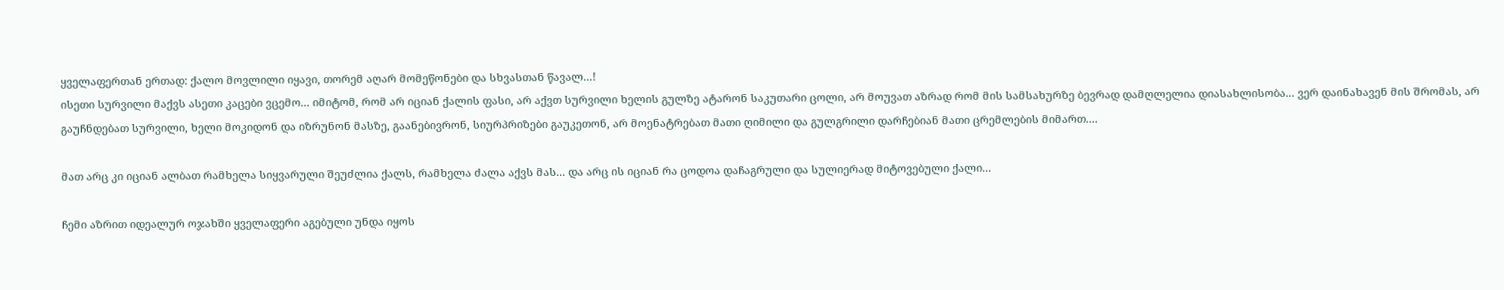ყველაფერთან ერთად: ქალო მოვლილი იყავი, თორემ აღარ მომეწონები და სხვასთან წავალ...!
ისეთი სურვილი მაქვს ასეთი კაცები ვცემო... იმიტომ, რომ არ იციან ქალის ფასი, არ აქვთ სურვილი ხელის გულზე ატარონ საკუთარი ცოლი, არ მოუვათ აზრად რომ მის სამსახურზე ბევრად დამღლელია დიასახლისობა... ვერ დაინახავენ მის შრომას, არ გაუჩნდებათ სურვილი, ხელი მოკიდონ და იზრუნონ მასზე, გაანებივრონ, სიურპრიზები გაუკეთონ, არ მოენატრებათ მათი ღიმილი და გულგრილი დარჩებიან მათი ცრემლების მიმართ....

მათ არც კი იციან ალბათ რამხელა სიყვარული შეუძლია ქალს, რამხელა ძალა აქვს მას... და არც ის იციან რა ცოდოა დაჩაგრული და სულიერად მიტოვებული ქალი...

ჩემი აზრით იდეალურ ოჯახში ყველაფერი აგებული უნდა იყოს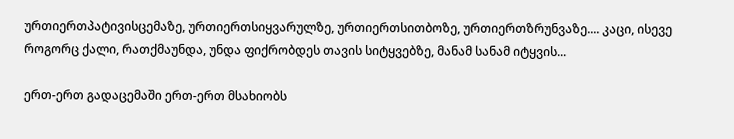ურთიერთპატივისცემაზე, ურთიერთსიყვარულზე, ურთიერთსითბოზე, ურთიერთზრუნვაზე.... კაცი, ისევე როგორც ქალი, რათქმაუნდა, უნდა ფიქრობდეს თავის სიტყვებზე, მანამ სანამ იტყვის...

ერთ-ერთ გადაცემაში ერთ-ერთ მსახიობს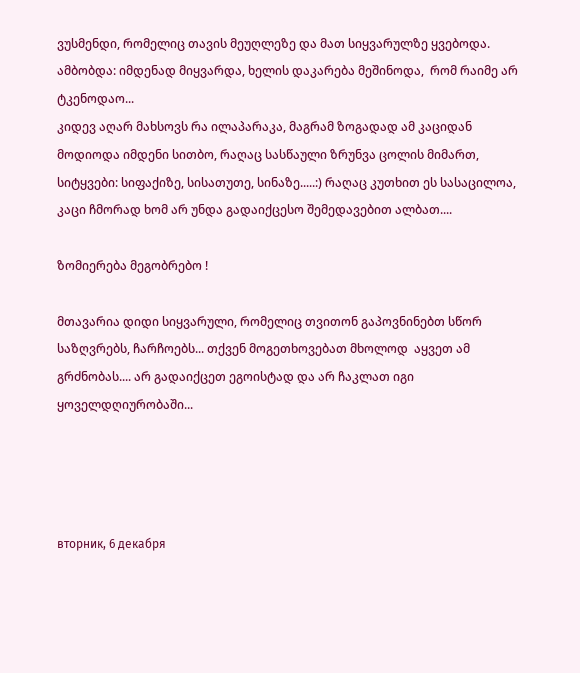ვუსმენდი, რომელიც თავის მეუღლეზე და მათ სიყვარულზე ყვებოდა. ამბობდა: იმდენად მიყვარდა, ხელის დაკარება მეშინოდა,  რომ რაიმე არ ტკენოდაო...
კიდევ აღარ მახსოვს რა ილაპარაკა, მაგრამ ზოგადად ამ კაციდან მოდიოდა იმდენი სითბო, რაღაც სასწაული ზრუნვა ცოლის მიმართ, სიტყვები: სიფაქიზე, სისათუთე, სინაზე.....:) რაღაც კუთხით ეს სასაცილოა, კაცი ჩმორად ხომ არ უნდა გადაიქცესო შემედავებით ალბათ....

ზომიერება მეგობრებო !

მთავარია დიდი სიყვარული, რომელიც თვითონ გაპოვნინებთ სწორ საზღვრებს, ჩარჩოებს... თქვენ მოგეთხოვებათ მხოლოდ  აყვეთ ამ გრძნობას.... არ გადაიქცეთ ეგოისტად და არ ჩაკლათ იგი ყოველდღიურობაში...




вторник, 6 декабря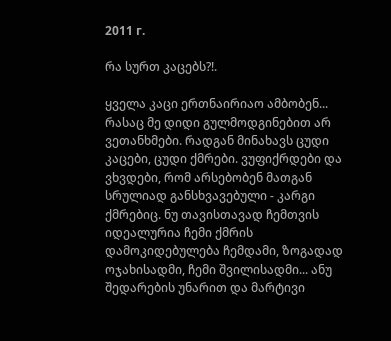2011 г.

რა სურთ კაცებს?!.

ყველა კაცი ერთნაირიაო ამბობენ... რასაც მე დიდი გულმოდგინებით არ ვეთანხმები. რადგან მინახავს ცუდი კაცები, ცუდი ქმრები. ვუფიქრდები და ვხვდები, რომ არსებობენ მათგან სრულიად განსხვავებული - კარგი ქმრებიც. ნუ თავისთავად ჩემთვის იდეალურია ჩემი ქმრის დამოკიდებულება ჩემდამი, ზოგადად ოჯახისადმი, ჩემი შვილისადმი... ანუ შედარების უნარით და მარტივი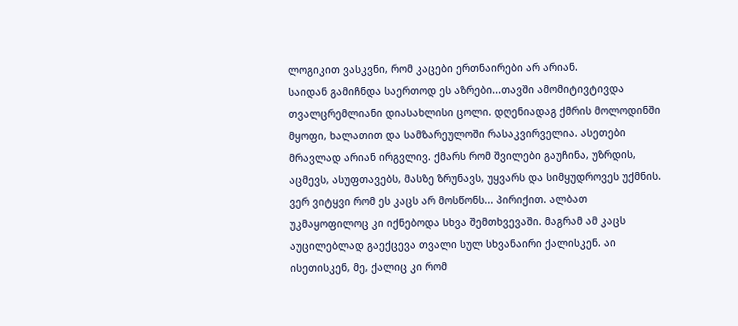ლოგიკით ვასკვნი, რომ კაცები ერთნაირები არ არიან.
საიდან გამიჩნდა საერთოდ ეს აზრები...თავში ამომიტივტივდა თვალცრემლიანი დიასახლისი ცოლი. დღენიადაგ ქმრის მოლოდინში მყოფი, ხალათით და სამზარეულოში რასაკვირველია. ასეთები მრავლად არიან ირგვლივ. ქმარს რომ შვილები გაუჩინა, უზრდის, აცმევს, ასუფთავებს, მასზე ზრუნავს, უყვარს და სიმყუდროვეს უქმნის. ვერ ვიტყვი რომ ეს კაცს არ მოსწონს... პირიქით. ალბათ უკმაყოფილოც კი იქნებოდა სხვა შემთხვევაში. მაგრამ ამ კაცს აუცილებლად გაექცევა თვალი სულ სხვანაირი ქალისკენ. აი ისეთისკენ, მე, ქალიც კი რომ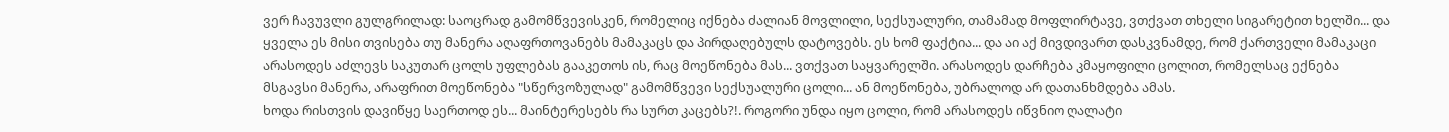ვერ ჩავუვლი გულგრილად: საოცრად გამომწვევისკენ, რომელიც იქნება ძალიან მოვლილი, სექსუალური, თამამად მოფლირტავე, ვთქვათ თხელი სიგარეტით ხელში... და ყველა ეს მისი თვისება თუ მანერა აღაფრთოვანებს მამაკაცს და პირდაღებულს დატოვებს. ეს ხომ ფაქტია... და აი აქ მივდივართ დასკვნამდე, რომ ქართველი მამაკაცი არასოდეს აძლევს საკუთარ ცოლს უფლებას გააკეთოს ის, რაც მოეწონება მას... ვთქვათ საყვარელში. არასოდეს დარჩება კმაყოფილი ცოლით, რომელსაც ექნება მსგავსი მანერა, არაფრით მოეწონება "სწერვოზულად" გამომწვევი სექსუალური ცოლი... ან მოეწონება, უბრალოდ არ დათანხმდება ამას.
ხოდა რისთვის დავიწყე საერთოდ ეს... მაინტერესებს რა სურთ კაცებს?!. როგორი უნდა იყო ცოლი, რომ არასოდეს იწვნიო ღალატი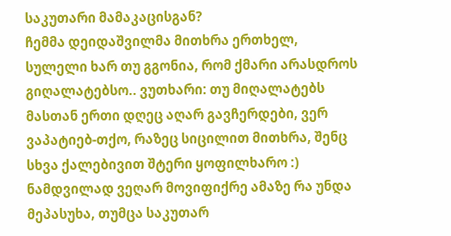საკუთარი მამაკაცისგან?
ჩემმა დეიდაშვილმა მითხრა ერთხელ, სულელი ხარ თუ გგონია, რომ ქმარი არასდროს გიღალატებსო.. ვუთხარი: თუ მიღალატებს მასთან ერთი დღეც აღარ გავჩერდები, ვერ ვაპატიებ-თქო, რაზეც სიცილით მითხრა, შენც სხვა ქალებივით შტერი ყოფილხარო :)
ნამდვილად ვეღარ მოვიფიქრე ამაზე რა უნდა მეპასუხა, თუმცა საკუთარ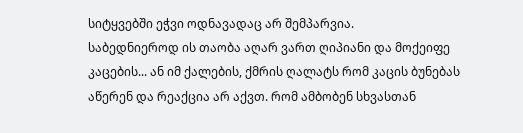სიტყვებში ეჭვი ოდნავადაც არ შემპარვია.
საბედნიეროდ ის თაობა აღარ ვართ ღიპიანი და მოქეიფე კაცების... ან იმ ქალების, ქმრის ღალატს რომ კაცის ბუნებას აწერენ და რეაქცია არ აქვთ. რომ ამბობენ სხვასთან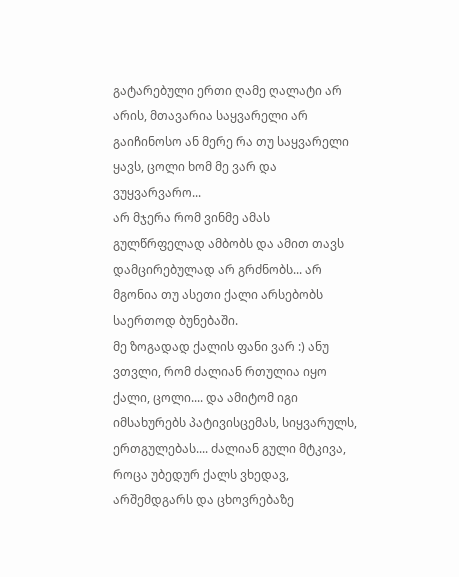გატარებული ერთი ღამე ღალატი არ არის, მთავარია საყვარელი არ გაიჩინოსო ან მერე რა თუ საყვარელი ყავს, ცოლი ხომ მე ვარ და ვუყვარვარო...
არ მჯერა რომ ვინმე ამას გულწრფელად ამბობს და ამით თავს დამცირებულად არ გრძნობს... არ მგონია თუ ასეთი ქალი არსებობს საერთოდ ბუნებაში.
მე ზოგადად ქალის ფანი ვარ :) ანუ ვთვლი, რომ ძალიან რთულია იყო ქალი, ცოლი.... და ამიტომ იგი იმსახურებს პატივისცემას, სიყვარულს, ერთგულებას.... ძალიან გული მტკივა, როცა უბედურ ქალს ვხედავ, არშემდგარს და ცხოვრებაზე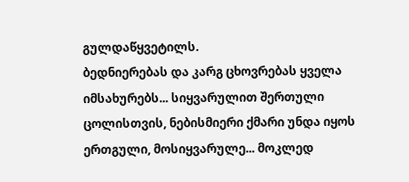გულდაწყვეტილს.
ბედნიერებას და კარგ ცხოვრებას ყველა იმსახურებს... სიყვარულით შერთული ცოლისთვის, ნებისმიერი ქმარი უნდა იყოს ერთგული, მოსიყვარულე... მოკლედ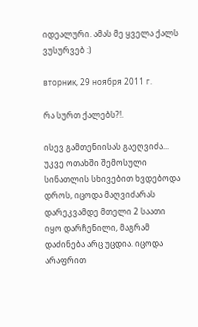იდეალური. ამას მე ყველა ქალს ვუსურვებ :)

вторник, 29 ноября 2011 г.

რა სურთ ქალებს?!.

ისევ გამთენიისას გაეღვიძა... უკვე ოთახში შემოსული სინათლის სხივებით ხვდებოდა დროს, იცოდა მაღვიძარას დარეკვამდე მთელი 2 საათი იყო დარჩენილი, მაგრამ დაძინება არც უცდია. იცოდა არაფრით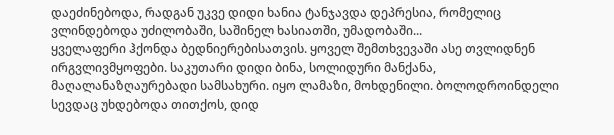დაეძინებოდა, რადგან უკვე დიდი ხანია ტანჯავდა დეპრესია, რომელიც ვლინდებოდა უძილობაში, საშინელ ხასიათში, უმადობაში...
ყველაფერი ჰქონდა ბედნიერებისათვის. ყოველ შემთხვევაში ასე თვლიდნენ ირგვლივმყოფები. საკუთარი დიდი ბინა, სოლიდური მანქანა, მაღალანაზღაურებადი სამსახური. იყო ლამაზი, მოხდენილი. ბოლოდროინდელი სევდაც უხდებოდა თითქოს, დიდ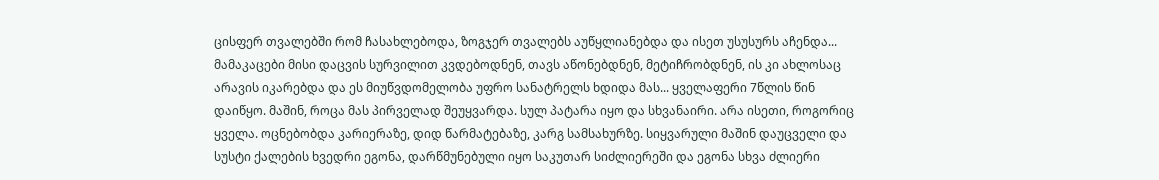ცისფერ თვალებში რომ ჩასახლებოდა, ზოგჯერ თვალებს აუწყლიანებდა და ისეთ უსუსურს აჩენდა... მამაკაცები მისი დაცვის სურვილით კვდებოდნენ, თავს აწონებდნენ, მეტიჩრობდნენ, ის კი ახლოსაც არავის იკარებდა და ეს მიუწვდომელობა უფრო სანატრელს ხდიდა მას... ყველაფერი 7წლის წინ დაიწყო. მაშინ, როცა მას პირველად შეუყვარდა. სულ პატარა იყო და სხვანაირი. არა ისეთი, როგორიც ყველა. ოცნებობდა კარიერაზე, დიდ წარმატებაზე, კარგ სამსახურზე. სიყვარული მაშინ დაუცველი და სუსტი ქალების ხვედრი ეგონა, დარწმუნებული იყო საკუთარ სიძლიერეში და ეგონა სხვა ძლიერი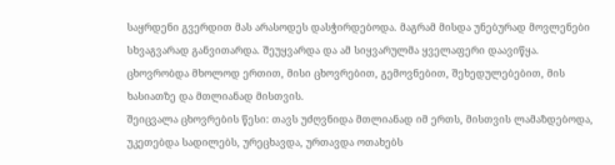საყრდენი გვერდით მას არასოდეს დასჭირდებოდა. მაგრამ მისდა უნებურად მოვლენები სხვაგვარად განვითარდა. შეუყვარდა და ამ სიყვარულმა ყველაფერი დაავიწყა. ცხოვრობდა მხოლოდ ერთით, მისი ცხოვრებით, გემოვნებით, შეხედულებებით, მის ხასიათზე და მთლიანად მისთვის.
შეიცვალა ცხოვრების წესი: თავს უძღვნიდა მთლიანად იმ ერთს, მისთვის ლამაზდებოდა, უკეთებდა სადილებს, ურეცხავდა, ურთავდა ოთახებს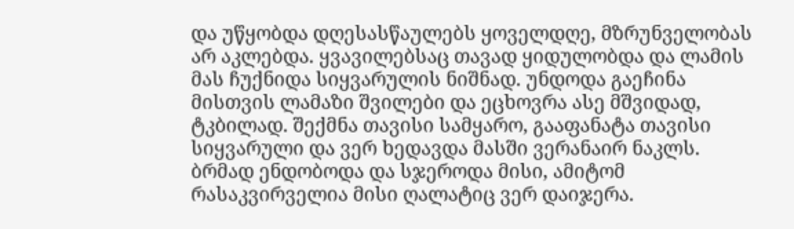და უწყობდა დღესასწაულებს ყოველდღე, მზრუნველობას არ აკლებდა. ყვავილებსაც თავად ყიდულობდა და ლამის მას ჩუქნიდა სიყვარულის ნიშნად. უნდოდა გაეჩინა მისთვის ლამაზი შვილები და ეცხოვრა ასე მშვიდად, ტკბილად. შექმნა თავისი სამყარო, გააფანატა თავისი სიყვარული და ვერ ხედავდა მასში ვერანაირ ნაკლს. ბრმად ენდობოდა და სჯეროდა მისი, ამიტომ რასაკვირველია მისი ღალატიც ვერ დაიჯერა.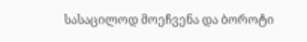სასაცილოდ მოეჩვენა და ბოროტი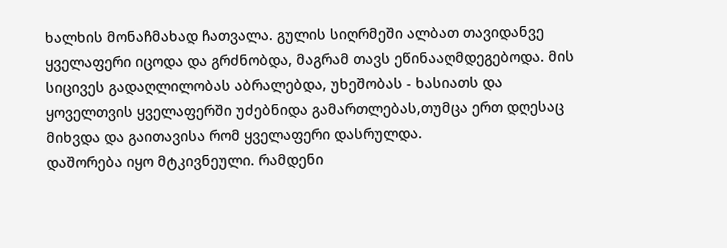ხალხის მონაჩმახად ჩათვალა. გულის სიღრმეში ალბათ თავიდანვე ყველაფერი იცოდა და გრძნობდა, მაგრამ თავს ეწინააღმდეგებოდა. მის სიცივეს გადაღლილობას აბრალებდა, უხეშობას - ხასიათს და ყოველთვის ყველაფერში უძებნიდა გამართლებას,თუმცა ერთ დღესაც მიხვდა და გაითავისა რომ ყველაფერი დასრულდა.
დაშორება იყო მტკივნეული. რამდენი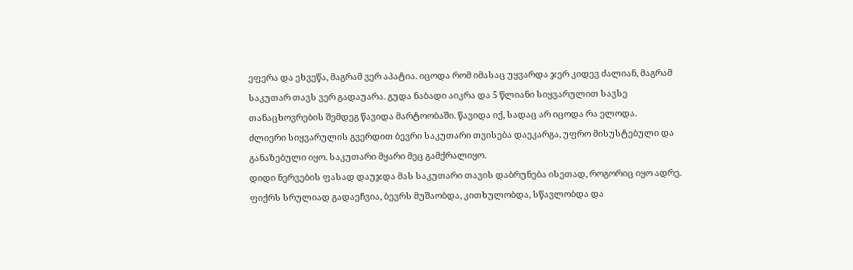ეფერა და ეხვეწა, მაგრამ ვერ აპატია. იცოდა რომ იმასაც უყვარდა ჯერ კიდევ ძალიან, მაგრამ საკუთარ თავს ვერ გადაუარა. გუდა ნაბადი აიკრა და 5 წლიანი სიყვარულით სავსე თანაცხოვრების შემდეგ წავიდა მარტოობაში. წავიდა იქ, სადაც არ იცოდა რა ელოდა.
ძლიერი სიყვარულის გვერდით ბევრი საკუთარი თვისება დაეკარგა, უფრო მისუსტებული და განაზებული იყო. საკუთარი მყარი მეც გამქრალიყო.
დიდი ნერვების ფასად დაუჯდა მას საკუთარი თავის დაბრუნება ისეთად, როგორიც იყო ადრე. ფიქრს სრულიად გადაეჩვია, ბევრს მუშაობდა, კითხულობდა, სწავლობდა და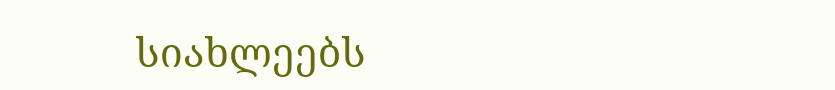სიახლეებს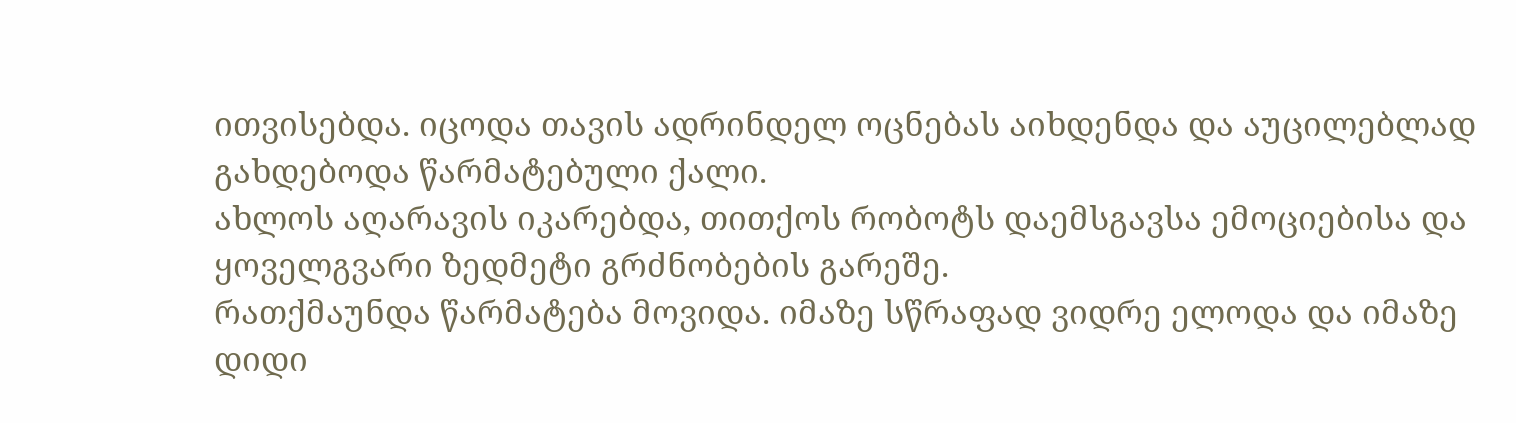ითვისებდა. იცოდა თავის ადრინდელ ოცნებას აიხდენდა და აუცილებლად გახდებოდა წარმატებული ქალი.
ახლოს აღარავის იკარებდა, თითქოს რობოტს დაემსგავსა ემოციებისა და ყოველგვარი ზედმეტი გრძნობების გარეშე.
რათქმაუნდა წარმატება მოვიდა. იმაზე სწრაფად ვიდრე ელოდა და იმაზე დიდი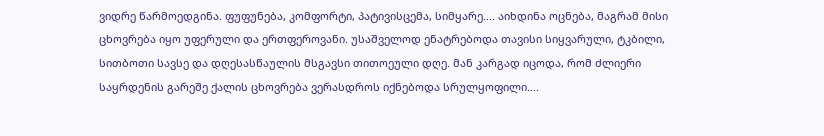ვიდრე წარმოედგინა. ფუფუნება, კომფორტი, პატივისცემა, სიმყარე.... აიხდინა ოცნება, მაგრამ მისი ცხოვრება იყო უფერული და ერთფეროვანი. უსაშველოდ ენატრებოდა თავისი სიყვარული, ტკბილი, სითბოთი სავსე და დღესასწაულის მსგავსი თითოეული დღე. მან კარგად იცოდა, რომ ძლიერი საყრდენის გარეშე ქალის ცხოვრება ვერასდროს იქნებოდა სრულყოფილი....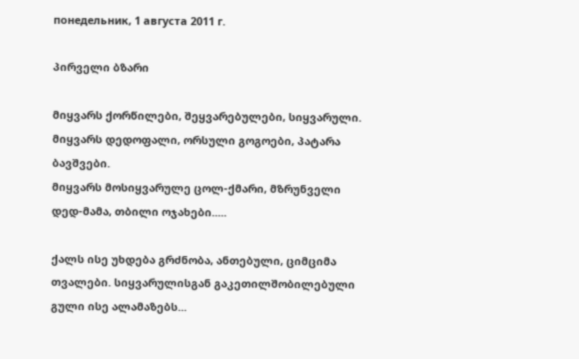понедельник, 1 августа 2011 г.

პირველი ბზარი

მიყვარს ქორწილები, შეყვარებულები, სიყვარული.
მიყვარს დედოფალი, ორსული გოგოები, პატარა ბავშვები.
მიყვარს მოსიყვარულე ცოლ-ქმარი, მზრუნველი დედ-მამა, თბილი ოჯახები.....

ქალს ისე უხდება გრძნობა, ანთებული, ციმციმა თვალები. სიყვარულისგან გაკეთილშობილებული გული ისე ალამაზებს...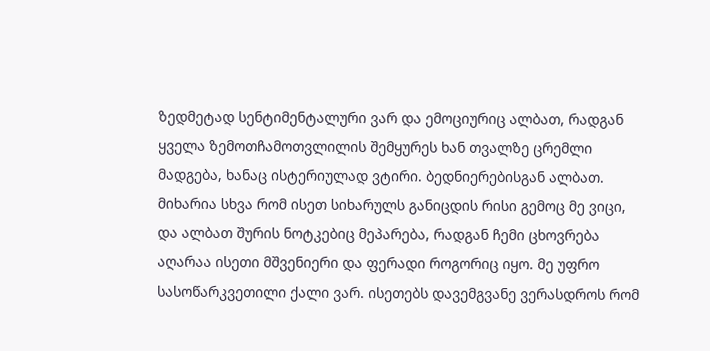ზედმეტად სენტიმენტალური ვარ და ემოციურიც ალბათ, რადგან ყველა ზემოთჩამოთვლილის შემყურეს ხან თვალზე ცრემლი მადგება, ხანაც ისტერიულად ვტირი. ბედნიერებისგან ალბათ. მიხარია სხვა რომ ისეთ სიხარულს განიცდის რისი გემოც მე ვიცი, და ალბათ შურის ნოტკებიც მეპარება, რადგან ჩემი ცხოვრება აღარაა ისეთი მშვენიერი და ფერადი როგორიც იყო. მე უფრო სასოწარკვეთილი ქალი ვარ. ისეთებს დავემგვანე ვერასდროს რომ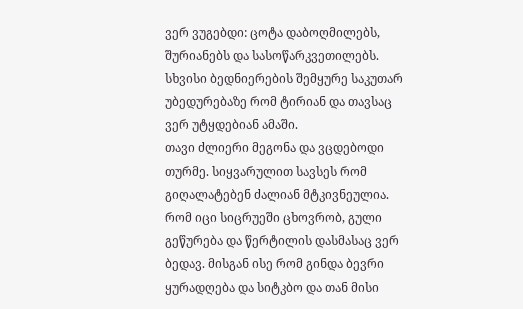ვერ ვუგებდი: ცოტა დაბოღმილებს, შურიანებს და სასოწარკვეთილებს. სხვისი ბედნიერების შემყურე საკუთარ უბედურებაზე რომ ტირიან და თავსაც ვერ უტყდებიან ამაში.
თავი ძლიერი მეგონა და ვცდებოდი თურმე. სიყვარულით სავსეს რომ გიღალატებენ ძალიან მტკივნეულია. რომ იცი სიცრუეში ცხოვრობ, გული გეწურება და წერტილის დასმასაც ვერ ბედავ. მისგან ისე რომ გინდა ბევრი ყურადღება და სიტკბო და თან მისი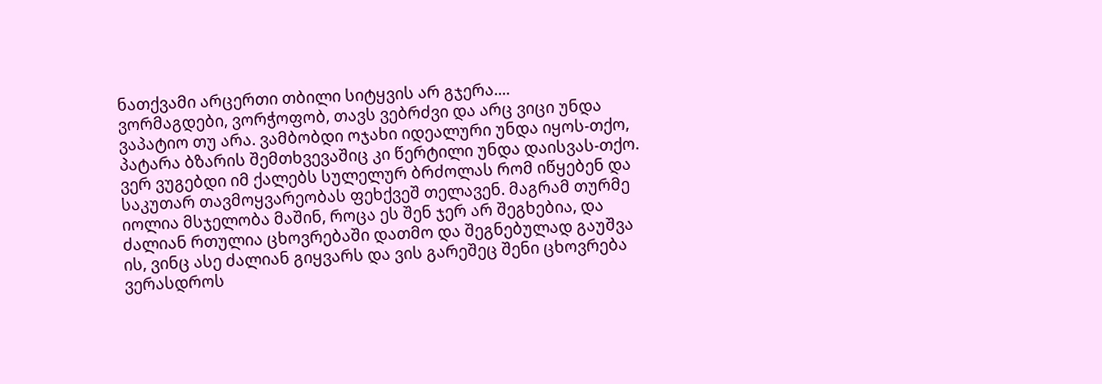ნათქვამი არცერთი თბილი სიტყვის არ გჯერა....
ვორმაგდები, ვორჭოფობ, თავს ვებრძვი და არც ვიცი უნდა ვაპატიო თუ არა. ვამბობდი ოჯახი იდეალური უნდა იყოს-თქო, პატარა ბზარის შემთხვევაშიც კი წერტილი უნდა დაისვას-თქო. ვერ ვუგებდი იმ ქალებს სულელურ ბრძოლას რომ იწყებენ და საკუთარ თავმოყვარეობას ფეხქვეშ თელავენ. მაგრამ თურმე იოლია მსჯელობა მაშინ, როცა ეს შენ ჯერ არ შეგხებია, და ძალიან რთულია ცხოვრებაში დათმო და შეგნებულად გაუშვა ის, ვინც ასე ძალიან გიყვარს და ვის გარეშეც შენი ცხოვრება ვერასდროს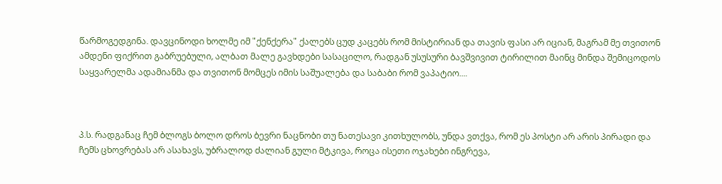წარმოგედგინა. დავცინოდი ხოლმე იმ "ქენქერა" ქალებს ცუდ კაცებს რომ მისტირიან და თავის ფასი არ იციან, მაგრამ მე თვითონ ამდენი ფიქრით გაბრუებული, ალბათ მალე გავხდები სასაცილო, რადგან უსუსური ბავშვივით ტირილით მაინც მინდა შემიცოდოს საყვარელმა ადამიანმა და თვითონ მომცეს იმის საშუალება და საბაბი რომ ვაპატიო....



პ.ს. რადგანაც ჩემ ბლოგს ბოლო დროს ბევრი ნაცნობი თუ ნათესავი კითხულობს, უნდა ვთქვა, რომ ეს პოსტი არ არის პირადი და ჩემს ცხოვრებას არ ასახავს, უბრალოდ ძალიან გული მტკივა, როცა ისეთი ოჯახები ინგრევა,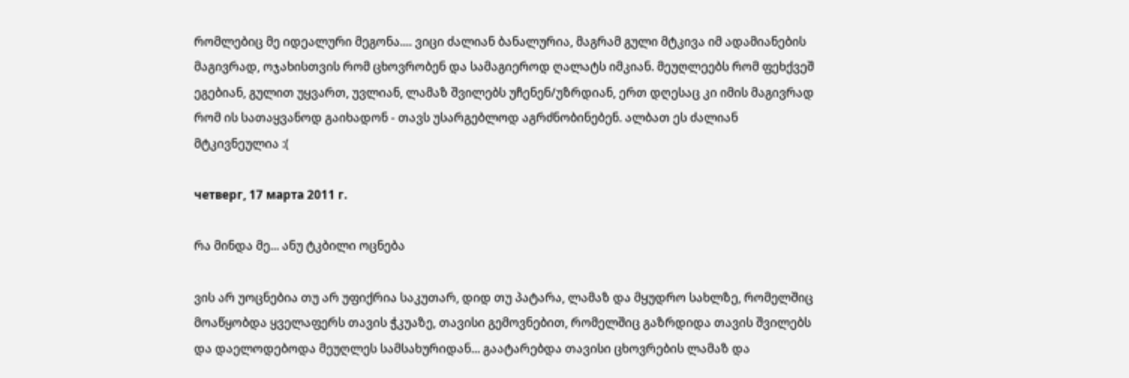რომლებიც მე იდეალური მეგონა.... ვიცი ძალიან ბანალურია, მაგრამ გული მტკივა იმ ადამიანების მაგივრად, ოჯახისთვის რომ ცხოვრობენ და სამაგიეროდ ღალატს იმკიან. მეუღლეებს რომ ფეხქვეშ ეგებიან, გულით უყვართ, უვლიან, ლამაზ შვილებს უჩენენ/უზრდიან, ერთ დღესაც კი იმის მაგივრად რომ ის სათაყვანოდ გაიხადონ - თავს უსარგებლოდ აგრძნობინებენ. ალბათ ეს ძალიან მტკივნეულია :(

четверг, 17 марта 2011 г.

რა მინდა მე... ანუ ტკბილი ოცნება

ვის არ უოცნებია თუ არ უფიქრია საკუთარ, დიდ თუ პატარა, ლამაზ და მყუდრო სახლზე, რომელშიც მოაწყობდა ყველაფერს თავის ჭკუაზე, თავისი გემოვნებით, რომელშიც გაზრდიდა თავის შვილებს და დაელოდებოდა მეუღლეს სამსახურიდან... გაატარებდა თავისი ცხოვრების ლამაზ და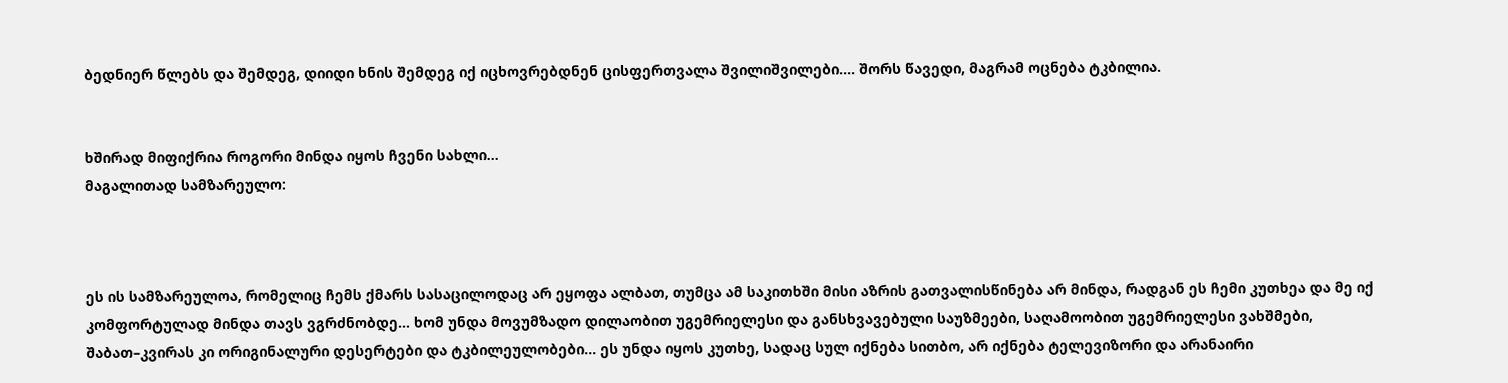ბედნიერ წლებს და შემდეგ, დიიდი ხნის შემდეგ იქ იცხოვრებდნენ ცისფერთვალა შვილიშვილები.... შორს წავედი, მაგრამ ოცნება ტკბილია.


ხშირად მიფიქრია როგორი მინდა იყოს ჩვენი სახლი...
მაგალითად სამზარეულო:



ეს ის სამზარეულოა, რომელიც ჩემს ქმარს სასაცილოდაც არ ეყოფა ალბათ, თუმცა ამ საკითხში მისი აზრის გათვალისწინება არ მინდა, რადგან ეს ჩემი კუთხეა და მე იქ კომფორტულად მინდა თავს ვგრძნობდე... ხომ უნდა მოვუმზადო დილაობით უგემრიელესი და განსხვავებული საუზმეები, საღამოობით უგემრიელესი ვახშმები, შაბათ–კვირას კი ორიგინალური დესერტები და ტკბილეულობები... ეს უნდა იყოს კუთხე, სადაც სულ იქნება სითბო, არ იქნება ტელევიზორი და არანაირი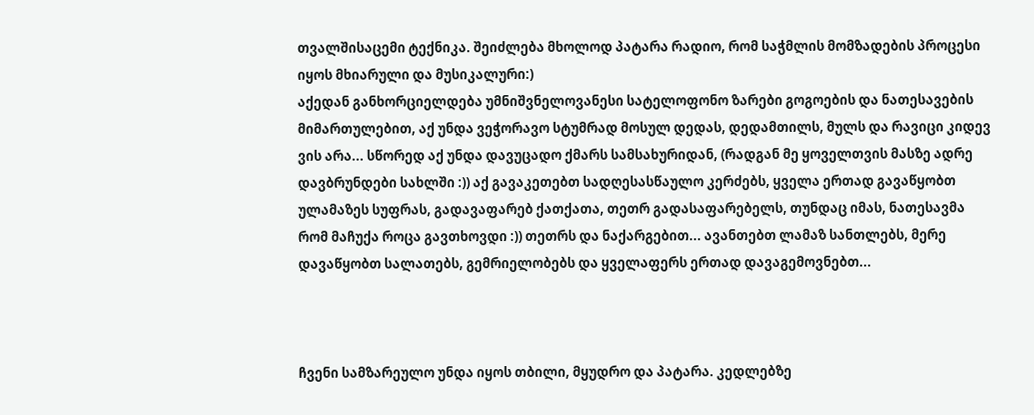თვალშისაცემი ტექნიკა. შეიძლება მხოლოდ პატარა რადიო, რომ საჭმლის მომზადების პროცესი იყოს მხიარული და მუსიკალური:)
აქედან განხორციელდება უმნიშვნელოვანესი სატელოფონო ზარები გოგოების და ნათესავების მიმართულებით, აქ უნდა ვეჭორავო სტუმრად მოსულ დედას, დედამთილს, მულს და რავიცი კიდევ ვის არა... სწორედ აქ უნდა დავუცადო ქმარს სამსახურიდან, (რადგან მე ყოველთვის მასზე ადრე დავბრუნდები სახლში :)) აქ გავაკეთებთ სადღესასწაულო კერძებს, ყველა ერთად გავაწყობთ ულამაზეს სუფრას, გადავაფარებ ქათქათა, თეთრ გადასაფარებელს, თუნდაც იმას, ნათესავმა რომ მაჩუქა როცა გავთხოვდი :)) თეთრს და ნაქარგებით... ავანთებთ ლამაზ სანთლებს, მერე დავაწყობთ სალათებს, გემრიელობებს და ყველაფერს ერთად დავაგემოვნებთ...



ჩვენი სამზარეულო უნდა იყოს თბილი, მყუდრო და პატარა. კედლებზე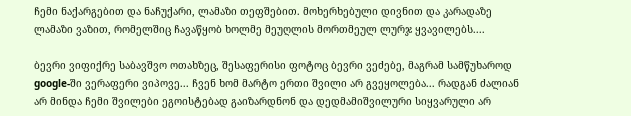ჩემი ნაქარგებით და ნაჩუქარი, ლამაზი თეფშებით. მოხერხებული დივნით და კარადაზე ლამაზი ვაზით, რომელშიც ჩავაწყობ ხოლმე მეუღლის მორთმეულ ლურჯ ყვავილებს....

ბევრი ვიფიქრე საბავშვო ოთახზეც, შესაფერისი ფოტოც ბევრი ვეძებე, მაგრამ სამწუხაროდ google-ში ვერაფერი ვიპოვე... ჩვენ ხომ მარტო ერთი შვილი არ გვეყოლება... რადგან ძალიან არ მინდა ჩემი შვილები ეგოისტებად გაიზარდნონ და დედმამიშვილური სიყვარული არ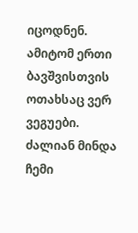იცოდნენ. ამიტომ ერთი ბავშვისთვის ოთახსაც ვერ ვეგუები. ძალიან მინდა ჩემი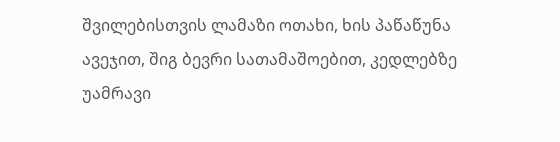შვილებისთვის ლამაზი ოთახი, ხის პაწაწუნა ავეჯით, შიგ ბევრი სათამაშოებით, კედლებზე უამრავი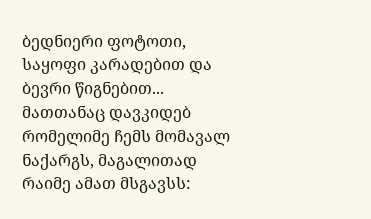ბედნიერი ფოტოთი, საყოფი კარადებით და ბევრი წიგნებით...
მათთანაც დავკიდებ რომელიმე ჩემს მომავალ ნაქარგს, მაგალითად რაიმე ამათ მსგავსს: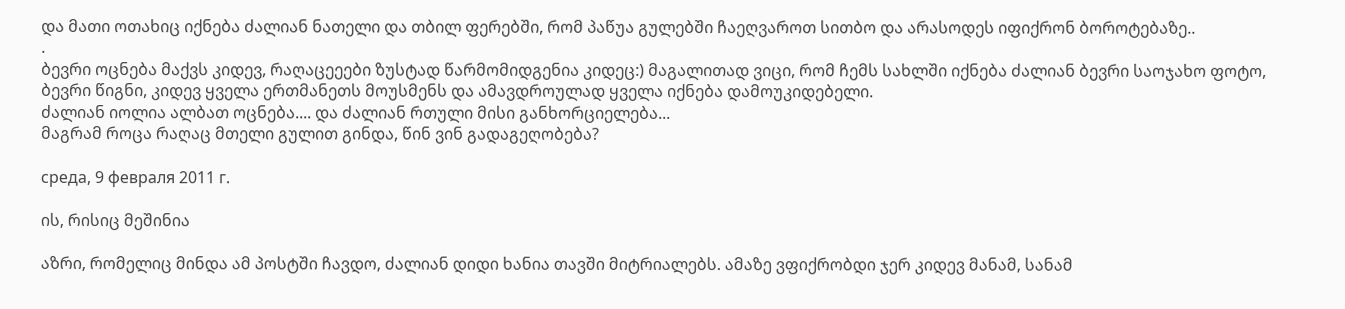და მათი ოთახიც იქნება ძალიან ნათელი და თბილ ფერებში, რომ პაწუა გულებში ჩაეღვაროთ სითბო და არასოდეს იფიქრონ ბოროტებაზე..
.
ბევრი ოცნება მაქვს კიდევ, რაღაცეეები ზუსტად წარმომიდგენია კიდეც:) მაგალითად ვიცი, რომ ჩემს სახლში იქნება ძალიან ბევრი საოჯახო ფოტო, ბევრი წიგნი, კიდევ ყველა ერთმანეთს მოუსმენს და ამავდროულად ყველა იქნება დამოუკიდებელი.
ძალიან იოლია ალბათ ოცნება.... და ძალიან რთული მისი განხორციელება...
მაგრამ როცა რაღაც მთელი გულით გინდა, წინ ვინ გადაგეღობება?

среда, 9 февраля 2011 г.

ის, რისიც მეშინია

აზრი, რომელიც მინდა ამ პოსტში ჩავდო, ძალიან დიდი ხანია თავში მიტრიალებს. ამაზე ვფიქრობდი ჯერ კიდევ მანამ, სანამ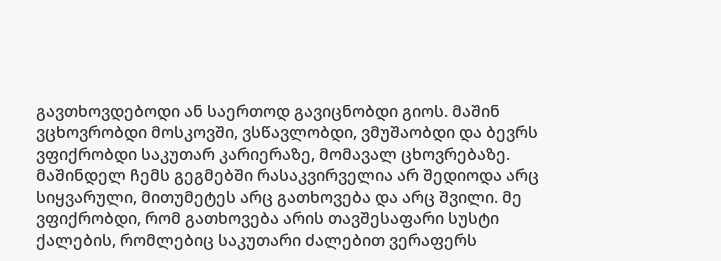გავთხოვდებოდი ან საერთოდ გავიცნობდი გიოს. მაშინ ვცხოვრობდი მოსკოვში, ვსწავლობდი, ვმუშაობდი და ბევრს ვფიქრობდი საკუთარ კარიერაზე, მომავალ ცხოვრებაზე. მაშინდელ ჩემს გეგმებში რასაკვირველია არ შედიოდა არც სიყვარული, მითუმეტეს არც გათხოვება და არც შვილი. მე ვფიქრობდი, რომ გათხოვება არის თავშესაფარი სუსტი ქალების, რომლებიც საკუთარი ძალებით ვერაფერს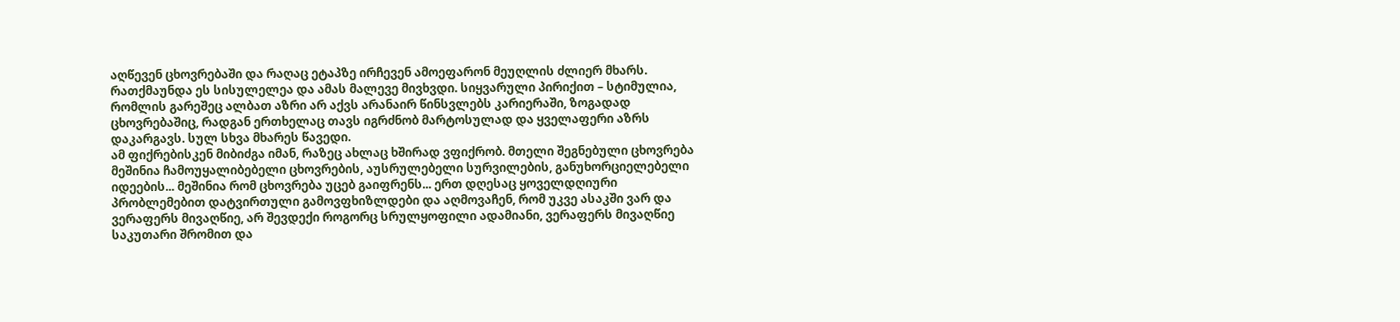აღწევენ ცხოვრებაში და რაღაც ეტაპზე ირჩევენ ამოეფარონ მეუღლის ძლიერ მხარს. რათქმაუნდა ეს სისულელეა და ამას მალევე მივხვდი. სიყვარული პირიქით – სტიმულია, რომლის გარეშეც ალბათ აზრი არ აქვს არანაირ წინსვლებს კარიერაში, ზოგადად ცხოვრებაშიც, რადგან ერთხელაც თავს იგრძნობ მარტოსულად და ყველაფერი აზრს დაკარგავს. სულ სხვა მხარეს წავედი.
ამ ფიქრებისკენ მიბიძგა იმან, რაზეც ახლაც ხშირად ვფიქრობ. მთელი შეგნებული ცხოვრება მეშინია ჩამოუყალიბებელი ცხოვრების, აუსრულებელი სურვილების, განუხორციელებელი იდეების... მეშინია რომ ცხოვრება უცებ გაიფრენს... ერთ დღესაც ყოველდღიური პრობლემებით დატვირთული გამოვფხიზლდები და აღმოვაჩენ, რომ უკვე ასაკში ვარ და ვერაფერს მივაღწიე, არ შევდექი როგორც სრულყოფილი ადამიანი, ვერაფერს მივაღწიე საკუთარი შრომით და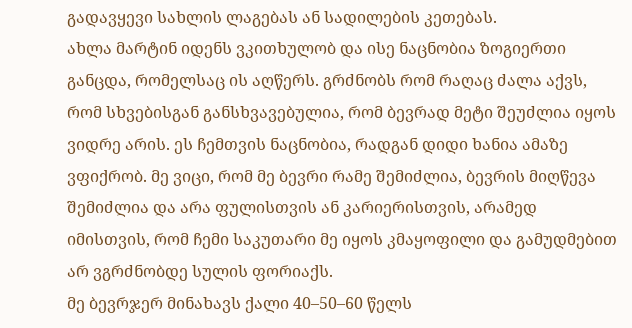გადავყევი სახლის ლაგებას ან სადილების კეთებას.
ახლა მარტინ იდენს ვკითხულობ და ისე ნაცნობია ზოგიერთი განცდა, რომელსაც ის აღწერს. გრძნობს რომ რაღაც ძალა აქვს, რომ სხვებისგან განსხვავებულია, რომ ბევრად მეტი შეუძლია იყოს ვიდრე არის. ეს ჩემთვის ნაცნობია, რადგან დიდი ხანია ამაზე ვფიქრობ. მე ვიცი, რომ მე ბევრი რამე შემიძლია, ბევრის მიღწევა შემიძლია და არა ფულისთვის ან კარიერისთვის, არამედ იმისთვის, რომ ჩემი საკუთარი მე იყოს კმაყოფილი და გამუდმებით არ ვგრძნობდე სულის ფორიაქს.
მე ბევრჯერ მინახავს ქალი 40–50–60 წელს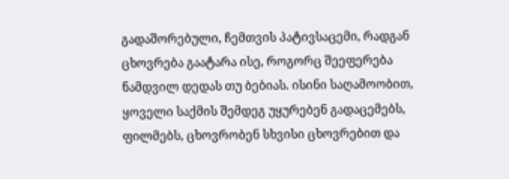გადაშორებული, ჩემთვის პატივსაცემი, რადგან ცხოვრება გაატარა ისე, როგორც შეეფერება ნამდვილ დედას თუ ბებიას. ისინი საღამოობით, ყოველი საქმის შემდეგ უყურებენ გადაცემებს, ფილმებს, ცხოვრობენ სხვისი ცხოვრებით და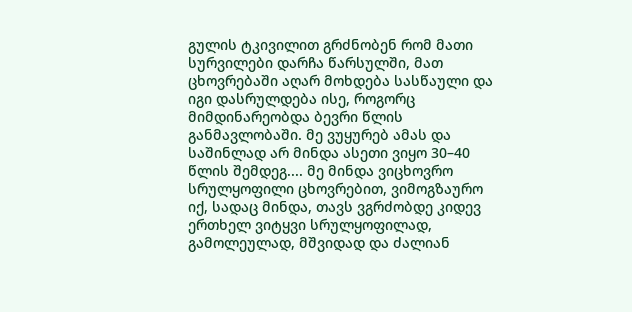გულის ტკივილით გრძნობენ რომ მათი სურვილები დარჩა წარსულში, მათ ცხოვრებაში აღარ მოხდება სასწაული და იგი დასრულდება ისე, როგორც მიმდინარეობდა ბევრი წლის განმავლობაში. მე ვუყურებ ამას და საშინლად არ მინდა ასეთი ვიყო 30–40 წლის შემდეგ.... მე მინდა ვიცხოვრო სრულყოფილი ცხოვრებით, ვიმოგზაურო იქ, სადაც მინდა, თავს ვგრძობდე კიდევ ერთხელ ვიტყვი სრულყოფილად, გამოლეულად, მშვიდად და ძალიან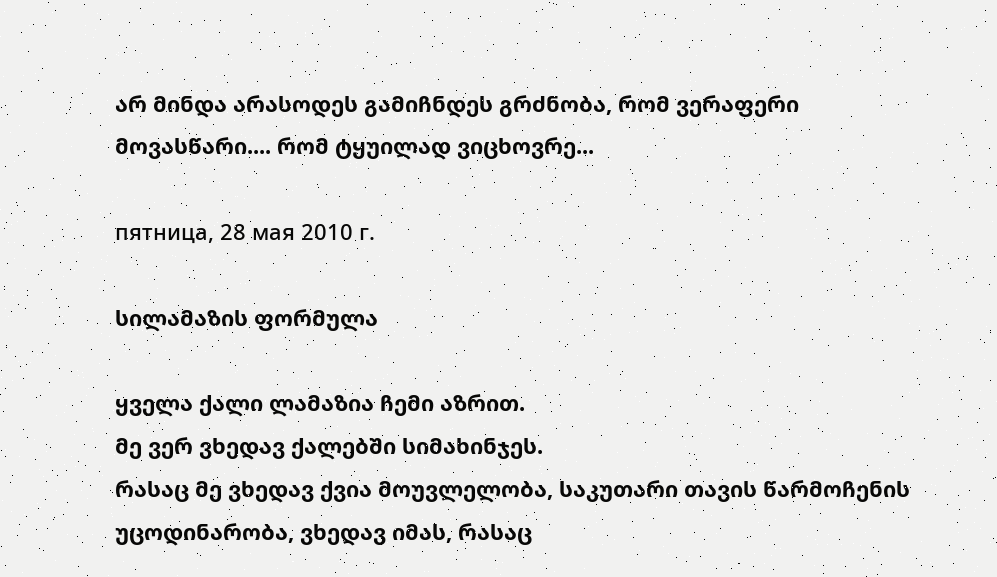არ მინდა არასოდეს გამიჩნდეს გრძნობა, რომ ვერაფერი მოვასწარი.... რომ ტყუილად ვიცხოვრე...

пятница, 28 мая 2010 г.

სილამაზის ფორმულა

ყველა ქალი ლამაზია ჩემი აზრით.
მე ვერ ვხედავ ქალებში სიმახინჯეს.
რასაც მე ვხედავ ქვია მოუვლელობა, საკუთარი თავის წარმოჩენის უცოდინარობა, ვხედავ იმას, რასაც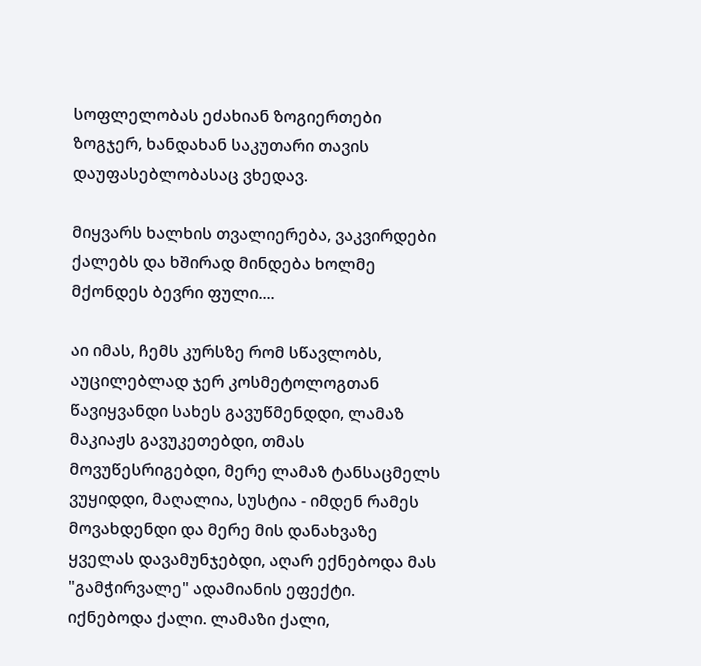სოფლელობას ეძახიან ზოგიერთები ზოგჯერ, ხანდახან საკუთარი თავის დაუფასებლობასაც ვხედავ.

მიყვარს ხალხის თვალიერება, ვაკვირდები ქალებს და ხშირად მინდება ხოლმე მქონდეს ბევრი ფული....

აი იმას, ჩემს კურსზე რომ სწავლობს, აუცილებლად ჯერ კოსმეტოლოგთან წავიყვანდი სახეს გავუწმენდდი, ლამაზ მაკიაჟს გავუკეთებდი, თმას მოვუწესრიგებდი, მერე ლამაზ ტანსაცმელს ვუყიდდი, მაღალია, სუსტია - იმდენ რამეს მოვახდენდი და მერე მის დანახვაზე ყველას დავამუნჯებდი, აღარ ექნებოდა მას "გამჭირვალე" ადამიანის ეფექტი. იქნებოდა ქალი. ლამაზი ქალი,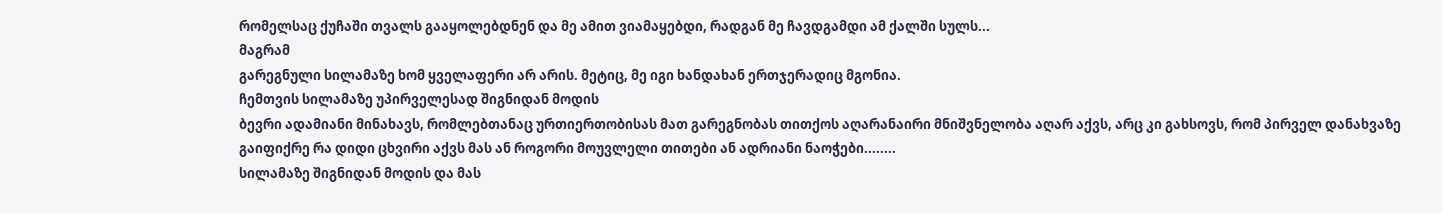რომელსაც ქუჩაში თვალს გააყოლებდნენ და მე ამით ვიამაყებდი, რადგან მე ჩავდგამდი ამ ქალში სულს...
მაგრამ
გარეგნული სილამაზე ხომ ყველაფერი არ არის. მეტიც, მე იგი ხანდახან ერთჯერადიც მგონია.
ჩემთვის სილამაზე უპირველესად შიგნიდან მოდის
ბევრი ადამიანი მინახავს, რომლებთანაც ურთიერთობისას მათ გარეგნობას თითქოს აღარანაირი მნიშვნელობა აღარ აქვს, არც კი გახსოვს, რომ პირველ დანახვაზე გაიფიქრე რა დიდი ცხვირი აქვს მას ან როგორი მოუვლელი თითები ან ადრიანი ნაოჭები........
სილამაზე შიგნიდან მოდის და მას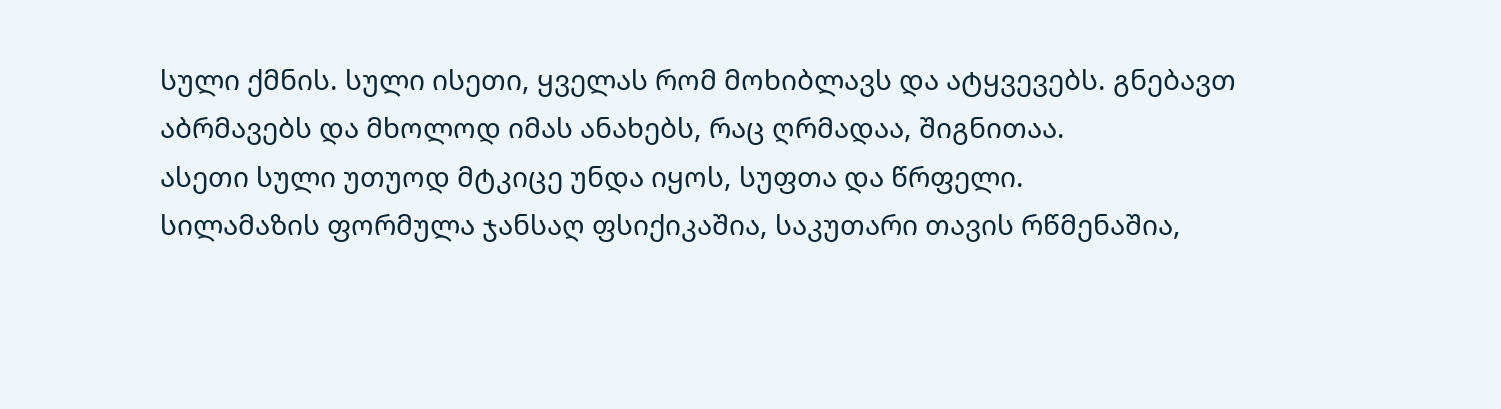სული ქმნის. სული ისეთი, ყველას რომ მოხიბლავს და ატყვევებს. გნებავთ აბრმავებს და მხოლოდ იმას ანახებს, რაც ღრმადაა, შიგნითაა.
ასეთი სული უთუოდ მტკიცე უნდა იყოს, სუფთა და წრფელი.
სილამაზის ფორმულა ჯანსაღ ფსიქიკაშია, საკუთარი თავის რწმენაშია,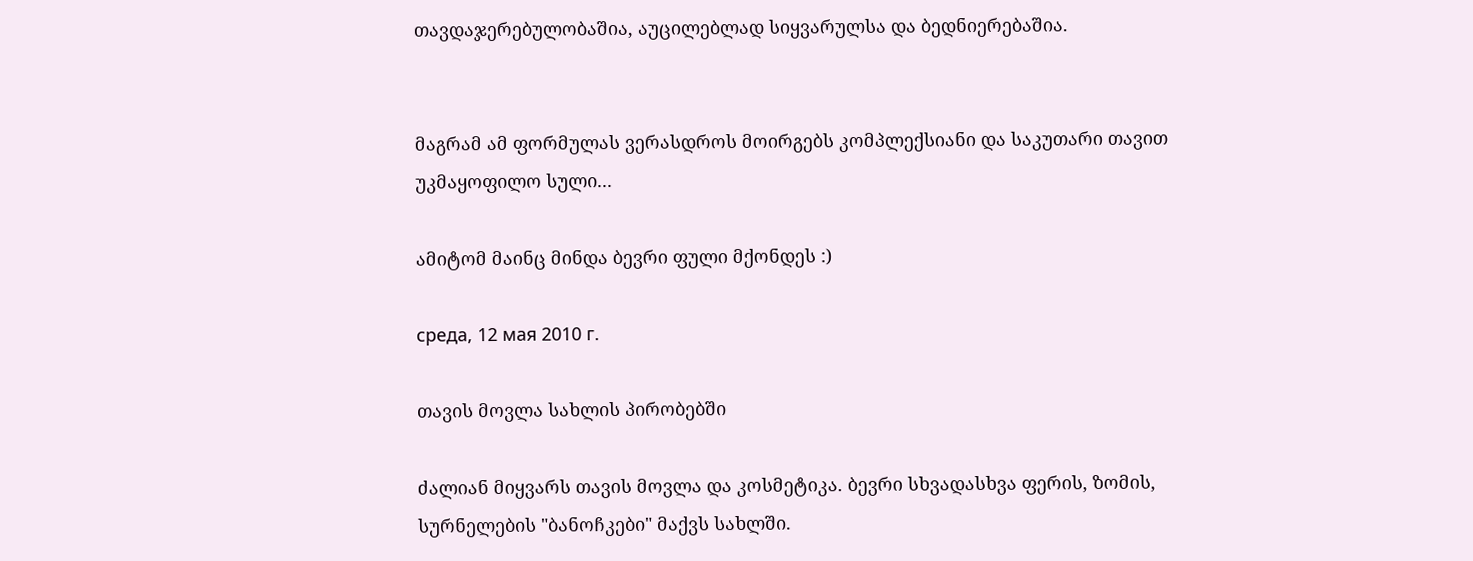თავდაჯერებულობაშია, აუცილებლად სიყვარულსა და ბედნიერებაშია.


მაგრამ ამ ფორმულას ვერასდროს მოირგებს კომპლექსიანი და საკუთარი თავით უკმაყოფილო სული...

ამიტომ მაინც მინდა ბევრი ფული მქონდეს :)

среда, 12 мая 2010 г.

თავის მოვლა სახლის პირობებში

ძალიან მიყვარს თავის მოვლა და კოსმეტიკა. ბევრი სხვადასხვა ფერის, ზომის, სურნელების "ბანოჩკები" მაქვს სახლში.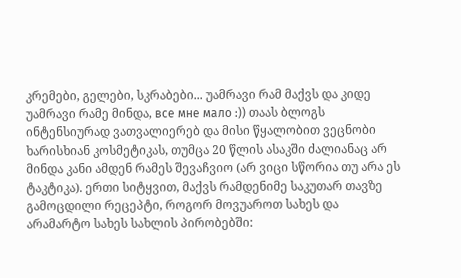კრემები, გელები, სკრაბები... უამრავი რამ მაქვს და კიდე უამრავი რამე მინდა, все мне мало :)) თაას ბლოგს ინტენსიურად ვათვალიერებ და მისი წყალობით ვეცნობი ხარისხიან კოსმეტიკას, თუმცა 20 წლის ასაკში ძალიანაც არ მინდა კანი ამდენ რამეს შევაჩვიო (არ ვიცი სწორია თუ არა ეს ტაკტიკა). ერთი სიტყვით, მაქვს რამდენიმე საკუთარ თავზე გამოცდილი რეცეპტი, როგორ მოვუაროთ სახეს და არამარტო სახეს სახლის პირობებში: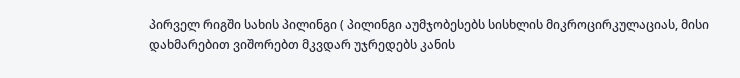პირველ რიგში სახის პილინგი ( პილინგი აუმჯობესებს სისხლის მიკროცირკულაციას, მისი დახმარებით ვიშორებთ მკვდარ უჯრედებს კანის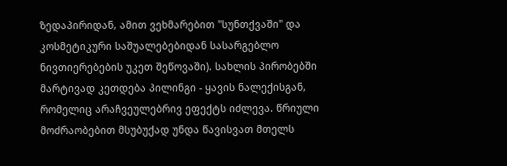ზედაპირიდან, ამით ვეხმარებით "სუნთქვაში" და კოსმეტიკური საშუალებებიდან სასარგებლო ნივთიერებების უკეთ შეწოვაში). სახლის პირობებში მარტივად კეთდება პილინგი - ყავის ნალექისგან, რომელიც არაჩვეულებრივ ეფექტს იძლევა. წრიული მოძრაობებით მსუბუქად უნდა წავისვათ მთელს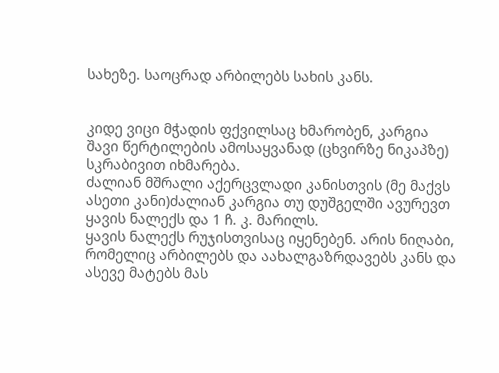სახეზე. საოცრად არბილებს სახის კანს.


კიდე ვიცი მჭადის ფქვილსაც ხმარობენ, კარგია შავი წერტილების ამოსაყვანად (ცხვირზე ნიკაპზე) სკრაბივით იხმარება.
ძალიან მშრალი აქერცვლადი კანისთვის (მე მაქვს ასეთი კანი)ძალიან კარგია თუ დუშგელში ავურევთ ყავის ნალექს და 1 ჩ. კ. მარილს.
ყავის ნალექს რუჯისთვისაც იყენებენ. არის ნიღაბი, რომელიც არბილებს და აახალგაზრდავებს კანს და ასევე მატებს მას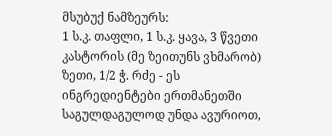მსუბუქ ნამზეურს:
1 ს.კ. თაფლი, 1 ს.კ. ყავა, 3 წვეთი კასტორის (მე ზეითუნს ვხმარობ) ზეთი, 1/2 ჭ. რძე - ეს ინგრედიენტები ერთმანეთში საგულდაგულოდ უნდა ავურიოთ,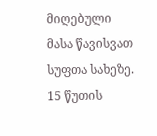მიღებული მასა წავისვათ სუფთა სახეზე. 15 წუთის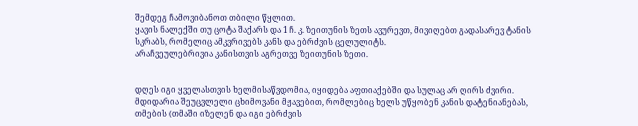შემდეგ ჩამოვიბანოთ თბილი წყლით.
ყავის ნალექში თუ ცოტა შაქარს და 1 ჩ. კ. ზეითუნის ზეთს ავურევთ, მივიღებთ გადასარევ ტანის სკრაბს, რომელიც ამკვრივებს კანს და ებრძვის ცელულიტს.
არაჩვეულებრივია კანისთვის აგრეთვე ზეითუნის ზეთი.


დღეს იგი ყველასთვის ხელმისაწვდომია, იყიდება აფთიაქებში და სულაც არ ღირს ძვირი. მდიდარია შეუცვლელი ცხიმოვანი მჟავებით, რომლებიც ხელს უწყობენ კანის დატენიანებას, თმების (თმაში იზელენ და იგი ებრძვის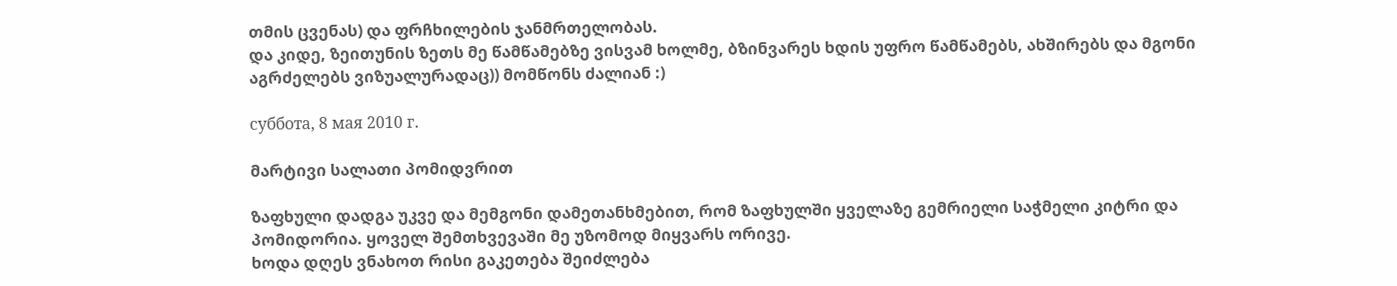თმის ცვენას) და ფრჩხილების ჯანმრთელობას.
და კიდე, ზეითუნის ზეთს მე წამწამებზე ვისვამ ხოლმე, ბზინვარეს ხდის უფრო წამწამებს, ახშირებს და მგონი აგრძელებს ვიზუალურადაც)) მომწონს ძალიან :)

суббота, 8 мая 2010 г.

მარტივი სალათი პომიდვრით

ზაფხული დადგა უკვე და მემგონი დამეთანხმებით, რომ ზაფხულში ყველაზე გემრიელი საჭმელი კიტრი და პომიდორია. ყოველ შემთხვევაში მე უზომოდ მიყვარს ორივე.
ხოდა დღეს ვნახოთ რისი გაკეთება შეიძლება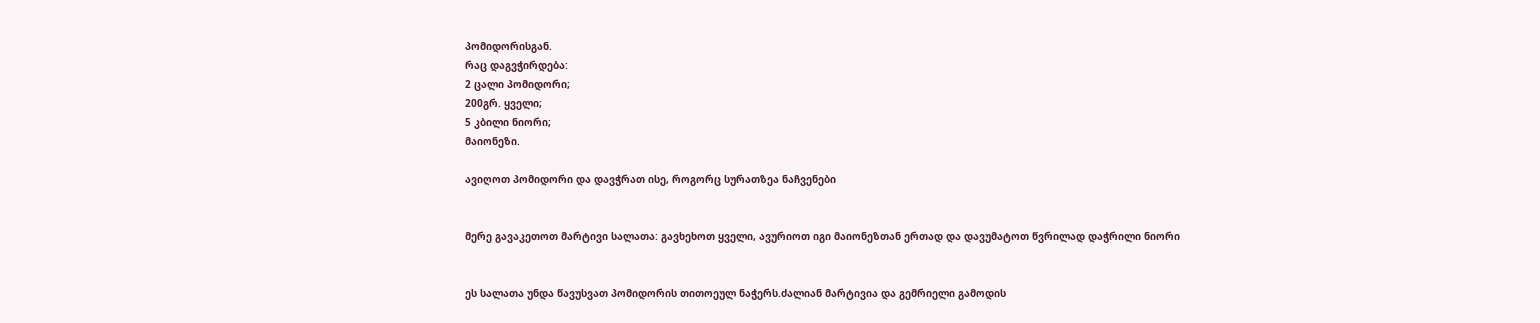პომიდორისგან.
რაც დაგვჭირდება:
2 ცალი პომიდორი;
200გრ. ყველი;
5 კბილი ნიორი;
მაიონეზი.

ავიღოთ პომიდორი და დავჭრათ ისე, როგორც სურათზეა ნაჩვენები


მერე გავაკეთოთ მარტივი სალათა: გავხეხოთ ყველი, ავურიოთ იგი მაიონეზთან ერთად და დავუმატოთ წვრილად დაჭრილი ნიორი


ეს სალათა უნდა წავუსვათ პომიდორის თითოეულ ნაჭერს.ძალიან მარტივია და გემრიელი გამოდის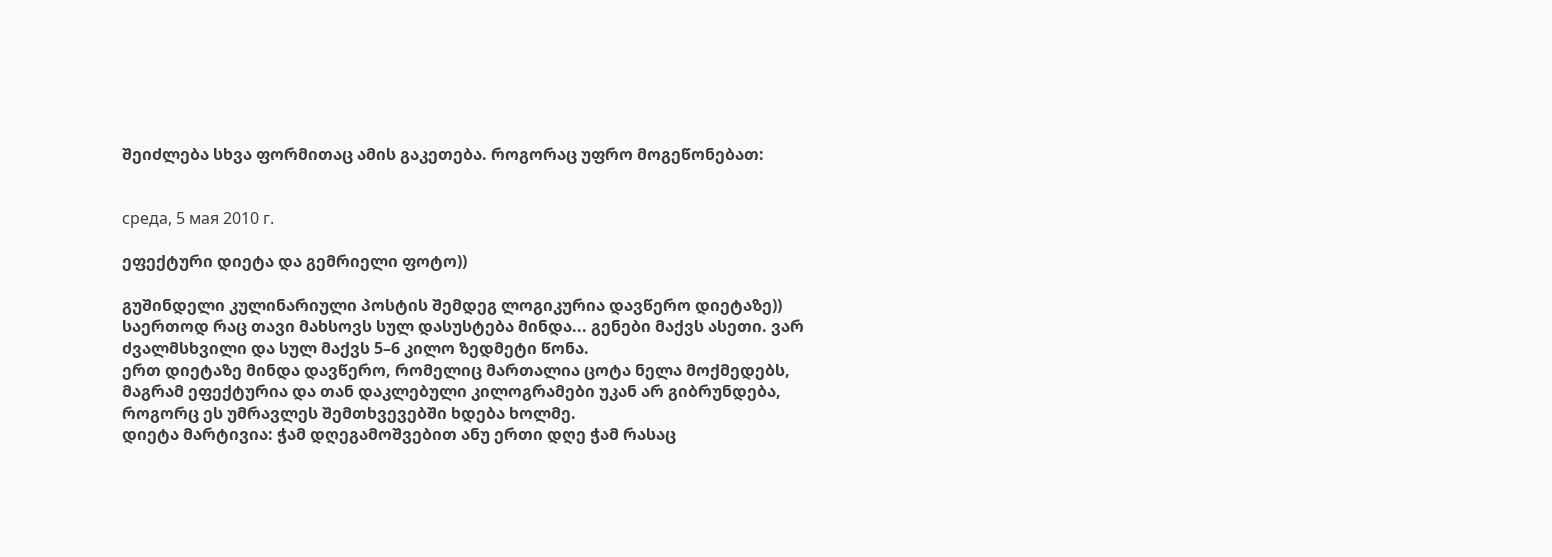შეიძლება სხვა ფორმითაც ამის გაკეთება. როგორაც უფრო მოგეწონებათ:


среда, 5 мая 2010 г.

ეფექტური დიეტა და გემრიელი ფოტო))

გუშინდელი კულინარიული პოსტის შემდეგ ლოგიკურია დავწერო დიეტაზე))
საერთოდ რაც თავი მახსოვს სულ დასუსტება მინდა... გენები მაქვს ასეთი. ვარ ძვალმსხვილი და სულ მაქვს 5–6 კილო ზედმეტი წონა.
ერთ დიეტაზე მინდა დავწერო, რომელიც მართალია ცოტა ნელა მოქმედებს, მაგრამ ეფექტურია და თან დაკლებული კილოგრამები უკან არ გიბრუნდება, როგორც ეს უმრავლეს შემთხვევებში ხდება ხოლმე.
დიეტა მარტივია: ჭამ დღეგამოშვებით ანუ ერთი დღე ჭამ რასაც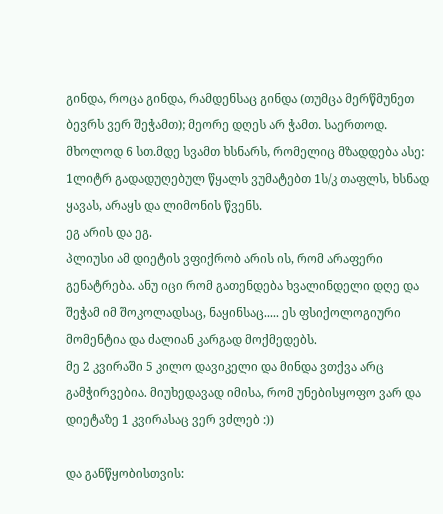გინდა, როცა გინდა, რამდენსაც გინდა (თუმცა მერწმუნეთ ბევრს ვერ შეჭამთ); მეორე დღეს არ ჭამთ. საერთოდ. მხოლოდ 6 სთ.მდე სვამთ ხსნარს, რომელიც მზადდება ასე:
1ლიტრ გადადუღებულ წყალს ვუმატებთ 1ს/კ თაფლს, ხსნად ყავას, არაყს და ლიმონის წვენს.
ეგ არის და ეგ.
პლიუსი ამ დიეტის ვფიქრობ არის ის, რომ არაფერი გენატრება. ანუ იცი რომ გათენდება ხვალინდელი დღე და შეჭამ იმ შოკოლადსაც, ნაყინსაც..... ეს ფსიქოლოგიური მომენტია და ძალიან კარგად მოქმედებს.
მე 2 კვირაში 5 კილო დავიკელი და მინდა ვთქვა არც გამჭირვებია. მიუხედავად იმისა, რომ უნებისყოფო ვარ და დიეტაზე 1 კვირასაც ვერ ვძლებ :))

და განწყობისთვის: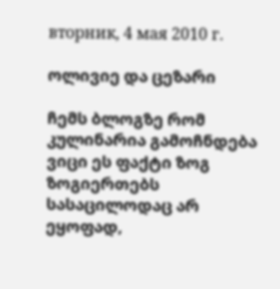вторник, 4 мая 2010 г.

ოლივიე და ცეზარი

ჩემს ბლოგზე რომ კულინარია გამოჩნდება ვიცი ეს ფაქტი ზოგ ზოგიერთებს სასაცილოდაც არ ეყოფად,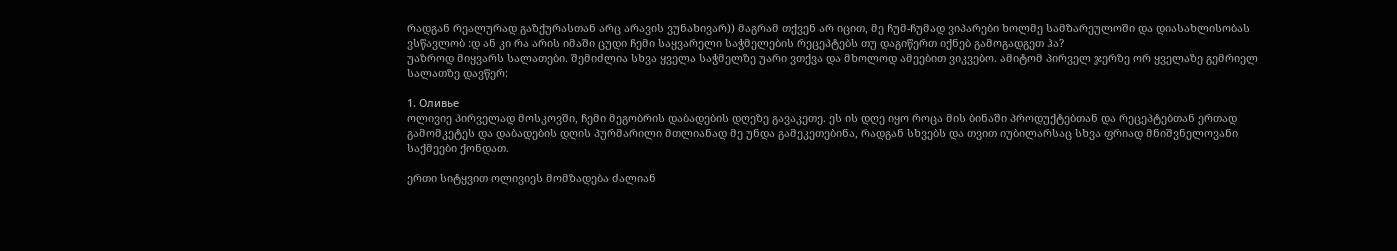რადგან რეალურად გაზქურასთან არც არავის ვუნახივარ)) მაგრამ თქვენ არ იცით, მე ჩუმ-ჩუმად ვიპარები ხოლმე სამზარეულოში და დიასახლისობას ვსწავლობ :დ ან კი რა არის იმაში ცუდი ჩემი საყვარელი საჭმელების რეცეპტებს თუ დაგიწერთ იქნებ გამოგადგეთ ჰა?
უაზროდ მიყვარს სალათები. შემიძლია სხვა ყველა საჭმელზე უარი ვთქვა და მხოლოდ ამეებით ვიკვებო. ამიტომ პირველ ჯერზე ორ ყველაზე გემრიელ სალათზე დავწერ:

1. Оливье
ოლივიე პირველად მოსკოვში, ჩემი მეგობრის დაბადების დღეზე გავაკეთე. ეს ის დღე იყო როცა მის ბინაში პროდუქტებთან და რეცეპტებთან ერთად გამომკეტეს და დაბადების დღის პურმარილი მთლიანად მე უნდა გამეკეთებინა, რადგან სხვებს და თვით იუბილარსაც სხვა ფრიად მნიშვნელოვანი საქმეები ქონდათ.

ერთი სიტყვით ოლივიეს მომზადება ძალიან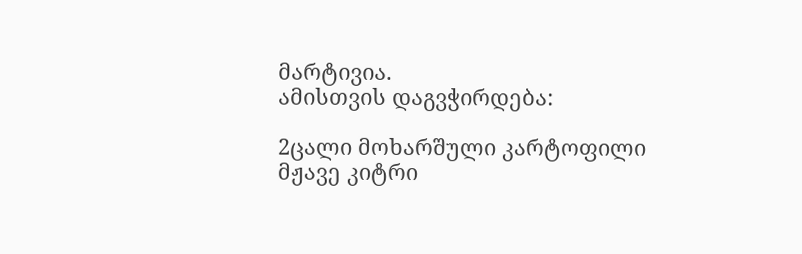მარტივია.
ამისთვის დაგვჭირდება:

2ცალი მოხარშული კარტოფილი
მჟავე კიტრი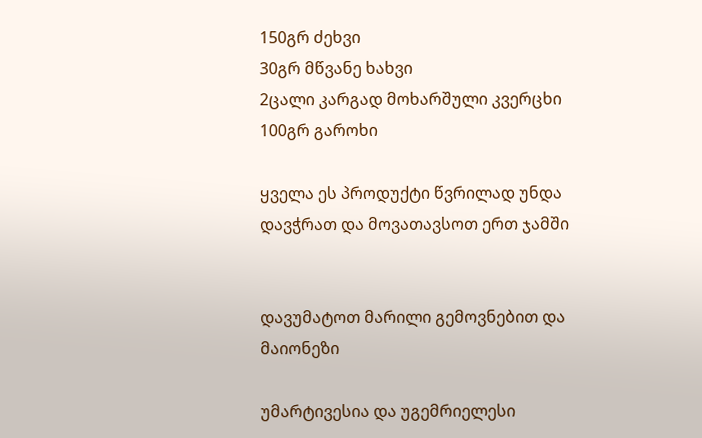150გრ ძეხვი
30გრ მწვანე ხახვი
2ცალი კარგად მოხარშული კვერცხი
100გრ გაროხი

ყველა ეს პროდუქტი წვრილად უნდა დავჭრათ და მოვათავსოთ ერთ ჯამში


დავუმატოთ მარილი გემოვნებით და მაიონეზი

უმარტივესია და უგემრიელესი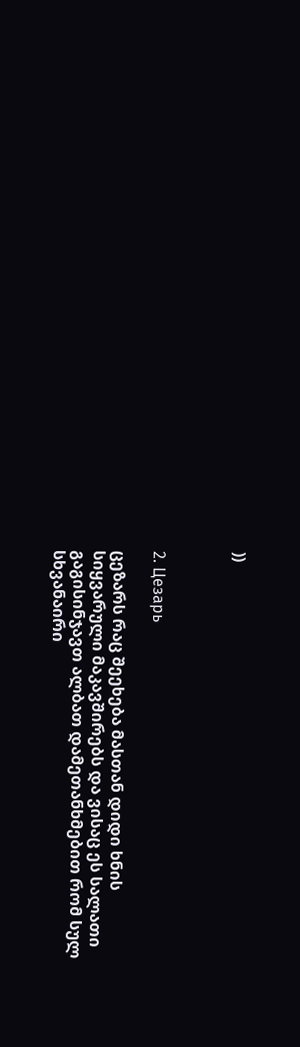))



2. Цезарь

ცეზარს რაც შეეხება მასთან დიდი ხნის სიყვარული მაკავშირებს და ვისაც ეს სალათი გაგისინჯავთ ალბათ დამეთანხმებით რომ სულ სხვანაირი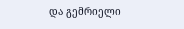და გემრიელი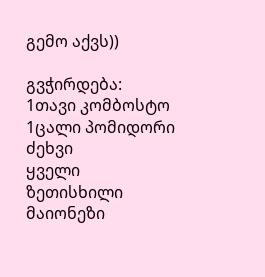გემო აქვს))

გვჭირდება:
1თავი კომბოსტო
1ცალი პომიდორი
ძეხვი
ყველი
ზეთისხილი
მაიონეზი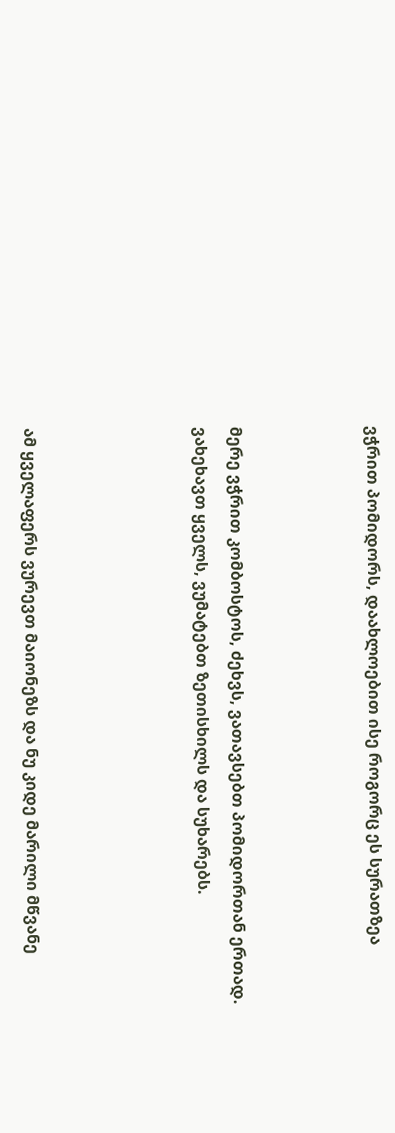ვჭრით პომიდორს, დაახლოებით ისე როგორც ეს სურათზეა



მერე ვჭრით კომბოსტოს, ძეხვს, ვათავსებთ პომიდორთან ერთად. ვახეხავთ ყველს, ვუმატებთ ზეთისხილს და სუხარებს.




ამ ყველაფერს ვურევთ მაიონეზს და ნუ კიდე მარილი მწვანე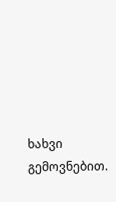ხახვი გემოვნებით.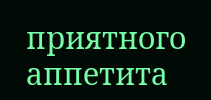приятного аппетита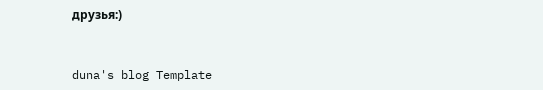друзья:)


duna's blog Template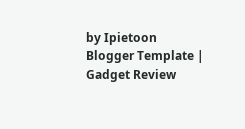by Ipietoon Blogger Template | Gadget Review